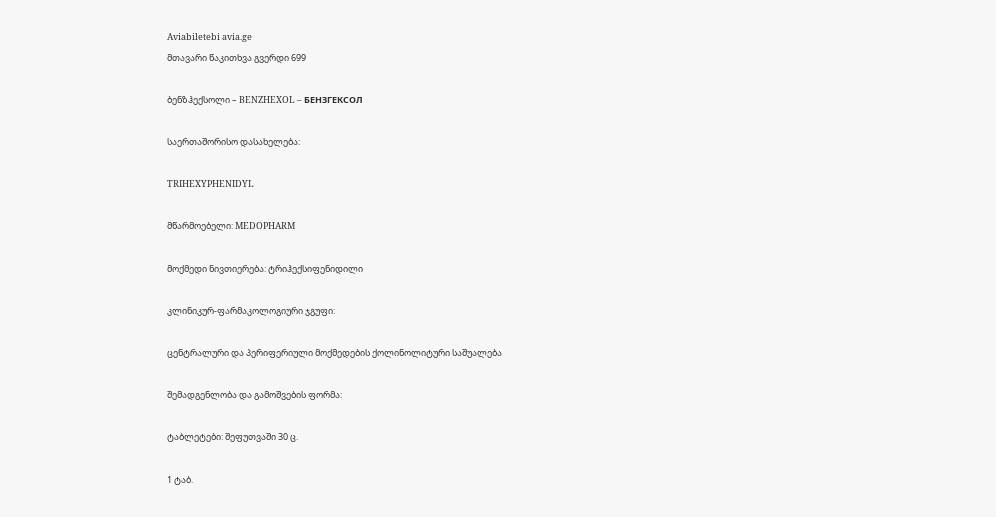Aviabiletebi avia.ge
მთავარი წაკითხვა გვერდი 699

ბენზჰექსოლი – BENZHEXOL – БЕНЗГЕКСОЛ

საერთაშორისო დასახელება:

TRIHEXYPHENIDYL

მწარმოებელი: MEDOPHARM

მოქმედი ნივთიერება: ტრიჰექსიფენიდილი

კლინიკურ-ფარმაკოლოგიური ჯგუფი:

ცენტრალური და პერიფერიული მოქმედების ქოლინოლიტური საშუალება

შემადგენლობა და გამოშვების ფორმა:

ტაბლეტები: შეფუთვაში 30 ც.

1 ტაბ.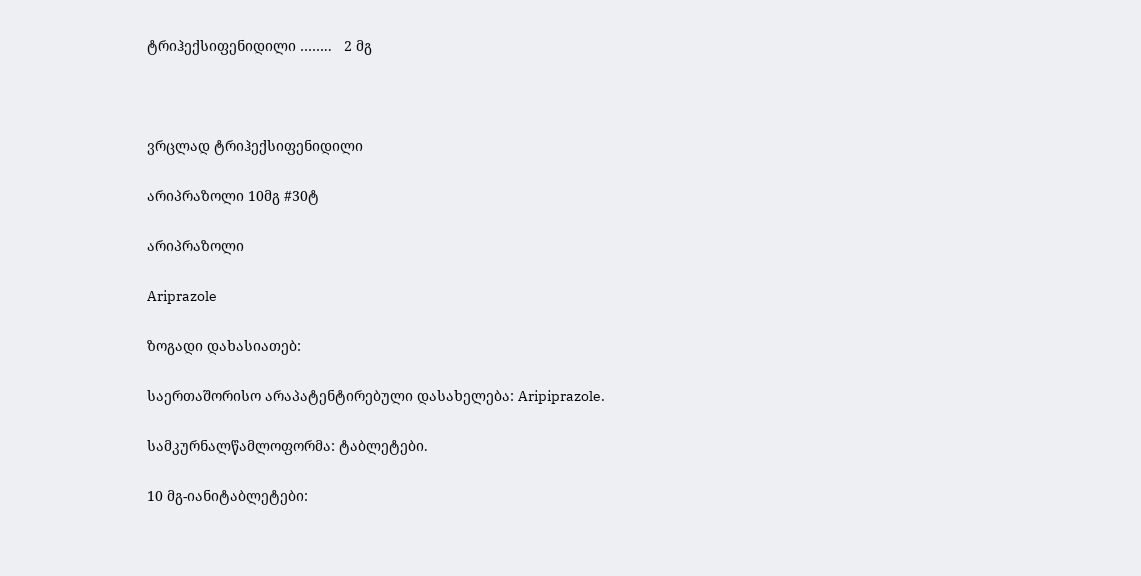ტრიჰექსიფენიდილი ……..   2 მგ



ვრცლად ტრიჰექსიფენიდილი

არიპრაზოლი 10მგ #30ტ

არიპრაზოლი

Ariprazole

ზოგადი დახასიათებ:

საერთაშორისო არაპატენტირებული დასახელება: Aripiprazole.

სამკურნალწამლოფორმა: ტაბლეტები.

10 მგ-იანიტაბლეტები: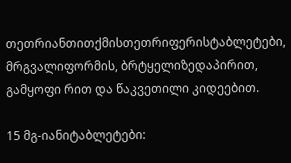თეთრიანთითქმისთეთრიფერისტაბლეტები, მრგვალიფორმის, ბრტყელიზედაპირით, გამყოფი რით და წაკვეთილი კიდეებით.

15 მგ-იანიტაბლეტები: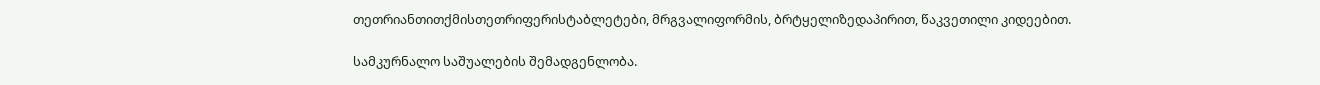თეთრიანთითქმისთეთრიფერისტაბლეტები, მრგვალიფორმის, ბრტყელიზედაპირით, წაკვეთილი კიდეებით.

სამკურნალო საშუალების შემადგენლობა.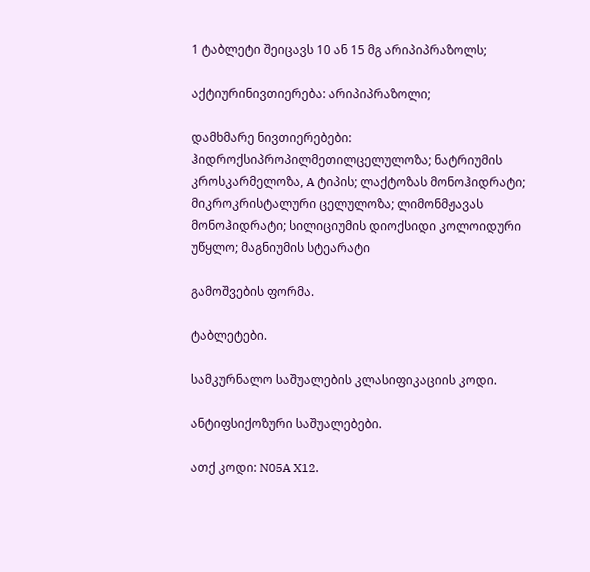1 ტაბლეტი შეიცავს 10 ან 15 მგ არიპიპრაზოლს;

აქტიურინივთიერება: არიპიპრაზოლი;

დამხმარე ნივთიერებები: ჰიდროქსიპროპილმეთილცელულოზა; ნატრიუმის კროსკარმელოზა, A ტიპის; ლაქტოზას მონოჰიდრატი; მიკროკრისტალური ცელულოზა; ლიმონმჟავას მონოჰიდრატი; სილიციუმის დიოქსიდი კოლოიდური უწყლო; მაგნიუმის სტეარატი

გამოშვების ფორმა.

ტაბლეტები.

სამკურნალო საშუალების კლასიფიკაციის კოდი.

ანტიფსიქოზური საშუალებები.

ათქ კოდი: N05A X12.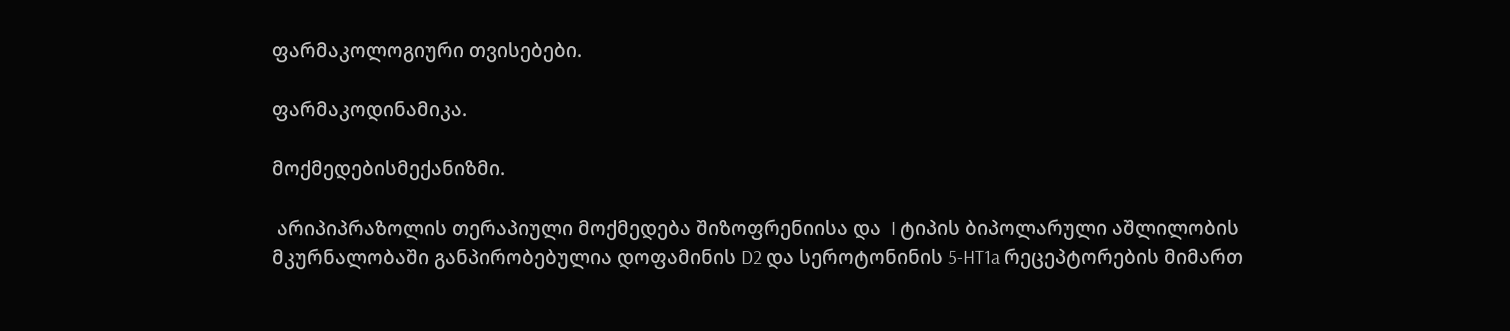ფარმაკოლოგიური თვისებები.

ფარმაკოდინამიკა.

მოქმედებისმექანიზმი.

 არიპიპრაზოლის თერაპიული მოქმედება შიზოფრენიისა და  I ტიპის ბიპოლარული აშლილობის მკურნალობაში განპირობებულია დოფამინის D2 და სეროტონინის 5-HT1a რეცეპტორების მიმართ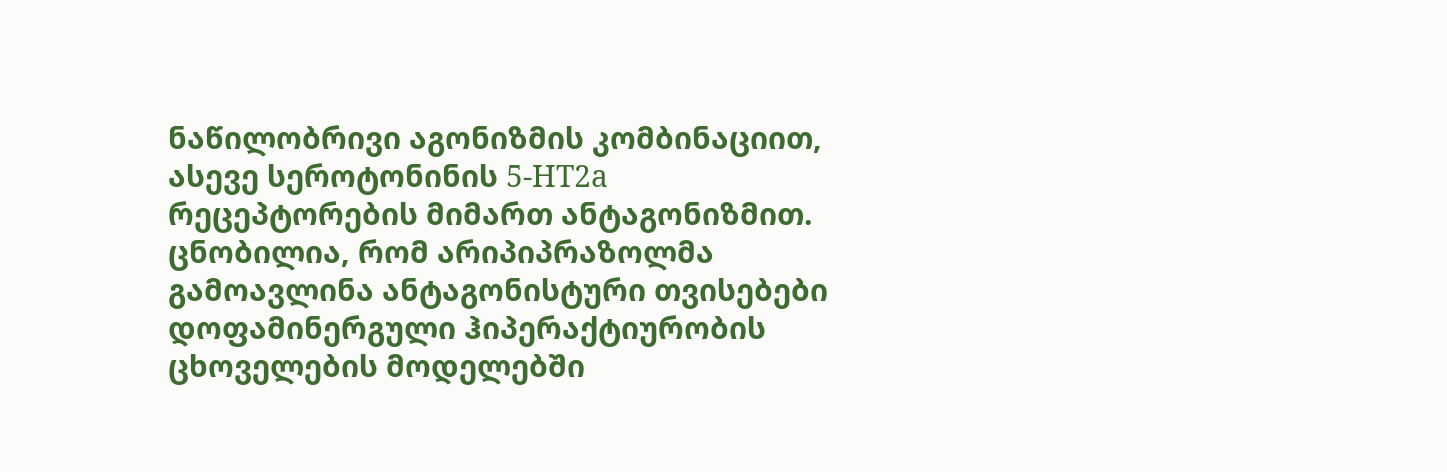ნაწილობრივი აგონიზმის კომბინაციით, ასევე სეროტონინის 5-HT2a რეცეპტორების მიმართ ანტაგონიზმით. ცნობილია, რომ არიპიპრაზოლმა გამოავლინა ანტაგონისტური თვისებები დოფამინერგული ჰიპერაქტიურობის ცხოველების მოდელებში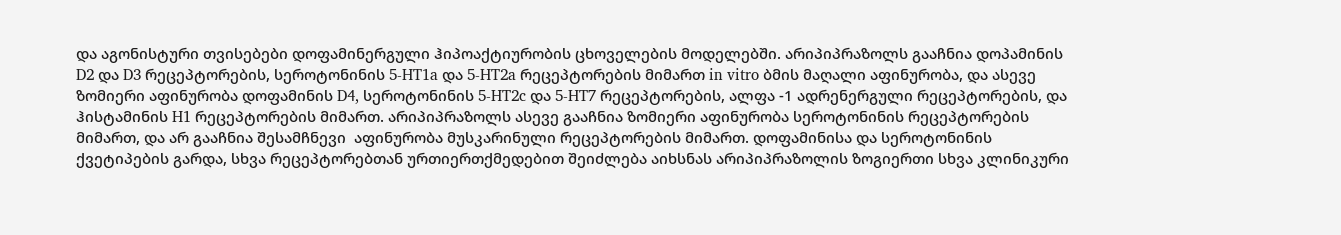და აგონისტური თვისებები დოფამინერგული ჰიპოაქტიურობის ცხოველების მოდელებში. არიპიპრაზოლს გააჩნია დოპამინის D2 და D3 რეცეპტორების, სეროტონინის 5-HT1a და 5-HT2a რეცეპტორების მიმართ in vitro ბმის მაღალი აფინურობა, და ასევე ზომიერი აფინურობა დოფამინის D4, სეროტონინის 5-HT2c და 5-HT7 რეცეპტორების, ალფა -1 ადრენერგული რეცეპტორების, და ჰისტამინის H1 რეცეპტორების მიმართ. არიპიპრაზოლს ასევე გააჩნია ზომიერი აფინურობა სეროტონინის რეცეპტორების მიმართ, და არ გააჩნია შესამჩნევი  აფინურობა მუსკარინული რეცეპტორების მიმართ. დოფამინისა და სეროტონინის ქვეტიპების გარდა, სხვა რეცეპტორებთან ურთიერთქმედებით შეიძლება აიხსნას არიპიპრაზოლის ზოგიერთი სხვა კლინიკური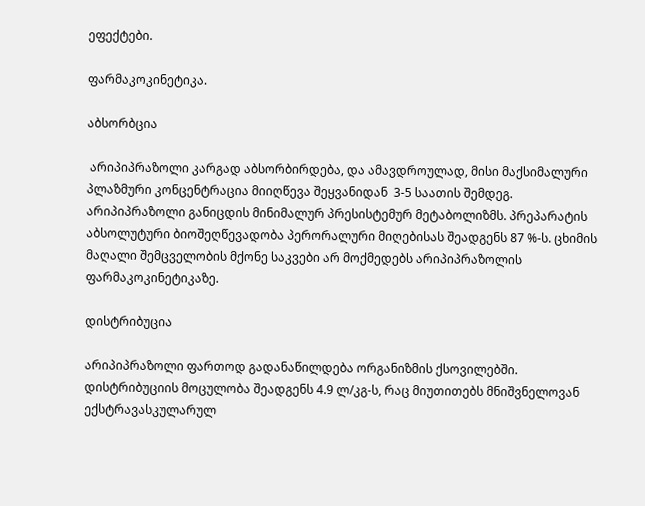ეფექტები.

ფარმაკოკინეტიკა.

აბსორბცია

 არიპიპრაზოლი კარგად აბსორბირდება, და ამავდროულად, მისი მაქსიმალური პლაზმური კონცენტრაცია მიიღწევა შეყვანიდან  3-5 საათის შემდეგ. არიპიპრაზოლი განიცდის მინიმალურ პრესისტემურ მეტაბოლიზმს. პრეპარატის აბსოლუტური ბიოშეღწევადობა პერორალური მიღებისას შეადგენს 87 %-ს. ცხიმის მაღალი შემცველობის მქონე საკვები არ მოქმედებს არიპიპრაზოლის ფარმაკოკინეტიკაზე.

დისტრიბუცია

არიპიპრაზოლი ფართოდ გადანაწილდება ორგანიზმის ქსოვილებში. დისტრიბუციის მოცულობა შეადგენს 4.9 ლ/კგ-ს, რაც მიუთითებს მნიშვნელოვან ექსტრავასკულარულ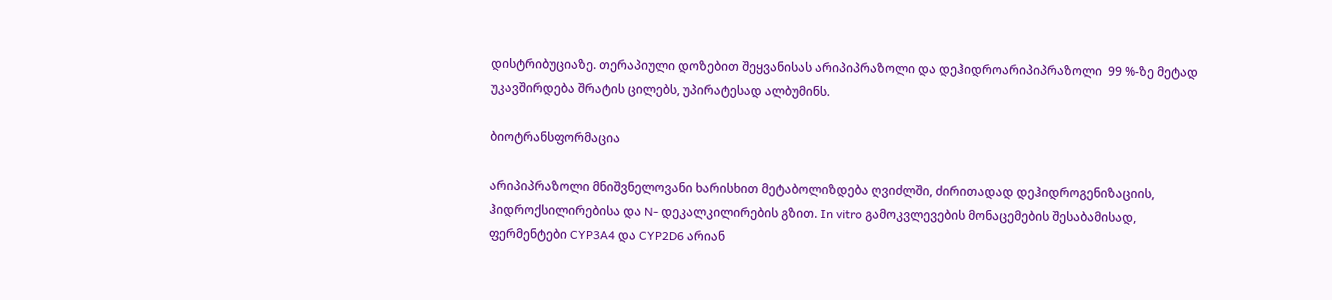დისტრიბუციაზე. თერაპიული დოზებით შეყვანისას არიპიპრაზოლი და დეჰიდროარიპიპრაზოლი  99 %-ზე მეტად უკავშირდება შრატის ცილებს, უპირატესად ალბუმინს.

ბიოტრანსფორმაცია

არიპიპრაზოლი მნიშვნელოვანი ხარისხით მეტაბოლიზდება ღვიძლში, ძირითადად დეჰიდროგენიზაციის, ჰიდროქსილირებისა და N- დეკალკილირების გზით. In vitro გამოკვლევების მონაცემების შესაბამისად, ფერმენტები CYP3A4 და CYP2D6 არიან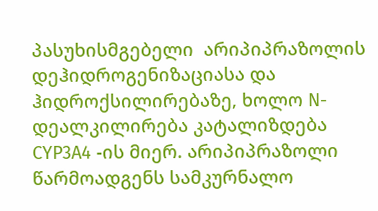პასუხისმგებელი  არიპიპრაზოლის დეჰიდროგენიზაციასა და ჰიდროქსილირებაზე, ხოლო N- დეალკილირება კატალიზდება CYP3A4 -ის მიერ. არიპიპრაზოლი წარმოადგენს სამკურნალო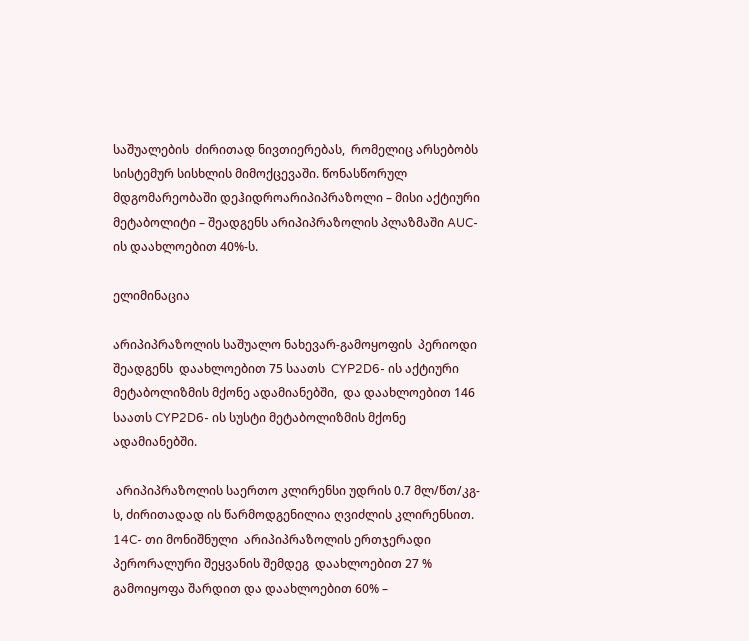საშუალების  ძირითად ნივთიერებას,  რომელიც არსებობს სისტემურ სისხლის მიმოქცევაში. წონასწორულ მდგომარეობაში დეჰიდროარიპიპრაზოლი – მისი აქტიური მეტაბოლიტი – შეადგენს არიპიპრაზოლის პლაზმაში AUC-ის დაახლოებით 40%-ს.

ელიმინაცია

არიპიპრაზოლის საშუალო ნახევარ-გამოყოფის  პერიოდი შეადგენს  დაახლოებით 75 საათს  CYP2D6- ის აქტიური მეტაბოლიზმის მქონე ადამიანებში,  და დაახლოებით 146 საათს CYP2D6- ის სუსტი მეტაბოლიზმის მქონე ადამიანებში.

 არიპიპრაზოლის საერთო კლირენსი უდრის 0.7 მლ/წთ/კგ-ს, ძირითადად ის წარმოდგენილია ღვიძლის კლირენსით. 14C- თი მონიშნული  არიპიპრაზოლის ერთჯერადი პერორალური შეყვანის შემდეგ  დაახლოებით 27 % გამოიყოფა შარდით და დაახლოებით 60% –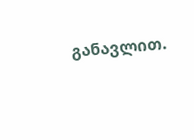განავლით.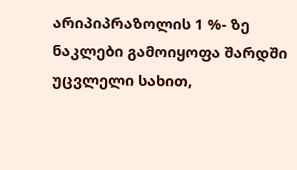არიპიპრაზოლის 1 %- ზე ნაკლები გამოიყოფა შარდში უცვლელი სახით,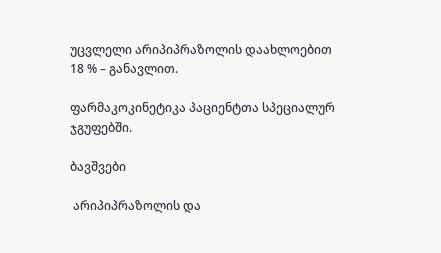უცვლელი არიპიპრაზოლის დაახლოებით 18 % – განავლით.

ფარმაკოკინეტიკა პაციენტთა სპეციალურ ჯგუფებში.

ბავშვები

 არიპიპრაზოლის და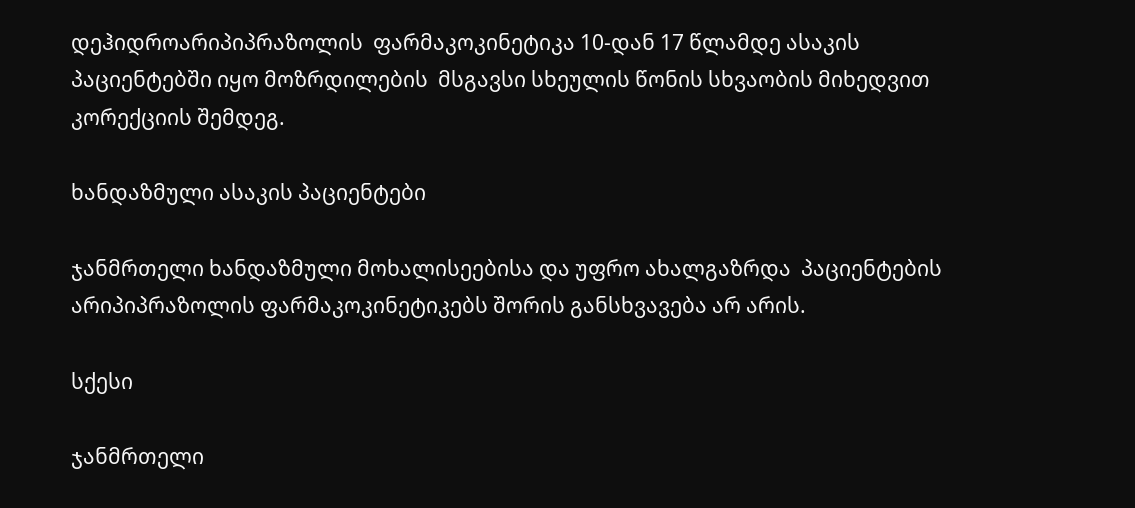დეჰიდროარიპიპრაზოლის  ფარმაკოკინეტიკა 10-დან 17 წლამდე ასაკის პაციენტებში იყო მოზრდილების  მსგავსი სხეულის წონის სხვაობის მიხედვით კორექციის შემდეგ.

ხანდაზმული ასაკის პაციენტები

ჯანმრთელი ხანდაზმული მოხალისეებისა და უფრო ახალგაზრდა  პაციენტების არიპიპრაზოლის ფარმაკოკინეტიკებს შორის განსხვავება არ არის.

სქესი

ჯანმრთელი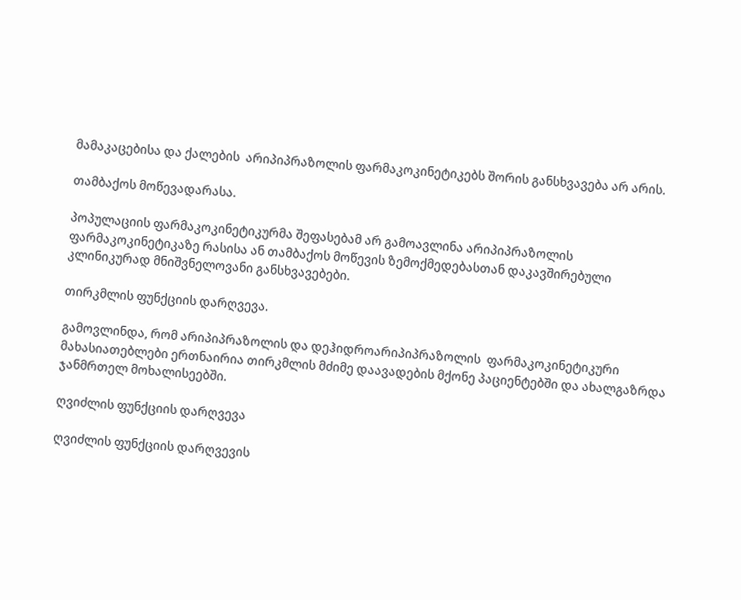მამაკაცებისა და ქალების  არიპიპრაზოლის ფარმაკოკინეტიკებს შორის განსხვავება არ არის.

თამბაქოს მოწევადარასა.

პოპულაციის ფარმაკოკინეტიკურმა შეფასებამ არ გამოავლინა არიპიპრაზოლის ფარმაკოკინეტიკაზე რასისა ან თამბაქოს მოწევის ზემოქმედებასთან დაკავშირებული  კლინიკურად მნიშვნელოვანი განსხვავებები.

თირკმლის ფუნქციის დარღვევა.

გამოვლინდა, რომ არიპიპრაზოლის და დეჰიდროარიპიპრაზოლის  ფარმაკოკინეტიკური მახასიათებლები ერთნაირია თირკმლის მძიმე დაავადების მქონე პაციენტებში და ახალგაზრდა ჯანმრთელ მოხალისეებში.

ღვიძლის ფუნქციის დარღვევა

ღვიძლის ფუნქციის დარღვევის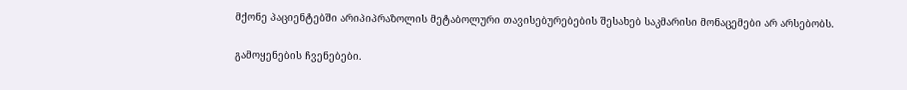მქონე პაციენტებში არიპიპრაზოლის მეტაბოლური თავისებურებების შესახებ საკმარისი მონაცემები არ არსებობს.

გამოყენების ჩვენებები.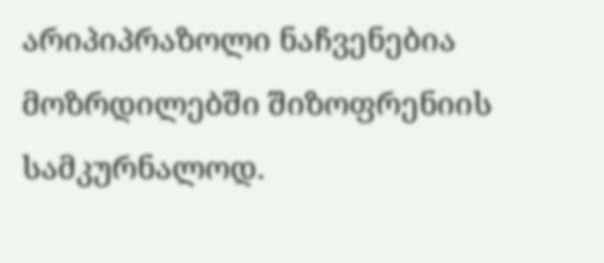არიპიპრაზოლი ნაჩვენებია მოზრდილებში შიზოფრენიის სამკურნალოდ.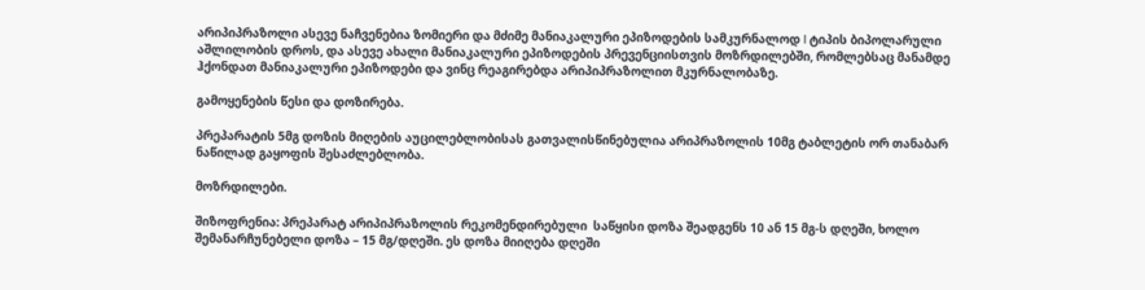არიპიპრაზოლი ასევე ნაჩვენებია ზომიერი და მძიმე მანიაკალური ეპიზოდების სამკურნალოდ I ტიპის ბიპოლარული აშლილობის დროს, და ასევე ახალი მანიაკალური ეპიზოდების პრევენციისთვის მოზრდილებში, რომლებსაც მანამდე ჰქონდათ მანიაკალური ეპიზოდები და ვინც რეაგირებდა არიპიპრაზოლით მკურნალობაზე.

გამოყენების წესი და დოზირება.

პრეპარატის 5მგ დოზის მიღების აუცილებლობისას გათვალისწინებულია არიპრაზოლის 10მგ ტაბლეტის ორ თანაბარ ნაწილად გაყოფის შესაძლებლობა.

მოზრდილები.

შიზოფრენია: პრეპარატ არიპიპრაზოლის რეკომენდირებული  საწყისი დოზა შეადგენს 10 ან 15 მგ-ს დღეში, ხოლო შემანარჩუნებელი დოზა – 15 მგ/დღეში. ეს დოზა მიიღება დღეში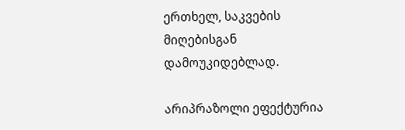ერთხელ, საკვების მიღებისგან დამოუკიდებლად.

არიპრაზოლი ეფექტურია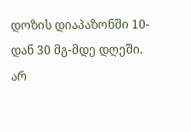დოზის დიაპაზონში 10-დან 30 მგ-მდე დღეში. არ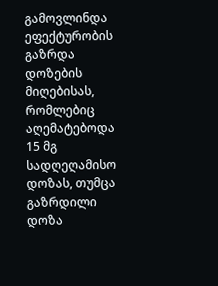გამოვლინდა ეფექტურობის გაზრდა დოზების მიღებისას, რომლებიც აღემატებოდა 15 მგ სადღეღამისო დოზას, თუმცა გაზრდილი დოზა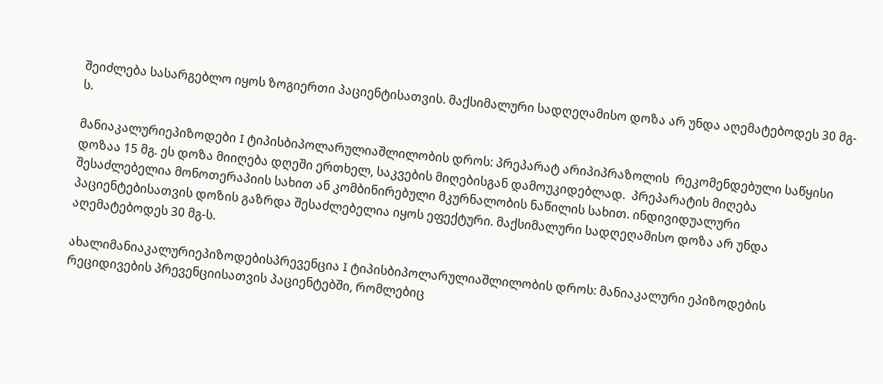შეიძლება სასარგებლო იყოს ზოგიერთი პაციენტისათვის. მაქსიმალური სადღეღამისო დოზა არ უნდა აღემატებოდეს 30 მგ-ს.

მანიაკალურიეპიზოდები I ტიპისბიპოლარულიაშლილობის დროს: პრეპარატ არიპიპრაზოლის  რეკომენდებული საწყისი დოზაა 15 მგ. ეს დოზა მიიღება დღეში ერთხელ, საკვების მიღებისგან დამოუკიდებლად.  პრეპარატის მიღება შესაძლებელია მონოთერაპიის სახით ან კომბინირებული მკურნალობის ნაწილის სახით. ინდივიდუალური პაციენტებისათვის დოზის გაზრდა შესაძლებელია იყოს ეფექტური. მაქსიმალური სადღეღამისო დოზა არ უნდა აღემატებოდეს 30 მგ-ს.

ახალიმანიაკალურიეპიზოდებისპრევენცია I ტიპისბიპოლარულიაშლილობის დროს: მანიაკალური ეპიზოდების რეციდივების პრევენციისათვის პაციენტებში, რომლებიც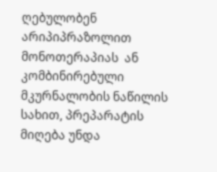ღებულობენ არიპიპრაზოლით მონოთერაპიას  ან კომბინირებული მკურნალობის ნაწილის სახით, პრეპარატის მიღება უნდა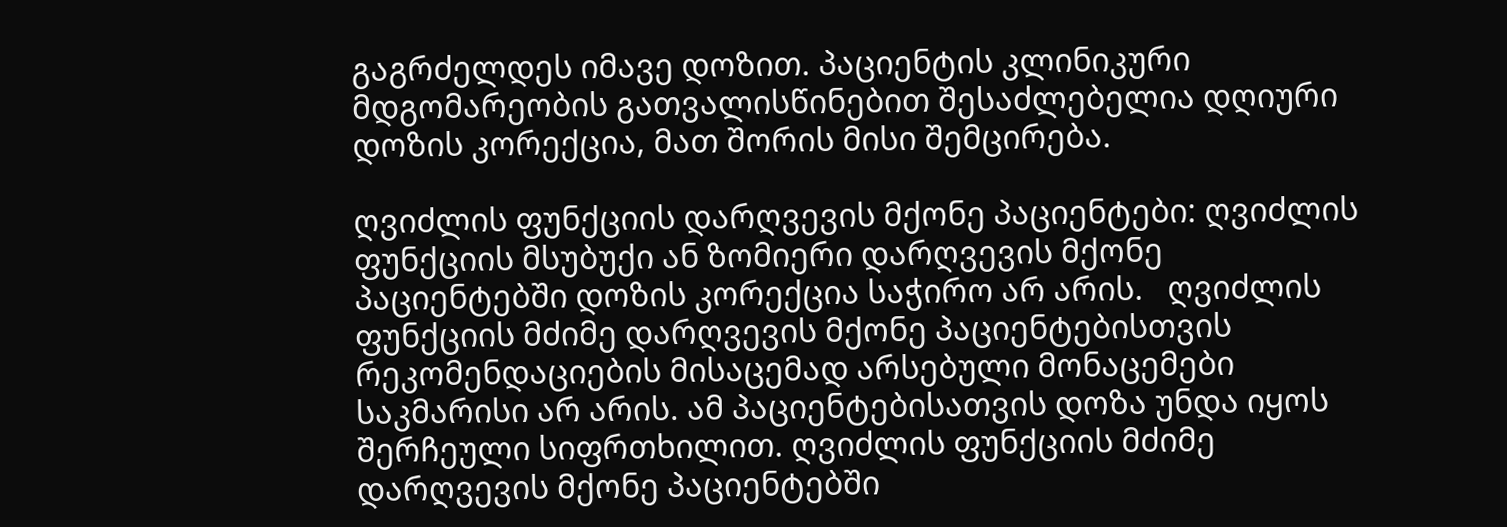გაგრძელდეს იმავე დოზით. პაციენტის კლინიკური მდგომარეობის გათვალისწინებით შესაძლებელია დღიური დოზის კორექცია, მათ შორის მისი შემცირება.

ღვიძლის ფუნქციის დარღვევის მქონე პაციენტები: ღვიძლის ფუნქციის მსუბუქი ან ზომიერი დარღვევის მქონე პაციენტებში დოზის კორექცია საჭირო არ არის.   ღვიძლის ფუნქციის მძიმე დარღვევის მქონე პაციენტებისთვის რეკომენდაციების მისაცემად არსებული მონაცემები საკმარისი არ არის. ამ პაციენტებისათვის დოზა უნდა იყოს შერჩეული სიფრთხილით. ღვიძლის ფუნქციის მძიმე დარღვევის მქონე პაციენტებში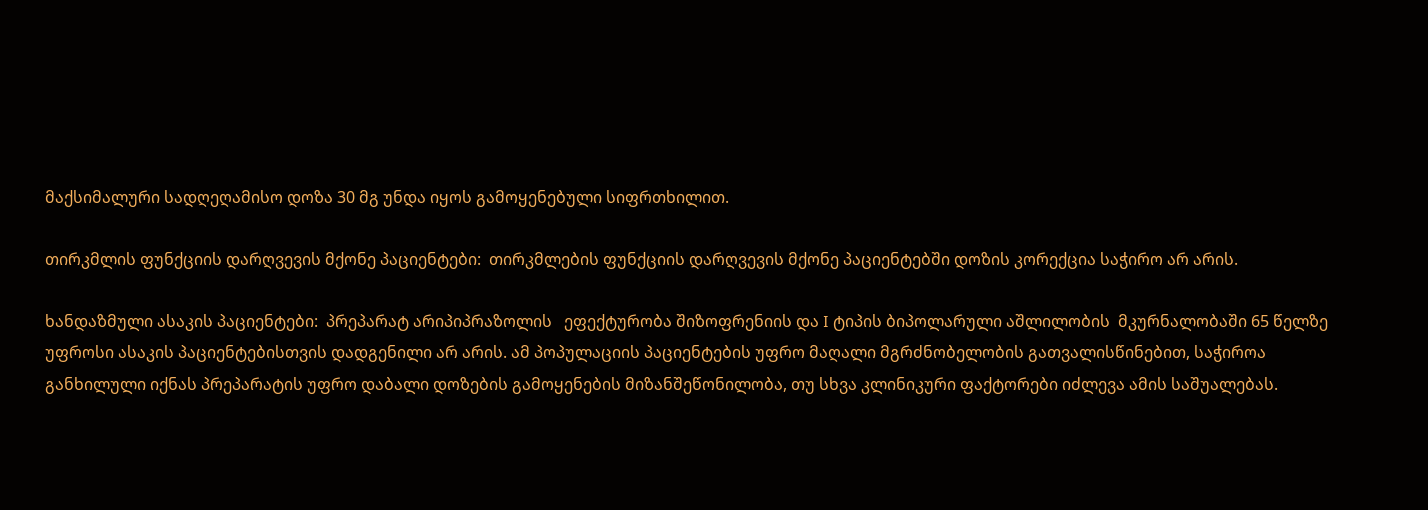მაქსიმალური სადღეღამისო დოზა 30 მგ უნდა იყოს გამოყენებული სიფრთხილით.

თირკმლის ფუნქციის დარღვევის მქონე პაციენტები:  თირკმლების ფუნქციის დარღვევის მქონე პაციენტებში დოზის კორექცია საჭირო არ არის.

ხანდაზმული ასაკის პაციენტები:  პრეპარატ არიპიპრაზოლის   ეფექტურობა შიზოფრენიის და I ტიპის ბიპოლარული აშლილობის  მკურნალობაში 65 წელზე უფროსი ასაკის პაციენტებისთვის დადგენილი არ არის. ამ პოპულაციის პაციენტების უფრო მაღალი მგრძნობელობის გათვალისწინებით, საჭიროა განხილული იქნას პრეპარატის უფრო დაბალი დოზების გამოყენების მიზანშეწონილობა, თუ სხვა კლინიკური ფაქტორები იძლევა ამის საშუალებას.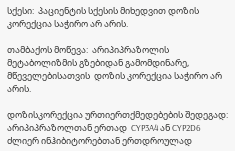სქესი:  პაციენტის სქესის მიხედვით დოზის კორექცია საჭირო არ არის.

თამბაქოს მოწევა:  არიპიპრაზოლის მეტაბოლიზმის გზებიდან გამომდინარე, მწეველებისათვის  დოზის კორექცია საჭირო არ არის.

დოზისკორექცია ურთიერთქმედებების შედეგად:  არიპიპრაზოლთან ერთად  CYP3A4 ან CYP2D6 ძლიერ ინჰიბიტორებთან ერთდროულად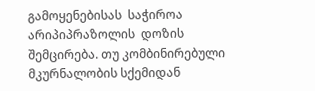გამოყენებისას  საჭიროა არიპიპრაზოლის  დოზის შემცირება. თუ კომბინირებული მკურნალობის სქემიდან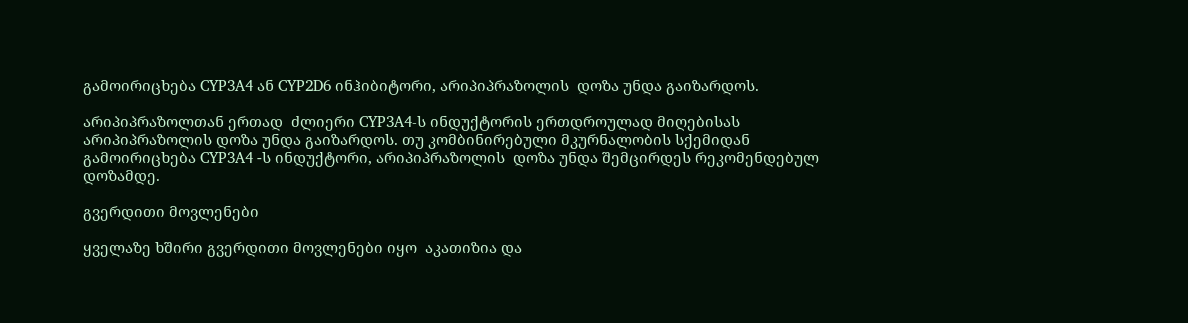გამოირიცხება CYP3A4 ან CYP2D6 ინჰიბიტორი, არიპიპრაზოლის  დოზა უნდა გაიზარდოს.

არიპიპრაზოლთან ერთად  ძლიერი CYP3A4-ს ინდუქტორის ერთდროულად მიღებისას არიპიპრაზოლის დოზა უნდა გაიზარდოს. თუ კომბინირებული მკურნალობის სქემიდან გამოირიცხება CYP3A4 -ს ინდუქტორი, არიპიპრაზოლის  დოზა უნდა შემცირდეს რეკომენდებულ დოზამდე.

გვერდითი მოვლენები

ყველაზე ხშირი გვერდითი მოვლენები იყო  აკათიზია და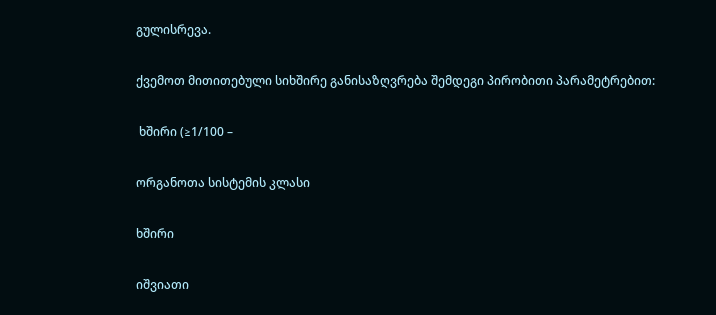გულისრევა.

ქვემოთ მითითებული სიხშირე განისაზღვრება შემდეგი პირობითი პარამეტრებით:

 ხშირი (≥1/100 –

ორგანოთა სისტემის კლასი

ხშირი

იშვიათი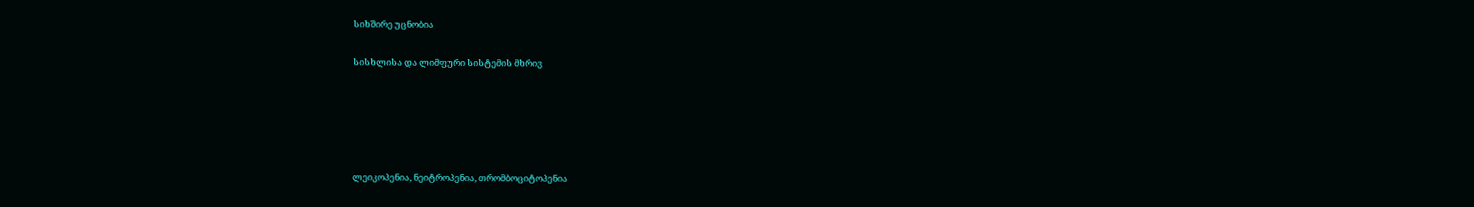სიხშირე უცნობია

სისხლისა და ლიმფური სისტემის მხრივ





ლეიკოპენია, ნეიტროპენია, თრომბოციტოპენია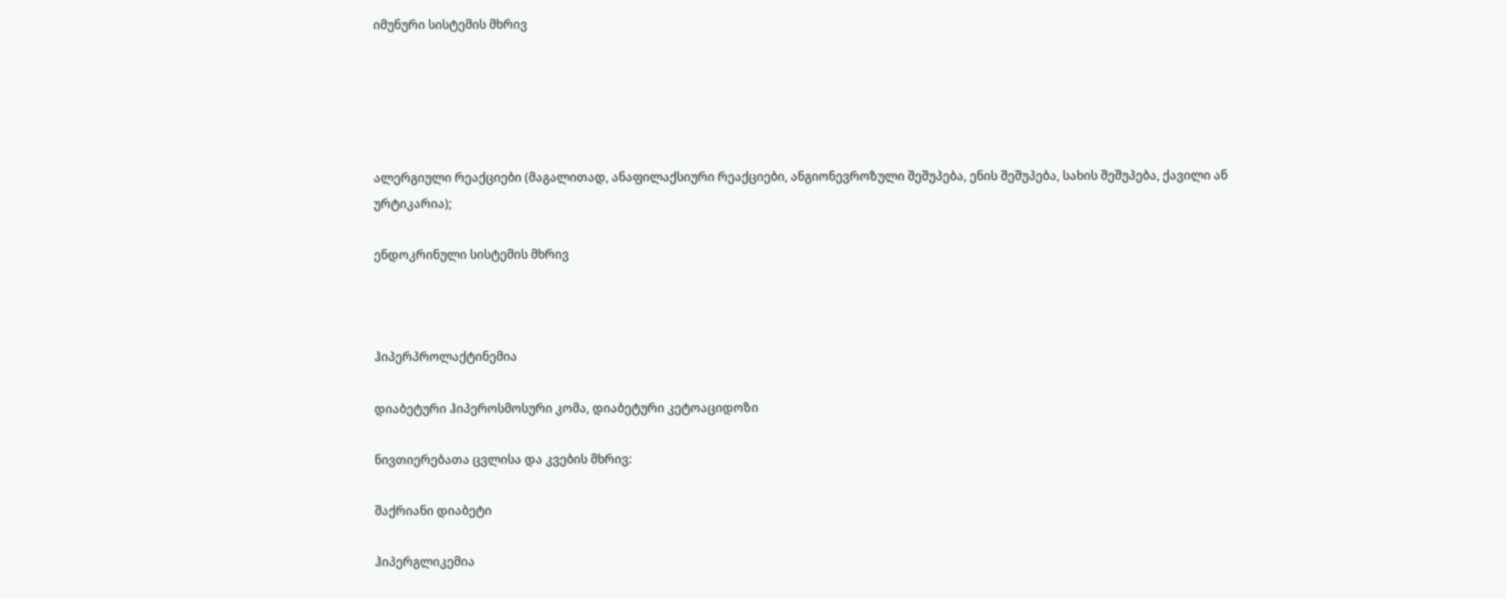იმუნური სისტემის მხრივ





ალერგიული რეაქციები (მაგალითად, ანაფილაქსიური რეაქციები, ანგიონევროზული შეშუპება, ენის შეშუპება, სახის შეშუპება, ქავილი ან ურტიკარია);

ენდოკრინული სისტემის მხრივ



ჰიპერპროლაქტინემია

დიაბეტური ჰიპეროსმოსური კომა, დიაბეტური კეტოაციდოზი

ნივთიერებათა ცვლისა და კვების მხრივ:

შაქრიანი დიაბეტი

ჰიპერგლიკემია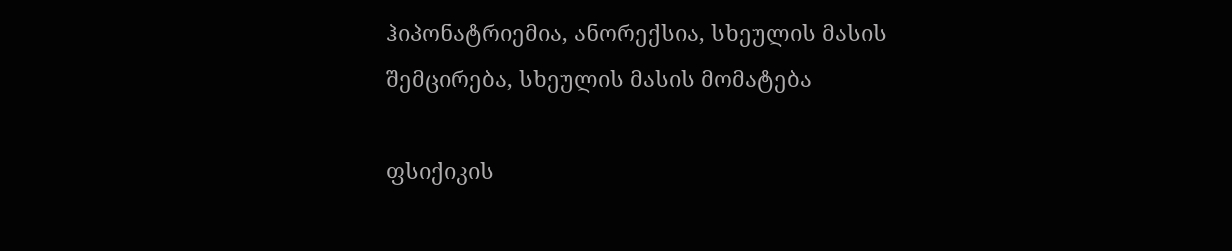ჰიპონატრიემია, ანორექსია, სხეულის მასის შემცირება, სხეულის მასის მომატება

ფსიქიკის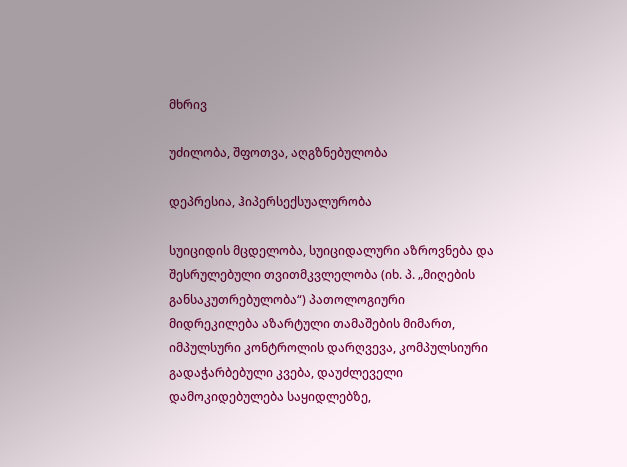მხრივ

უძილობა, შფოთვა, აღგზნებულობა

დეპრესია, ჰიპერსექსუალურობა

სუიციდის მცდელობა, სუიციდალური აზროვნება და შესრულებული თვითმკვლელობა (იხ. პ. „მიღების განსაკუთრებულობა“) პათოლოგიური მიდრეკილება აზარტული თამაშების მიმართ, იმპულსური კონტროლის დარღვევა, კომპულსიური გადაჭარბებული კვება, დაუძლეველი დამოკიდებულება საყიდლებზე,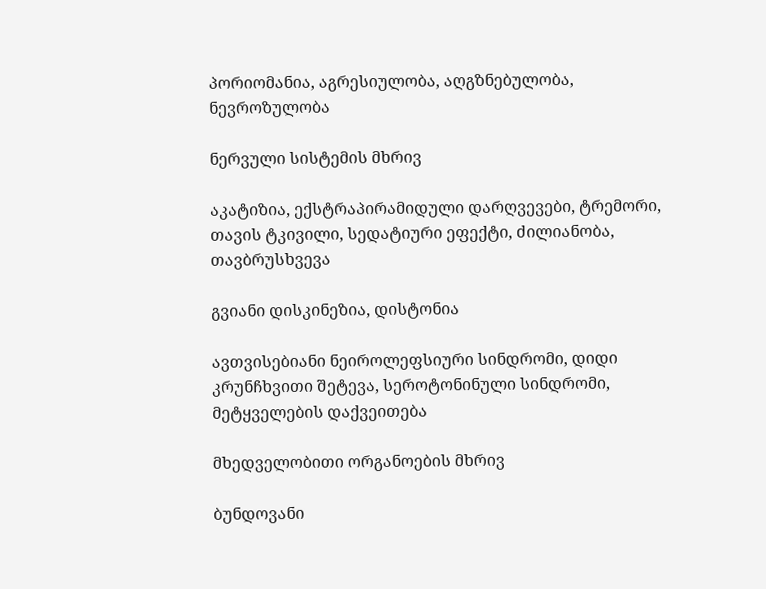პორიომანია, აგრესიულობა, აღგზნებულობა, ნევროზულობა

ნერვული სისტემის მხრივ

აკატიზია, ექსტრაპირამიდული დარღვევები, ტრემორი, თავის ტკივილი, სედატიური ეფექტი, ძილიანობა, თავბრუსხვევა

გვიანი დისკინეზია, დისტონია

ავთვისებიანი ნეიროლეფსიური სინდრომი, დიდი კრუნჩხვითი შეტევა, სეროტონინული სინდრომი, მეტყველების დაქვეითება

მხედველობითი ორგანოების მხრივ

ბუნდოვანი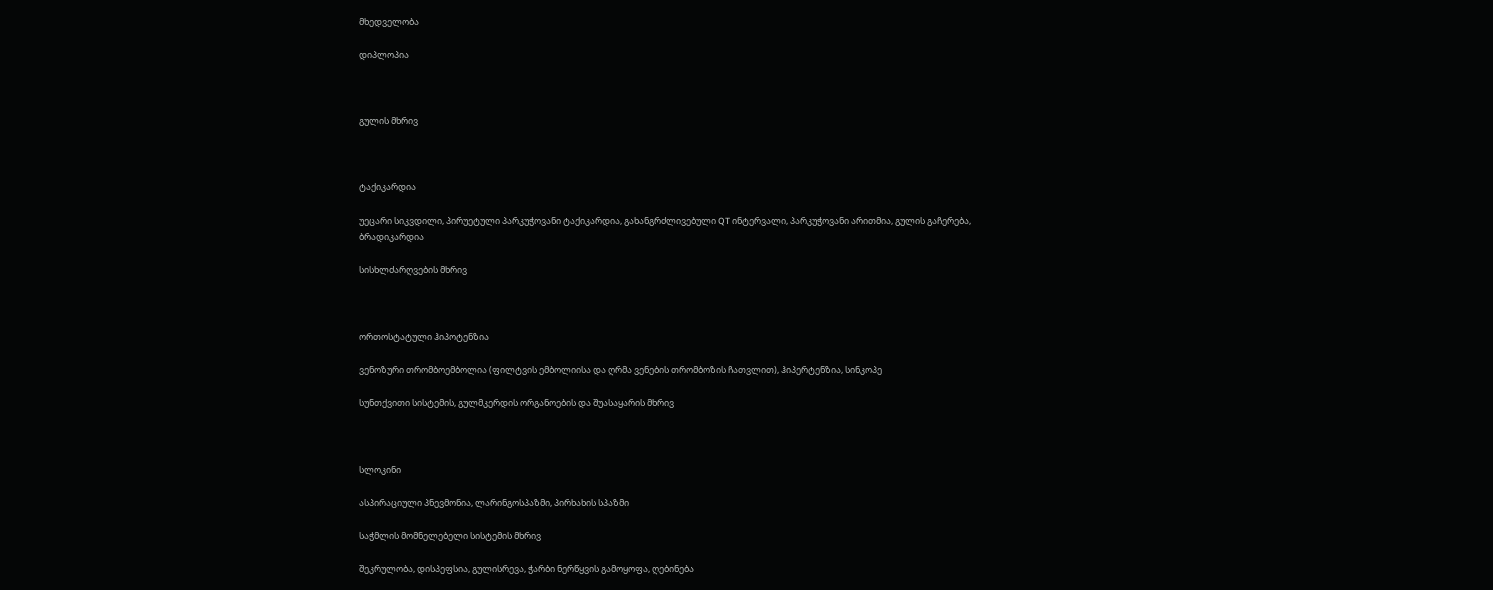მხედველობა

დიპლოპია



გულის მხრივ



ტაქიკარდია

უეცარი სიკვდილი, პირუეტული პარკუჭოვანი ტაქიკარდია, გახანგრძლივებული QT ინტერვალი, პარკუჭოვანი არითმია, გულის გაჩერება, ბრადიკარდია

სისხლძარღვების მხრივ



ორთოსტატული ჰიპოტენზია

ვენოზური თრომბოემბოლია (ფილტვის ემბოლიისა და ღრმა ვენების თრომბოზის ჩათვლით), ჰიპერტენზია, სინკოპე

სუნთქვითი სისტემის, გულმკერდის ორგანოების და შუასაყარის მხრივ



სლოკინი

ასპირაციული პნევმონია, ლარინგოსპაზმი, პირხახის სპაზმი

საჭმლის მომნელებელი სისტემის მხრივ

შეკრულობა, დისპეფსია, გულისრევა, ჭარბი ნერწყვის გამოყოფა, ღებინება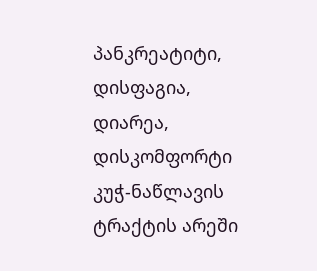პანკრეატიტი, დისფაგია, დიარეა, დისკომფორტი კუჭ-ნაწლავის ტრაქტის არეში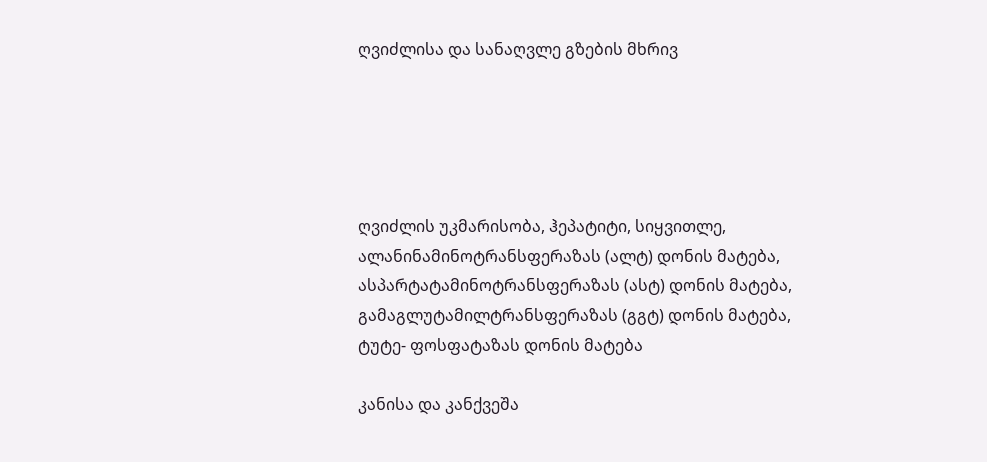ღვიძლისა და სანაღვლე გზების მხრივ





ღვიძლის უკმარისობა, ჰეპატიტი, სიყვითლე, ალანინამინოტრანსფერაზას (ალტ) დონის მატება, ასპარტატამინოტრანსფერაზას (ასტ) დონის მატება, გამაგლუტამილტრანსფერაზას (გგტ) დონის მატება, ტუტე- ფოსფატაზას დონის მატება

კანისა და კანქვეშა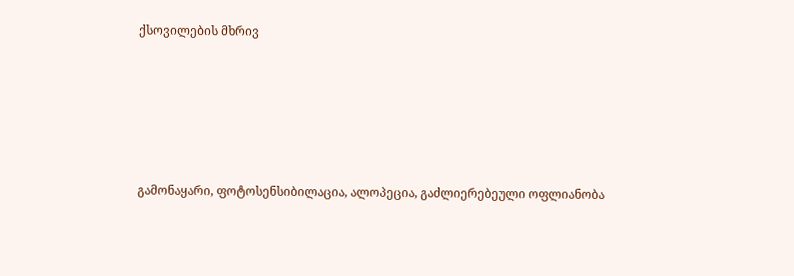ქსოვილების მხრივ





გამონაყარი, ფოტოსენსიბილაცია, ალოპეცია, გაძლიერებეული ოფლიანობა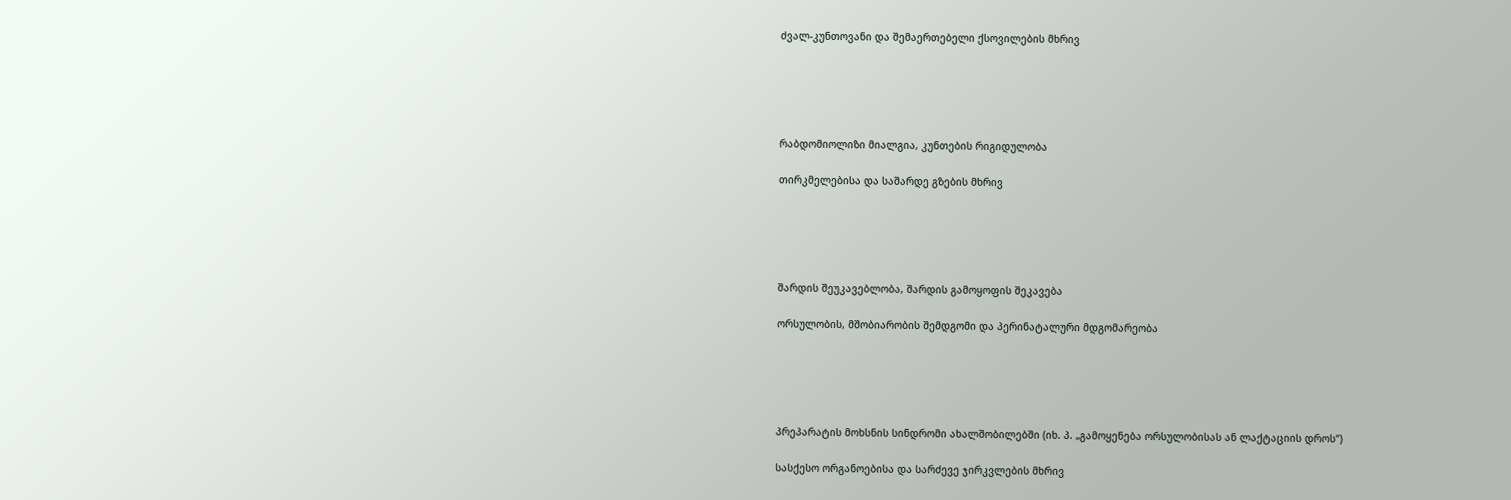ძვალ-კუნთოვანი და შემაერთებელი ქსოვილების მხრივ





რაბდომიოლიზი მიალგია, კუნთების რიგიდულობა

თირკმელებისა და საშარდე გზების მხრივ





შარდის შეუკავებლობა, შარდის გამოყოფის შეკავება

ორსულობის, მშობიარობის შემდგომი და პერინატალური მდგომარეობა





პრეპარატის მოხსნის სინდრომი ახალშობილებში (იხ. პ. „გამოყენება ორსულობისას ან ლაქტაციის დროს“)

სასქესო ორგანოებისა და სარძევე ჯირკვლების მხრივ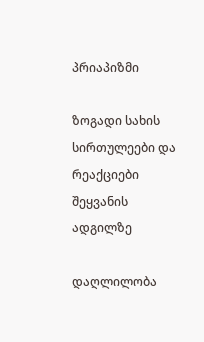პრიაპიზმი

ზოგადი სახის სირთულეები და რეაქციები შეყვანის ადგილზე

დაღლილობა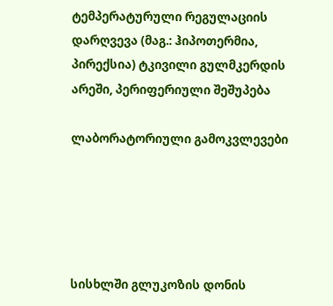ტემპერატურული რეგულაციის დარღვევა (მაგ.: ჰიპოთერმია, პირექსია) ტკივილი გულმკერდის არეში, პერიფერიული შეშუპება

ლაბორატორიული გამოკვლევები





სისხლში გლუკოზის დონის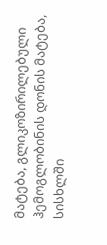მატება, გლიკოზირილებული ჰემოგლობინის დონის მატება, სისხლში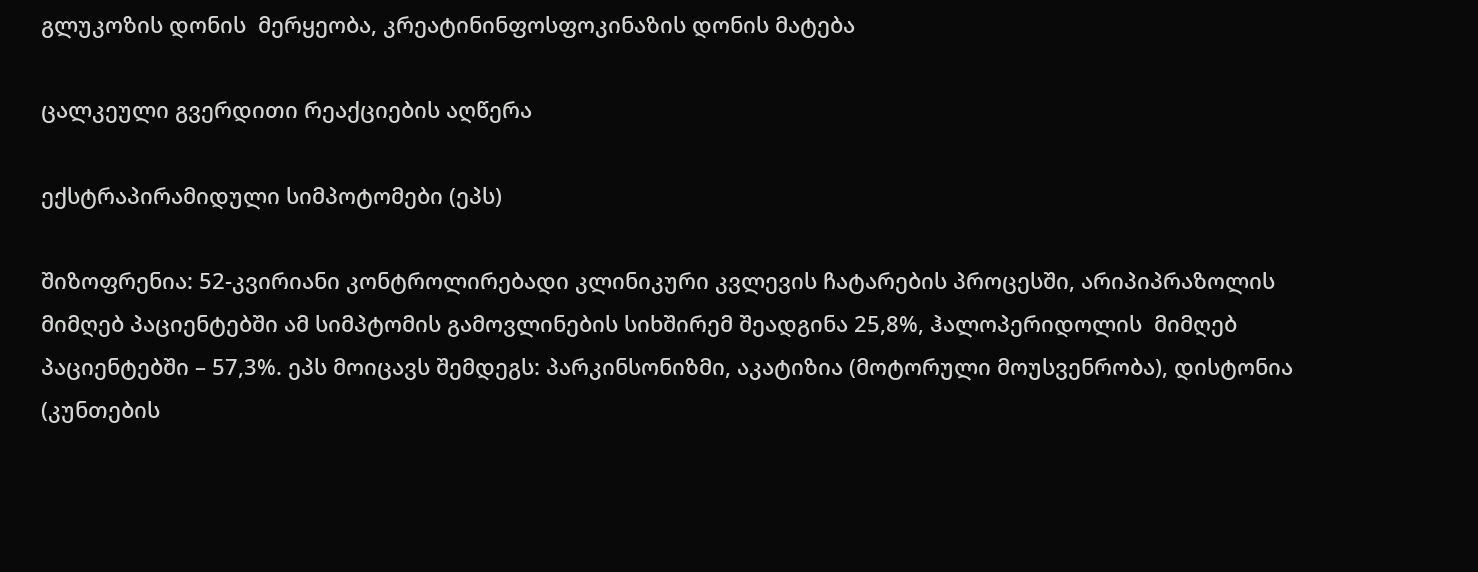გლუკოზის დონის  მერყეობა, კრეატინინფოსფოკინაზის დონის მატება

ცალკეული გვერდითი რეაქციების აღწერა

ექსტრაპირამიდული სიმპოტომები (ეპს)

შიზოფრენია: 52-კვირიანი კონტროლირებადი კლინიკური კვლევის ჩატარების პროცესში, არიპიპრაზოლის მიმღებ პაციენტებში ამ სიმპტომის გამოვლინების სიხშირემ შეადგინა 25,8%, ჰალოპერიდოლის  მიმღებ პაციენტებში – 57,3%. ეპს მოიცავს შემდეგს: პარკინსონიზმი, აკატიზია (მოტორული მოუსვენრობა), დისტონია (კუნთების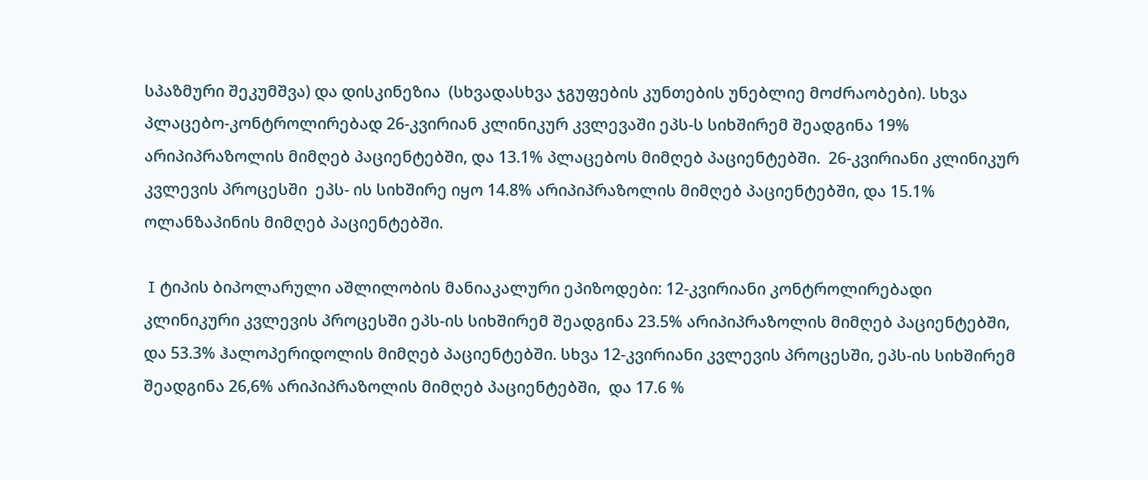სპაზმური შეკუმშვა) და დისკინეზია  (სხვადასხვა ჯგუფების კუნთების უნებლიე მოძრაობები). სხვა პლაცებო-კონტროლირებად 26-კვირიან კლინიკურ კვლევაში ეპს-ს სიხშირემ შეადგინა 19% არიპიპრაზოლის მიმღებ პაციენტებში, და 13.1% პლაცებოს მიმღებ პაციენტებში.  26-კვირიანი კლინიკურ კვლევის პროცესში  ეპს- ის სიხშირე იყო 14.8% არიპიპრაზოლის მიმღებ პაციენტებში, და 15.1% ოლანზაპინის მიმღებ პაციენტებში.

 I ტიპის ბიპოლარული აშლილობის მანიაკალური ეპიზოდები: 12-კვირიანი კონტროლირებადი კლინიკური კვლევის პროცესში ეპს-ის სიხშირემ შეადგინა 23.5% არიპიპრაზოლის მიმღებ პაციენტებში,  და 53.3% ჰალოპერიდოლის მიმღებ პაციენტებში. სხვა 12-კვირიანი კვლევის პროცესში, ეპს-ის სიხშირემ შეადგინა 26,6% არიპიპრაზოლის მიმღებ პაციენტებში,  და 17.6 %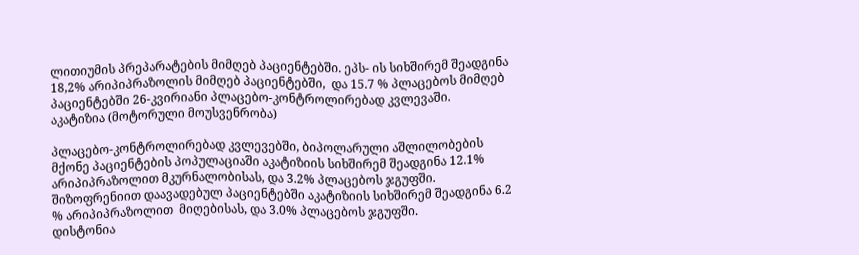ლითიუმის პრეპარატების მიმღებ პაციენტებში. ეპს- ის სიხშირემ შეადგინა 18,2% არიპიპრაზოლის მიმღებ პაციენტებში,  და 15.7 % პლაცებოს მიმღებ პაციენტებში 26-კვირიანი პლაცებო-კონტროლირებად კვლევაში.
აკატიზია (მოტორული მოუსვენრობა)

პლაცებო-კონტროლირებად კვლევებში, ბიპოლარული აშლილობების მქონე პაციენტების პოპულაციაში აკატიზიის სიხშირემ შეადგინა 12.1% არიპიპრაზოლით მკურნალობისას, და 3.2% პლაცებოს ჯგუფში.  შიზოფრენიით დაავადებულ პაციენტებში აკატიზიის სიხშირემ შეადგინა 6.2 % არიპიპრაზოლით  მიღებისას, და 3.0% პლაცებოს ჯგუფში.
დისტონია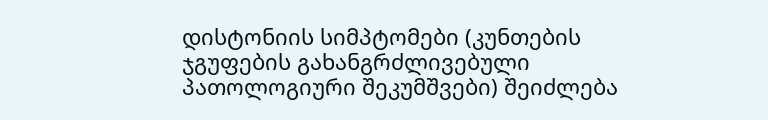დისტონიის სიმპტომები (კუნთების ჯგუფების გახანგრძლივებული პათოლოგიური შეკუმშვები) შეიძლება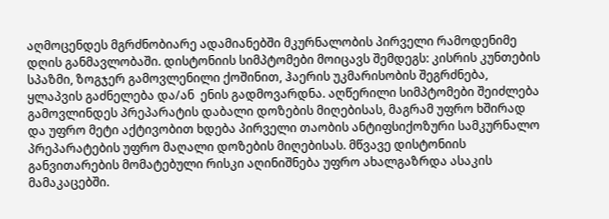აღმოცენდეს მგრძნობიარე ადამიანებში მკურნალობის პირველი რამოდენიმე დღის განმავლობაში. დისტონიის სიმპტომები მოიცავს შემდეგს: კისრის კუნთების სპაზმი, ზოგჯერ გამოვლენილი ქოშინით, ჰაერის უკმარისობის შეგრძნება,  ყლაპვის გაძნელება და/ან  ენის გადმოვარდნა. აღწერილი სიმპტომები შეიძლება გამოვლინდეს პრეპარატის დაბალი დოზების მიღებისას, მაგრამ უფრო ხშირად და უფრო მეტი აქტივობით ხდება პირველი თაობის ანტიფსიქოზური სამკურნალო  პრეპარატების უფრო მაღალი დოზების მიღებისას. მწვავე დისტონიის განვითარების მომატებული რისკი აღინიშნება უფრო ახალგაზრდა ასაკის  მამაკაცებში.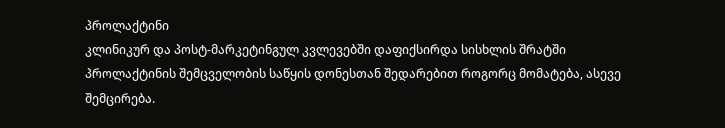პროლაქტინი
კლინიკურ და პოსტ-მარკეტინგულ კვლევებში დაფიქსირდა სისხლის შრატში პროლაქტინის შემცველობის საწყის დონესთან შედარებით როგორც მომატება, ასევე შემცირება.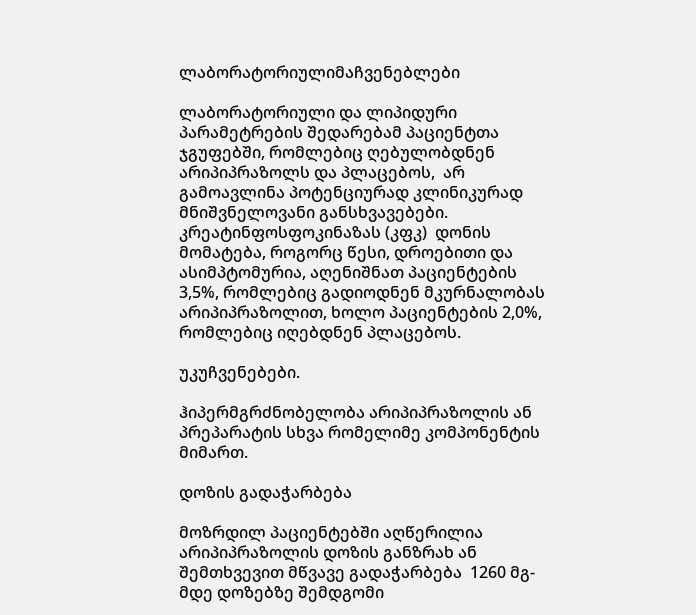ლაბორატორიულიმაჩვენებლები

ლაბორატორიული და ლიპიდური პარამეტრების შედარებამ პაციენტთა ჯგუფებში, რომლებიც ღებულობდნენ არიპიპრაზოლს და პლაცებოს,  არ გამოავლინა პოტენციურად კლინიკურად მნიშვნელოვანი განსხვავებები. კრეატინფოსფოკინაზას (კფკ)  დონის მომატება, როგორც წესი, დროებითი და  ასიმპტომურია, აღენიშნათ პაციენტების 3,5%, რომლებიც გადიოდნენ მკურნალობას არიპიპრაზოლით, ხოლო პაციენტების 2,0%, რომლებიც იღებდნენ პლაცებოს.

უკუჩვენებები.

ჰიპერმგრძნობელობა არიპიპრაზოლის ან პრეპარატის სხვა რომელიმე კომპონენტის მიმართ.

დოზის გადაჭარბება

მოზრდილ პაციენტებში აღწერილია არიპიპრაზოლის დოზის განზრახ ან შემთხვევით მწვავე გადაჭარბება  1260 მგ-მდე დოზებზე შემდგომი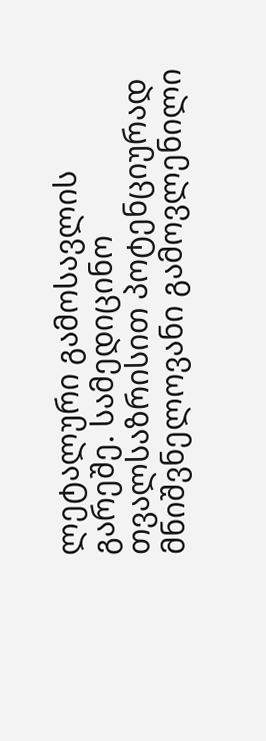ლეტალური გამოსავლის გარეშე. სამედიცინო თვალსაზრისით პოტენციურად მნიშვნელოვანი გამოვლენილი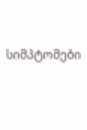სიმპტომები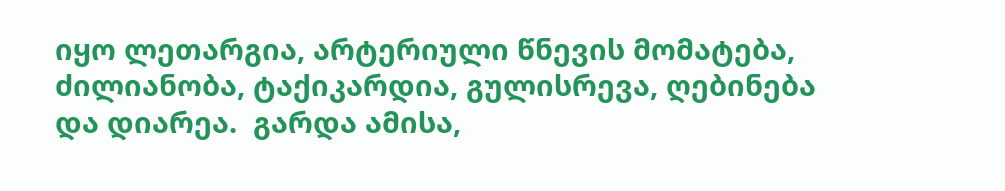იყო ლეთარგია, არტერიული წნევის მომატება, ძილიანობა, ტაქიკარდია, გულისრევა, ღებინება და დიარეა.  გარდა ამისა,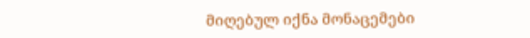მიღებულ იქნა მონაცემები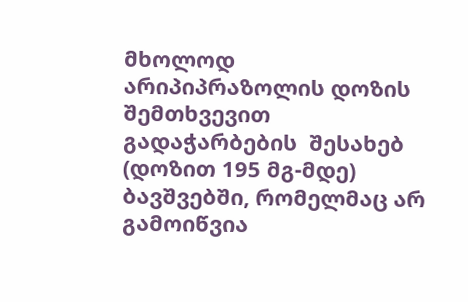მხოლოდ არიპიპრაზოლის დოზის შემთხვევით გადაჭარბების  შესახებ (დოზით 195 მგ-მდე) ბავშვებში, რომელმაც არ გამოიწვია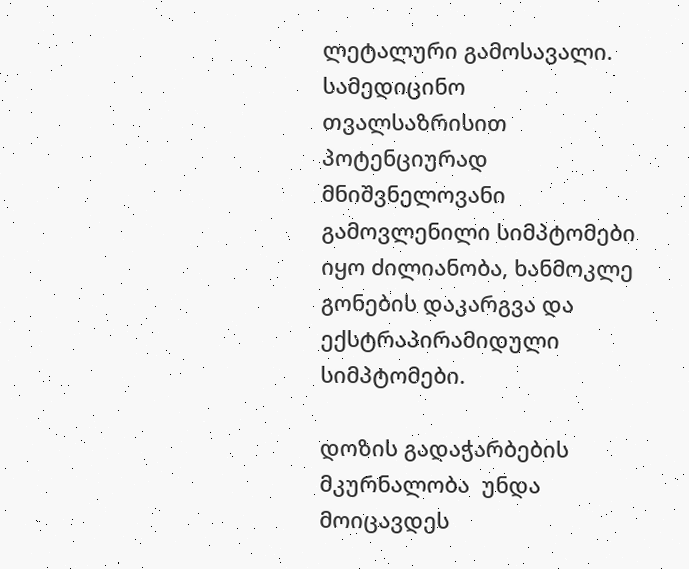ლეტალური გამოსავალი. სამედიცინო თვალსაზრისით პოტენციურად მნიშვნელოვანი გამოვლენილი სიმპტომები იყო ძილიანობა, ხანმოკლე გონების დაკარგვა და ექსტრაპირამიდული სიმპტომები.

დოზის გადაჭარბების მკურნალობა  უნდა მოიცავდეს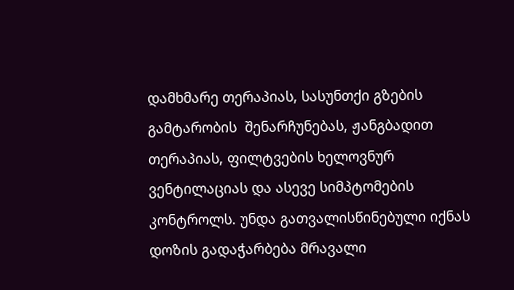დამხმარე თერაპიას, სასუნთქი გზების გამტარობის  შენარჩუნებას, ჟანგბადით თერაპიას, ფილტვების ხელოვნურ ვენტილაციას და ასევე სიმპტომების კონტროლს. უნდა გათვალისწინებული იქნას დოზის გადაჭარბება მრავალი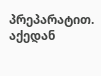პრეპარატით. აქედან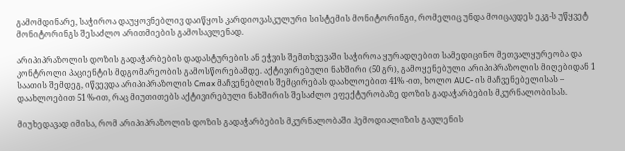გამომდინარე, საჭიროა დაუყოვნებლივ დაიწყოს კარდიოვასკულური სისტემის მონიტორინგი, რომელიც უნდა მოიცავდეს ეკგ-ს უწყვეტ მონიტორინგს შესაძლო არითმიების გამოსავლენად.

არიპიპრაზოლის დოზის გადაჭარბების დადასტურების ან ეჭვის შემთხვევაში საჭიროა ყურადღებით სამედიცინო მეთვალყურეობა და კონტროლი პაციენტის მდგომარეობის გამოსწორებამდე. აქტივირებული ნახშირი (50 გრ), გამოყენებული არიპიპრაზოლის მიღებიდან 1 საათის შემდეგ, იწვევდა არიპიპრაზოლის Cmax მაჩვენებლის შემცირებას დაახლოებით 41% -ით, ხოლო AUC- ის მაჩვენებელისას – დაახლოებით 51 %-ით, რაც მიუთითებს აქტივირებული ნახშირის შესაძლო ეფექტურობაზე დოზის გადაჭარბების მკურნალობისას.

მიუხედავად იმისა, რომ არიპიპრაზოლის დოზის გადაჭარბების მკურნალობაში ჰემოდიალიზის გავლენის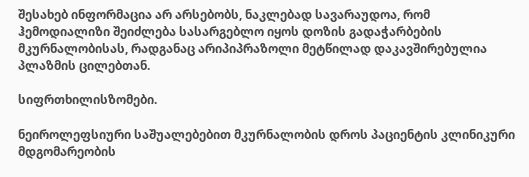შესახებ ინფორმაცია არ არსებობს, ნაკლებად სავარაუდოა, რომ ჰემოდიალიზი შეიძლება სასარგებლო იყოს დოზის გადაჭარბების მკურნალობისას, რადგანაც არიპიპრაზოლი მეტწილად დაკავშირებულია პლაზმის ცილებთან.

სიფრთხილისზომები.

ნეიროლეფსიური საშუალებებით მკურნალობის დროს პაციენტის კლინიკური მდგომარეობის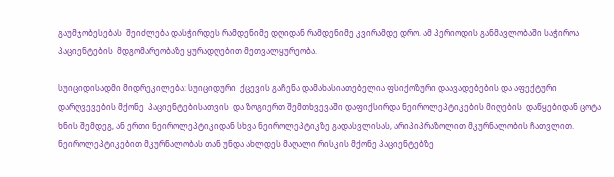გაუმჯობესებას  შეიძლება დასჭირდეს რამდენიმე დღიდან რამდენიმე კვირამდე დრო. ამ პერიოდის განმავლობაში საჭიროა პაციენტების  მდგომარეობაზე ყურადღებით მეთვალყურეობა.

სუიციდისადმი მიდრეკილება: სუიციდური  ქცევის გაჩენა დამახასიათებელია ფსიქოზური დაავადებების და აფექტური დარღვევების მქონე  პაციენტებისათვის  და ზოგიერთ შემთხვევაში დაფიქსირდა ნეიროლეპტიკების მიღების  დაწყებიდან ცოტა ხნის შემდეგ, ან ერთი ნეიროლეპტიკიდან სხვა ნეიროლეპტიკზე გადასვლისას, არიპიპრაზოლით მკურნალობის ჩათვლით.   ნეიროლეპტიკებით მკურნალობას თან უნდა ახლდეს მაღალი რისკის მქონე პაციენტებზე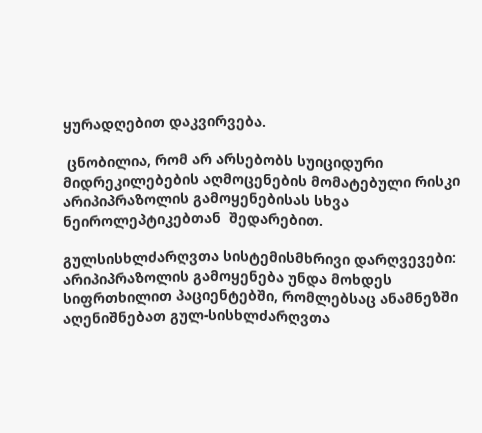ყურადღებით დაკვირვება.

 ცნობილია, რომ არ არსებობს სუიციდური მიდრეკილებების აღმოცენების მომატებული რისკი არიპიპრაზოლის გამოყენებისას სხვა ნეიროლეპტიკებთან  შედარებით.

გულსისხლძარღვთა სისტემისმხრივი დარღვევები: არიპიპრაზოლის გამოყენება უნდა მოხდეს სიფრთხილით პაციენტებში, რომლებსაც ანამნეზში აღენიშნებათ გულ-სისხლძარღვთა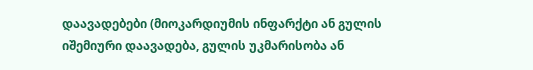დაავადებები (მიოკარდიუმის ინფარქტი ან გულის იშემიური დაავადება, გულის უკმარისობა ან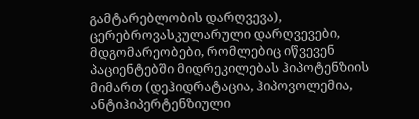გამტარებლობის დარღვევა), ცერებროვასკულარული დარღვევები, მდგომარეობები, რომლებიც იწვევენ პაციენტებში მიდრეკილებას ჰიპოტენზიის მიმართ (დეჰიდრატაცია, ჰიპოვოლემია, ანტიჰიპერტენზიული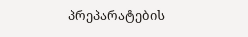პრეპარატების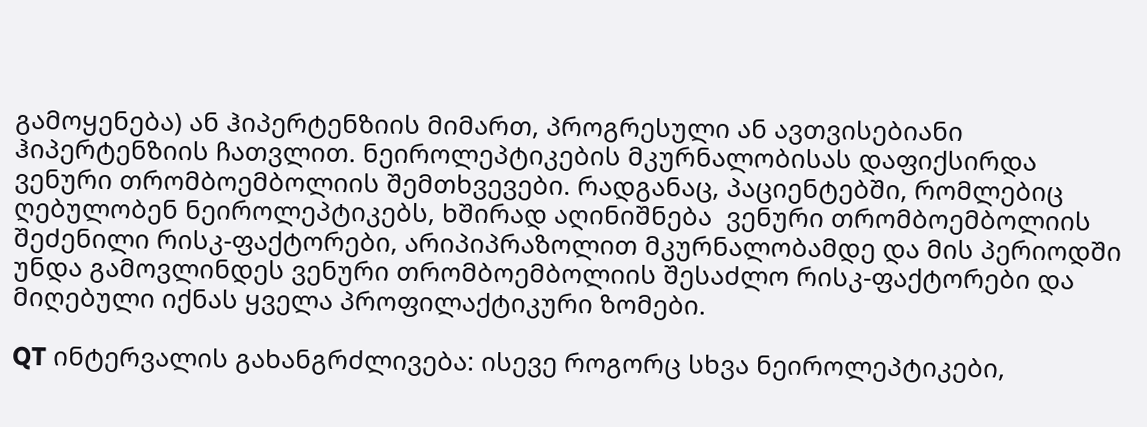გამოყენება) ან ჰიპერტენზიის მიმართ, პროგრესული ან ავთვისებიანი ჰიპერტენზიის ჩათვლით. ნეიროლეპტიკების მკურნალობისას დაფიქსირდა ვენური თრომბოემბოლიის შემთხვევები. რადგანაც, პაციენტებში, რომლებიც ღებულობენ ნეიროლეპტიკებს, ხშირად აღინიშნება  ვენური თრომბოემბოლიის შეძენილი რისკ-ფაქტორები, არიპიპრაზოლით მკურნალობამდე და მის პერიოდში  უნდა გამოვლინდეს ვენური თრომბოემბოლიის შესაძლო რისკ-ფაქტორები და მიღებული იქნას ყველა პროფილაქტიკური ზომები.

QT ინტერვალის გახანგრძლივება: ისევე როგორც სხვა ნეიროლეპტიკები,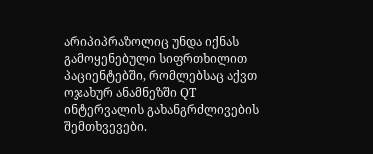არიპიპრაზოლიც უნდა იქნას გამოყენებული სიფრთხილით პაციენტებში, რომლებსაც აქვთ ოჯახურ ანამნეზში QT ინტერვალის გახანგრძლივების შემთხვევები.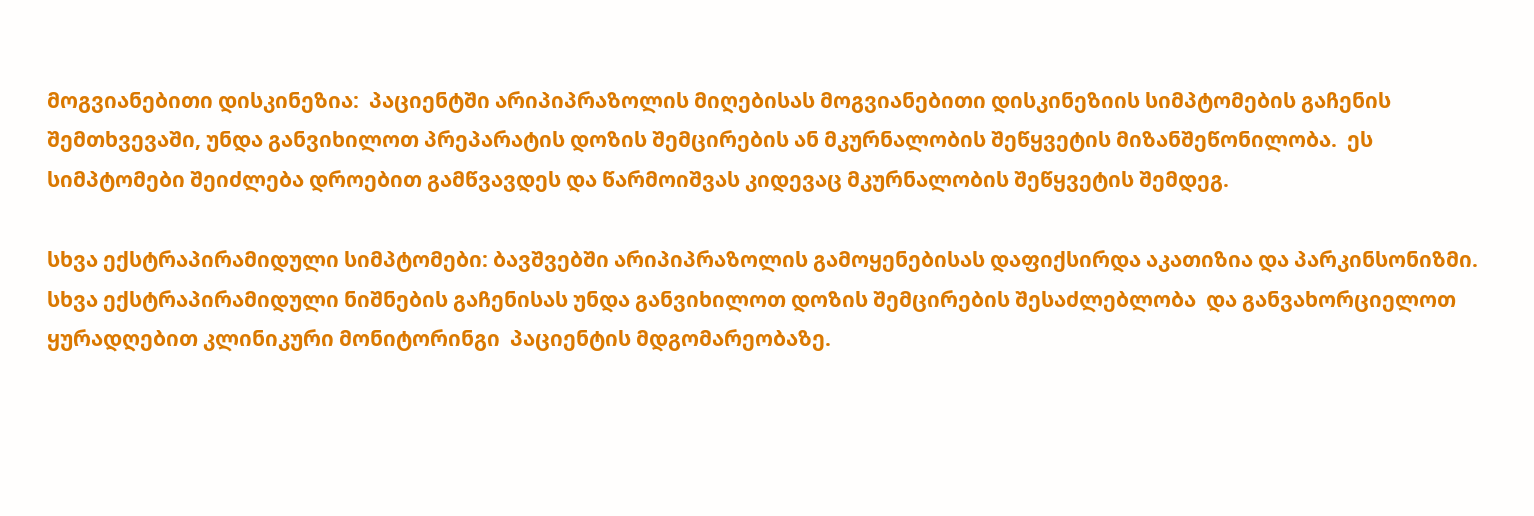მოგვიანებითი დისკინეზია:  პაციენტში არიპიპრაზოლის მიღებისას მოგვიანებითი დისკინეზიის სიმპტომების გაჩენის შემთხვევაში, უნდა განვიხილოთ პრეპარატის დოზის შემცირების ან მკურნალობის შეწყვეტის მიზანშეწონილობა.  ეს სიმპტომები შეიძლება დროებით გამწვავდეს და წარმოიშვას კიდევაც მკურნალობის შეწყვეტის შემდეგ.

სხვა ექსტრაპირამიდული სიმპტომები: ბავშვებში არიპიპრაზოლის გამოყენებისას დაფიქსირდა აკათიზია და პარკინსონიზმი. სხვა ექსტრაპირამიდული ნიშნების გაჩენისას უნდა განვიხილოთ დოზის შემცირების შესაძლებლობა  და განვახორციელოთ ყურადღებით კლინიკური მონიტორინგი  პაციენტის მდგომარეობაზე.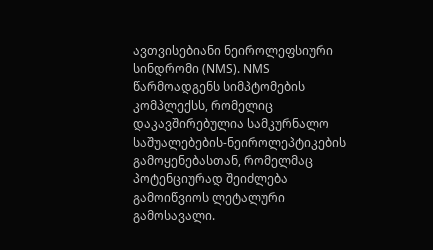ავთვისებიანი ნეიროლეფსიური სინდრომი (NMS). NMS  წარმოადგენს სიმპტომების კომპლექსს, რომელიც დაკავშირებულია სამკურნალო საშუალებების-ნეიროლეპტიკების გამოყენებასთან, რომელმაც  პოტენციურად შეიძლება გამოიწვიოს ლეტალური გამოსავალი.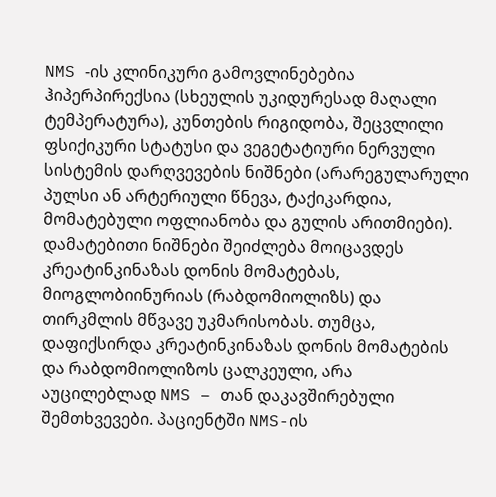NMS -ის კლინიკური გამოვლინებებია ჰიპერპირექსია (სხეულის უკიდურესად მაღალი ტემპერატურა), კუნთების რიგიდობა, შეცვლილი ფსიქიკური სტატუსი და ვეგეტატიური ნერვული სისტემის დარღვევების ნიშნები (არარეგულარული პულსი ან არტერიული წნევა, ტაქიკარდია, მომატებული ოფლიანობა და გულის არითმიები). დამატებითი ნიშნები შეიძლება მოიცავდეს კრეატინკინაზას დონის მომატებას, მიოგლობიინურიას (რაბდომიოლიზს) და თირკმლის მწვავე უკმარისობას. თუმცა, დაფიქსირდა კრეატინკინაზას დონის მომატების და რაბდომიოლიზოს ცალკეული, არა აუცილებლად NMS – თან დაკავშირებული შემთხვევები. პაციენტში NMS-ის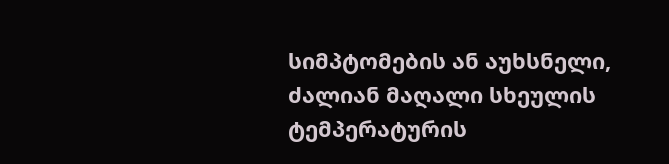სიმპტომების ან აუხსნელი, ძალიან მაღალი სხეულის ტემპერატურის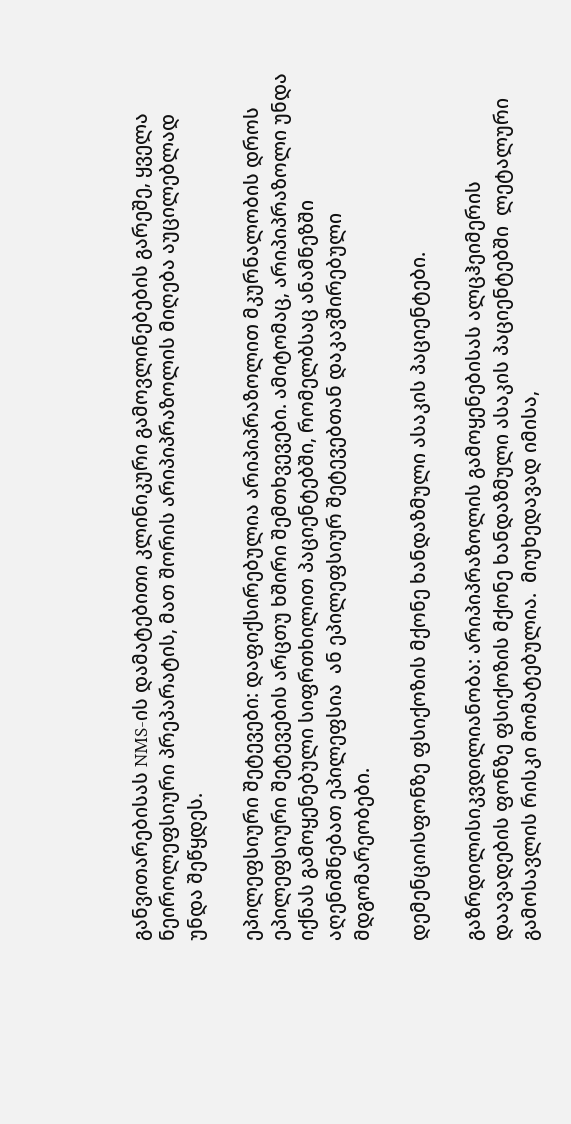განვითარებისას NMS-ის დამატებითი კლინიკური გამოვლინებების გარეშე, ყველა ნეიროლეფსიური პრეპარატის, მათ შორის არიპიპრაზოლის მიღება აუცილებლად უნდა შეწყდეს.

ეპილეფსიური შეტევები: დაფიქსირებულია არიპიპრაზოლით მკურნალობის დროს ეპილეფსიური შეტევების არცთუ ხშირი შემთხვევები. ამიტომაც, არიპიპრაზოლი უნდა იქნას გამოყენებული სიფრთხილით პაციენტებში, რომელბსაც ანამნეზში აღენიშნებათ ეპილეფსია  ან ეპილეფსიურ შეტევებთან დაკავშირებული მდგომარეობები.

დემენციისფონზე ფსიქოზის მქონე ხანდაზმული ასაკის პაციენტები.

გაზრდილისიკვდილიანობა: არიპიპრაზოლის გამოყენებისას ალცჰეიმერის დაავადების ფონზე ფსიქოზის მქონე ხანდაზმული ასაკის პაციენტებში  ლეტალური გამოსავლის რისკი მომატებულია.  მიუხედავად იმისა,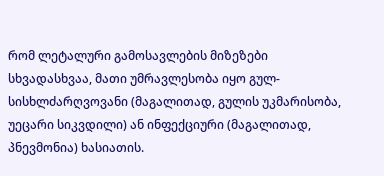რომ ლეტალური გამოსავლების მიზეზები სხვადასხვაა, მათი უმრავლესობა იყო გულ-სისხლძარღვოვანი (მაგალითად, გულის უკმარისობა, უეცარი სიკვდილი) ან ინფექციური (მაგალითად, პნევმონია) ხასიათის.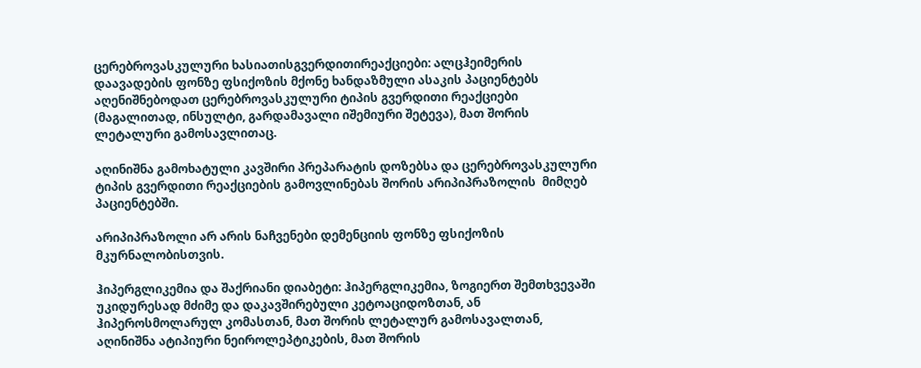ცერებროვასკულური ხასიათისგვერდითირეაქციები: ალცჰეიმერის დაავადების ფონზე ფსიქოზის მქონე ხანდაზმული ასაკის პაციენტებს  აღენიშნებოდათ ცერებროვასკულური ტიპის გვერდითი რეაქციები (მაგალითად, ინსულტი, გარდამავალი იშემიური შეტევა), მათ შორის ლეტალური გამოსავლითაც.

აღინიშნა გამოხატული კავშირი პრეპარატის დოზებსა და ცერებროვასკულური ტიპის გვერდითი რეაქციების გამოვლინებას შორის არიპიპრაზოლის  მიმღებ პაციენტებში.

არიპიპრაზოლი არ არის ნაჩვენები დემენციის ფონზე ფსიქოზის მკურნალობისთვის.

ჰიპერგლიკემია და შაქრიანი დიაბეტი: ჰიპერგლიკემია, ზოგიერთ შემთხვევაში უკიდურესად მძიმე და დაკავშირებული კეტოაციდოზთან, ან ჰიპეროსმოლარულ კომასთან, მათ შორის ლეტალურ გამოსავალთან, აღინიშნა ატიპიური ნეიროლეპტიკების, მათ შორის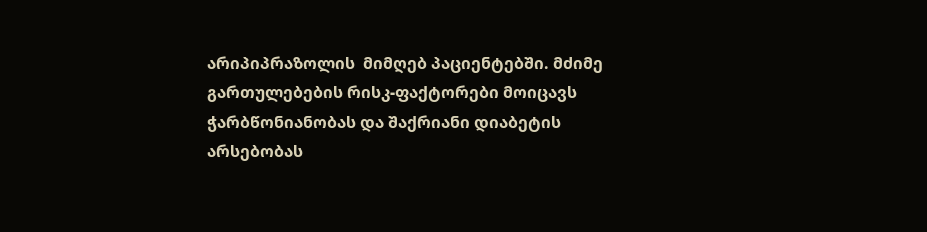არიპიპრაზოლის  მიმღებ პაციენტებში. მძიმე გართულებების რისკ-ფაქტორები მოიცავს ჭარბწონიანობას და შაქრიანი დიაბეტის არსებობას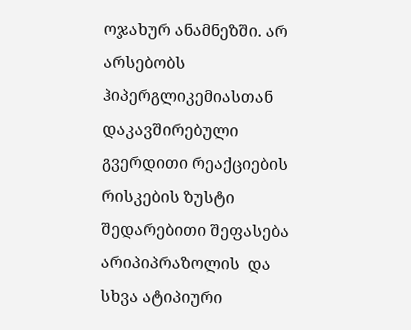ოჯახურ ანამნეზში. არ არსებობს ჰიპერგლიკემიასთან დაკავშირებული გვერდითი რეაქციების რისკების ზუსტი შედარებითი შეფასება არიპიპრაზოლის  და სხვა ატიპიური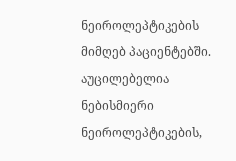ნეიროლეპტიკების მიმღებ პაციენტებში. აუცილებელია ნებისმიერი ნეიროლეპტიკების,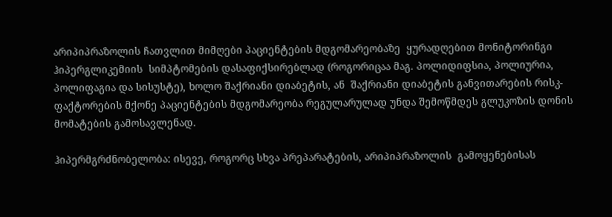არიპიპრაზოლის ჩათვლით მიმღები პაციენტების მდგომარეობაზე  ყურადღებით მონიტორინგი ჰიპერგლიკემიის  სიმპტომების დასაფიქსირებლად (როგორიცაა მაგ. პოლიდიფსია, პოლიურია, პოლიფაგია და სისუსტე), ხოლო შაქრიანი დიაბეტის, ან  შაქრიანი დიაბეტის განვითარების რისკ-ფაქტორების მქონე პაციენტების მდგომარეობა რეგულარულად უნდა შემოწმდეს გლუკოზის დონის მომატების გამოსავლენად.

ჰიპერმგრძნობელობა: ისევე, როგორც სხვა პრეპარატების, არიპიპრაზოლის  გამოყენებისას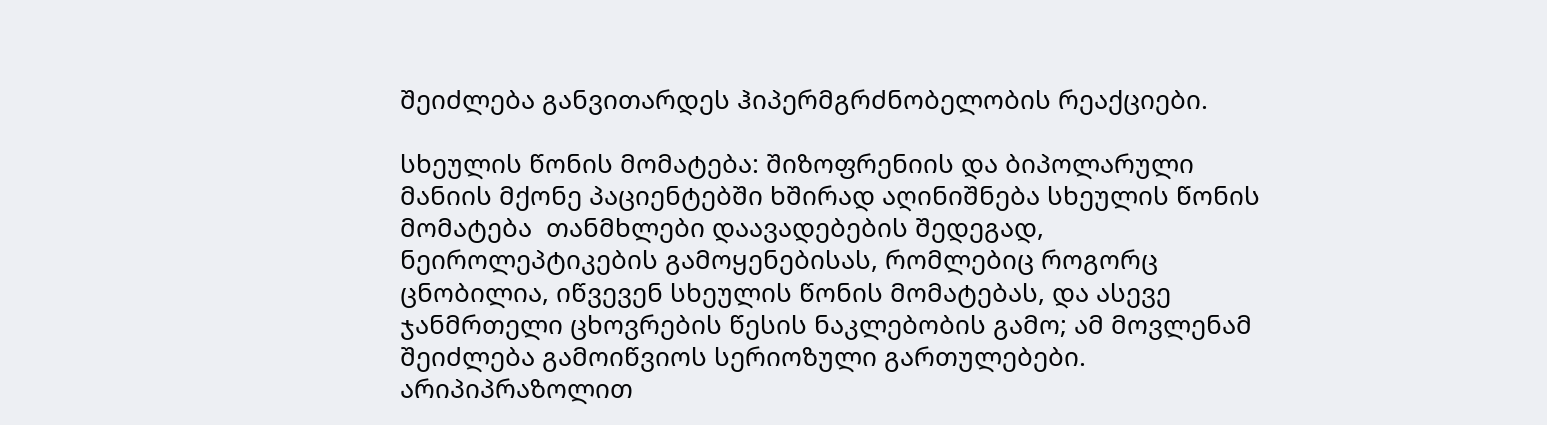შეიძლება განვითარდეს ჰიპერმგრძნობელობის რეაქციები.

სხეულის წონის მომატება: შიზოფრენიის და ბიპოლარული მანიის მქონე პაციენტებში ხშირად აღინიშნება სხეულის წონის მომატება  თანმხლები დაავადებების შედეგად, ნეიროლეპტიკების გამოყენებისას, რომლებიც როგორც ცნობილია, იწვევენ სხეულის წონის მომატებას, და ასევე ჯანმრთელი ცხოვრების წესის ნაკლებობის გამო; ამ მოვლენამ  შეიძლება გამოიწვიოს სერიოზული გართულებები. არიპიპრაზოლით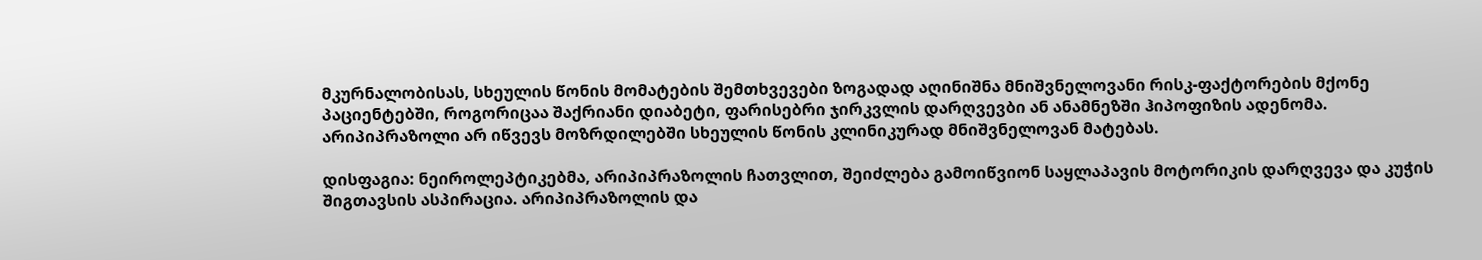მკურნალობისას, სხეულის წონის მომატების შემთხვევები ზოგადად აღინიშნა მნიშვნელოვანი რისკ-ფაქტორების მქონე პაციენტებში, როგორიცაა შაქრიანი დიაბეტი, ფარისებრი ჯირკვლის დარღვევბი ან ანამნეზში ჰიპოფიზის ადენომა. არიპიპრაზოლი არ იწვევს მოზრდილებში სხეულის წონის კლინიკურად მნიშვნელოვან მატებას.

დისფაგია: ნეიროლეპტიკებმა, არიპიპრაზოლის ჩათვლით, შეიძლება გამოიწვიონ საყლაპავის მოტორიკის დარღვევა და კუჭის შიგთავსის ასპირაცია. არიპიპრაზოლის და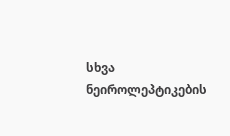სხვა ნეიროლეპტიკების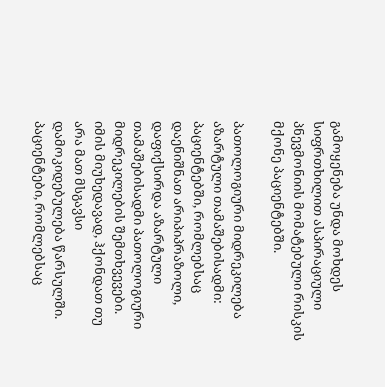გამოყენება უნდა მოხდეს სიფრთხილით ასპირაციული პნევმონიის მომატებული რისკის მქონე პაციენტებში.

პათოლოგიური მიდრეკილება აზარტული თამაშებისადმი: პაციენტებში, რომლებსაც დაენიშნათ არიპიპრაზოლი, დაფიქსირდა აზარტული თამაშებისადმი პათოლოგიური მიდრეკილების შემთხვევები. იმის მიუხედავად, ჰქონდათ თუ არა მათ მსგავსი დამოკიდებულება წარსულში. პაციენტები, რომლებსაც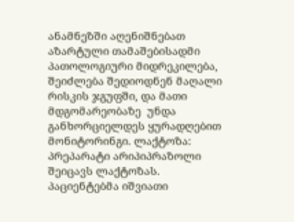ანამნეზში აღენიშნებათ აზარტული თამაშებისადმი პათოლოგიური მიდრეკილება, შეიძლება შედიოდნენ მაღალი რისკის ჯგუფში, და მათი მდგომარეობაზე  უნდა განხორციელდეს ყურადღებით მონიტორინგი. ლაქტოზა: პრეპარატი არიპიპრაზოლი შეიცავს ლაქტოზას. პაციენტებმა იშვიათი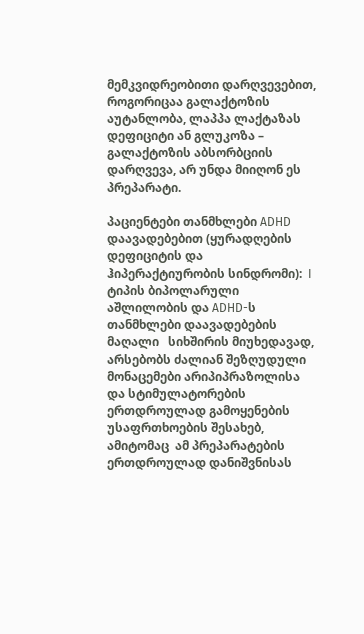მემკვიდრეობითი დარღვევებით,  როგორიცაა გალაქტოზის აუტანლობა, ლაპპა ლაქტაზას დეფიციტი ან გლუკოზა – გალაქტოზის აბსორბციის დარღვევა, არ უნდა მიიღონ ეს პრეპარატი.

პაციენტები თანმხლები ADHD დაავადებებით (ყურადღების დეფიციტის და ჰიპერაქტიურობის სინდრომი):  I ტიპის ბიპოლარული აშლილობის და ADHD-ს თანმხლები დაავადებების მაღალი   სიხშირის მიუხედავად, არსებობს ძალიან შეზღუდული მონაცემები არიპიპრაზოლისა და სტიმულატორების ერთდროულად გამოყენების  უსაფრთხოების შესახებ, ამიტომაც  ამ პრეპარატების ერთდროულად დანიშვნისას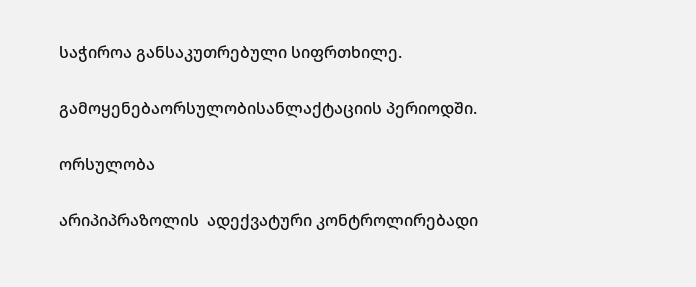საჭიროა განსაკუთრებული სიფრთხილე.

გამოყენებაორსულობისანლაქტაციის პერიოდში.

ორსულობა

არიპიპრაზოლის  ადექვატური კონტროლირებადი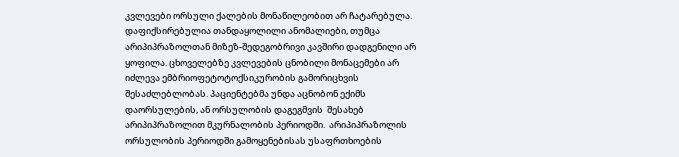კვლევები ორსული ქალების მონაწილეობით არ ჩატარებულა. დაფიქსირებულია თანდაყოლილი ანომალიები, თუმცა  არიპიპრაზოლთან მიზეზ-შედეგობრივი კავშირი დადგენილი არ ყოფილა. ცხოველებზე კვლევების ცნობილი მონაცემები არ იძლევა ემბრიოფეტოტოქსიკურობის გამორიცხვის შესაძლებლობას. პაციენტებმა უნდა აცნობონ ექიმს დაორსულების, ან ორსულობის დაგეგმვის  შესახებ არიპიპრაზოლით მკურნალობის პერიოდში.  არიპიპრაზოლის ორსულობის პერიოდში გამოყენებისას უსაფრთხოების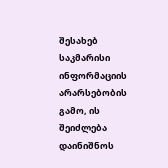შესახებ საკმარისი ინფორმაციის არარსებობის გამო, ის შეიძლება  დაინიშნოს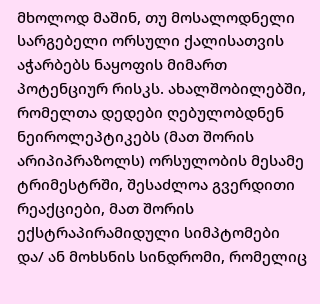მხოლოდ მაშინ, თუ მოსალოდნელი სარგებელი ორსული ქალისათვის აჭარბებს ნაყოფის მიმართ პოტენციურ რისკს. ახალშობილებში, რომელთა დედები ღებულობდნენ ნეიროლეპტიკებს (მათ შორის არიპიპრაზოლს) ორსულობის მესამე ტრიმესტრში, შესაძლოა გვერდითი რეაქციები, მათ შორის ექსტრაპირამიდული სიმპტომები და/ ან მოხსნის სინდრომი, რომელიც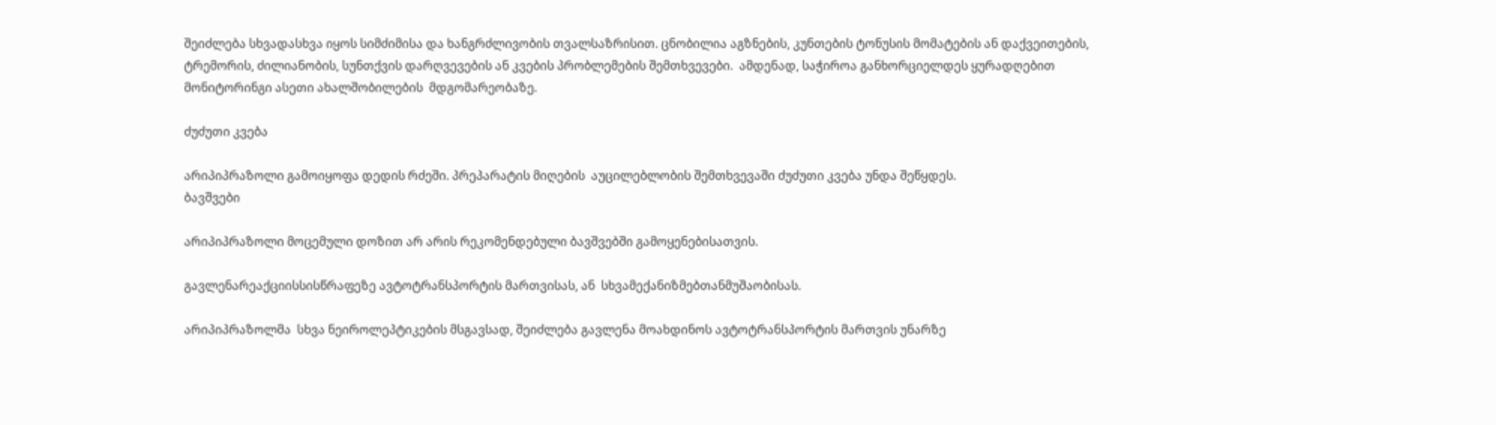შეიძლება სხვადასხვა იყოს სიმძიმისა და ხანგრძლივობის თვალსაზრისით. ცნობილია აგზნების, კუნთების ტონუსის მომატების ან დაქვეითების, ტრემორის, ძილიანობის, სუნთქვის დარღვევების ან კვების პრობლემების შემთხვევები.  ამდენად, საჭიროა განხორციელდეს ყურადღებით მონიტორინგი ასეთი ახალშობილების  მდგომარეობაზე.

ძუძუთი კვება

არიპიპრაზოლი გამოიყოფა დედის რძეში. პრეპარატის მიღების  აუცილებლობის შემთხვევაში ძუძუთი კვება უნდა შეწყდეს.
ბავშვები

არიპიპრაზოლი მოცემული დოზით არ არის რეკომენდებული ბავშვებში გამოყენებისათვის.

გავლენარეაქციისსისწრაფეზე ავტოტრანსპორტის მართვისას, ან  სხვამექანიზმებთანმუშაობისას.

არიპიპრაზოლმა  სხვა ნეიროლეპტიკების მსგავსად, შეიძლება გავლენა მოახდინოს ავტოტრანსპორტის მართვის უნარზე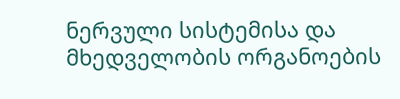ნერვული სისტემისა და მხედველობის ორგანოების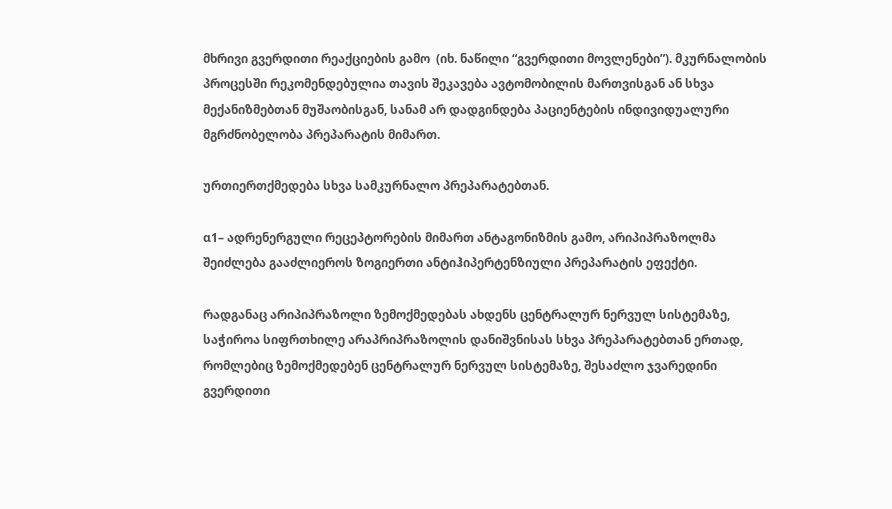მხრივი გვერდითი რეაქციების გამო  (იხ. ნაწილი “გვერდითი მოვლენები”). მკურნალობის პროცესში რეკომენდებულია თავის შეკავება ავტომობილის მართვისგან ან სხვა მექანიზმებთან მუშაობისგან, სანამ არ დადგინდება პაციენტების ინდივიდუალური მგრძნობელობა პრეპარატის მიმართ.

ურთიერთქმედება სხვა სამკურნალო პრეპარატებთან.

α1– ადრენერგული რეცეპტორების მიმართ ანტაგონიზმის გამო, არიპიპრაზოლმა შეიძლება გააძლიეროს ზოგიერთი ანტიჰიპერტენზიული პრეპარატის ეფექტი.

რადგანაც არიპიპრაზოლი ზემოქმედებას ახდენს ცენტრალურ ნერვულ სისტემაზე,  საჭიროა სიფრთხილე არაპრიპრაზოლის დანიშვნისას სხვა პრეპარატებთან ერთად, რომლებიც ზემოქმედებენ ცენტრალურ ნერვულ სისტემაზე, შესაძლო ჯვარედინი გვერდითი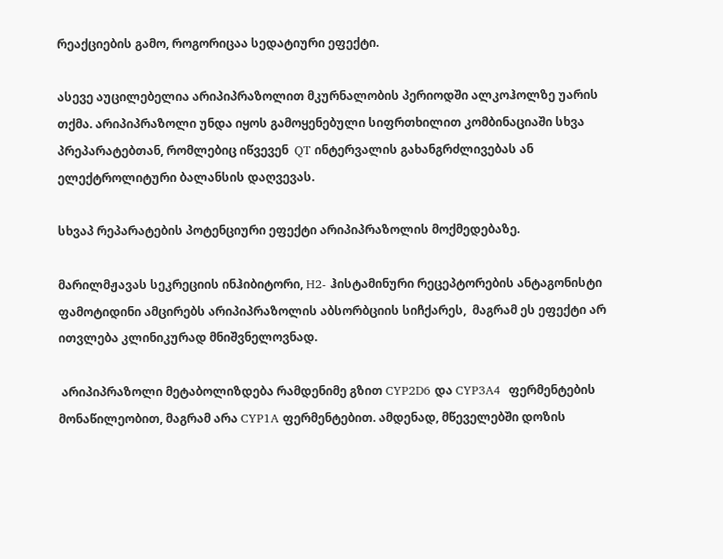რეაქციების გამო, როგორიცაა სედატიური ეფექტი.

ასევე აუცილებელია არიპიპრაზოლით მკურნალობის პერიოდში ალკოჰოლზე უარის თქმა. არიპიპრაზოლი უნდა იყოს გამოყენებული სიფრთხილით კომბინაციაში სხვა პრეპარატებთან, რომლებიც იწვევენ  QT ინტერვალის გახანგრძლივებას ან ელექტროლიტური ბალანსის დაღვევას.

სხვაპ რეპარატების პოტენციური ეფექტი არიპიპრაზოლის მოქმედებაზე.

მარილმჟავას სეკრეციის ინჰიბიტორი, H2- ჰისტამინური რეცეპტორების ანტაგონისტი ფამოტიდინი ამცირებს არიპიპრაზოლის აბსორბციის სიჩქარეს,  მაგრამ ეს ეფექტი არ ითვლება კლინიკურად მნიშვნელოვნად.

 არიპიპრაზოლი მეტაბოლიზდება რამდენიმე გზით CYP2D6 და CYP3A4  ფერმენტების მონაწილეობით, მაგრამ არა CYP1A ფერმენტებით. ამდენად, მწეველებში დოზის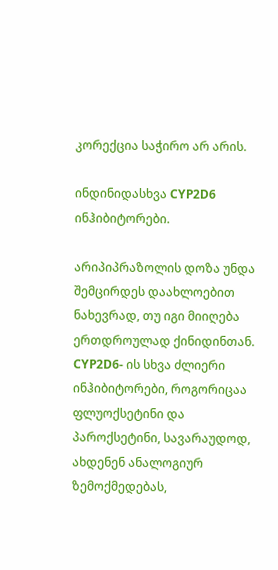კორექცია საჭირო არ არის.

ინდინიდასხვა CYP2D6 ინჰიბიტორები.

არიპიპრაზოლის დოზა უნდა შემცირდეს დაახლოებით ნახევრად, თუ იგი მიიღება ერთდროულად ქინიდინთან.  CYP2D6- ის სხვა ძლიერი ინჰიბიტორები, როგორიცაა ფლუოქსეტინი და პაროქსეტინი, სავარაუდოდ, ახდენენ ანალოგიურ ზემოქმედებას,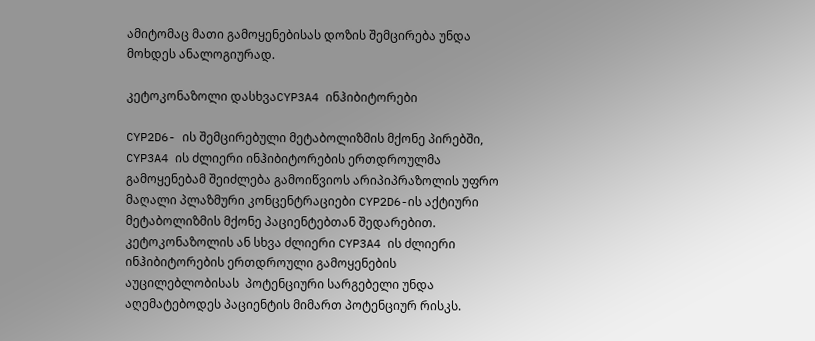ამიტომაც მათი გამოყენებისას დოზის შემცირება უნდა მოხდეს ანალოგიურად.

კეტოკონაზოლი დასხვაCYP3A4 ინჰიბიტორები

CYP2D6- ის შემცირებული მეტაბოლიზმის მქონე პირებში, CYP3A4 ის ძლიერი ინჰიბიტორების ერთდროულმა გამოყენებამ შეიძლება გამოიწვიოს არიპიპრაზოლის უფრო მაღალი პლაზმური კონცენტრაციები CYP2D6-ის აქტიური მეტაბოლიზმის მქონე პაციენტებთან შედარებით.  კეტოკონაზოლის ან სხვა ძლიერი CYP3A4 ის ძლიერი ინჰიბიტორების ერთდროული გამოყენების აუცილებლობისას  პოტენციური სარგებელი უნდა აღემატებოდეს პაციენტის მიმართ პოტენციურ რისკს.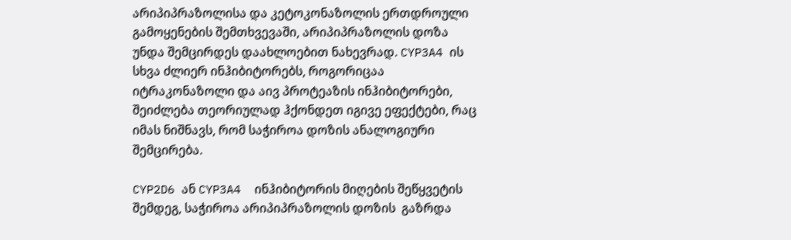არიპიპრაზოლისა და კეტოკონაზოლის ერთდროული გამოყენების შემთხვევაში, არიპიპრაზოლის დოზა უნდა შემცირდეს დაახლოებით ნახევრად. CYP3A4 ის სხვა ძლიერ ინჰიბიტორებს, როგორიცაა იტრაკონაზოლი და აივ პროტეაზის ინჰიბიტორები, შეიძლება თეორიულად ჰქონდეთ იგივე ეფექტები, რაც იმას ნიშნავს, რომ საჭიროა დოზის ანალოგიური შემცირება.

CYP2D6 ან CYP3A4  ინჰიბიტორის მიღების შეწყვეტის შემდეგ, საჭიროა არიპიპრაზოლის დოზის  გაზრდა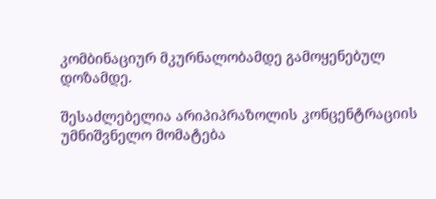კომბინაციურ მკურნალობამდე გამოყენებულ დოზამდე.

შესაძლებელია არიპიპრაზოლის კონცენტრაციის უმნიშვნელო მომატება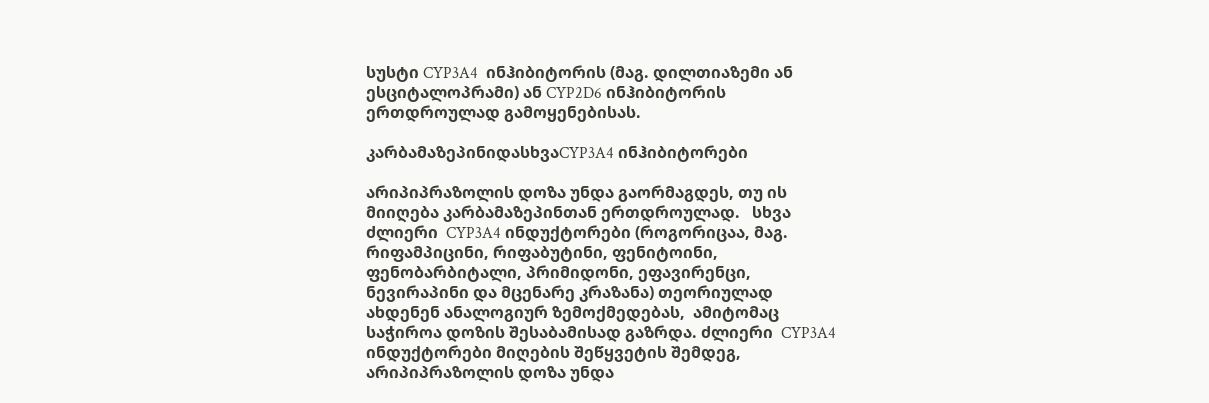სუსტი CYP3A4  ინჰიბიტორის (მაგ. დილთიაზემი ან ესციტალოპრამი) ან CYP2D6 ინჰიბიტორის ერთდროულად გამოყენებისას.

კარბამაზეპინიდასხვაCYP3A4 ინჰიბიტორები

არიპიპრაზოლის დოზა უნდა გაორმაგდეს, თუ ის მიიღება კარბამაზეპინთან ერთდროულად.   სხვა ძლიერი  CYP3A4 ინდუქტორები (როგორიცაა, მაგ. რიფამპიცინი, რიფაბუტინი, ფენიტოინი, ფენობარბიტალი, პრიმიდონი, ეფავირენცი, ნევირაპინი და მცენარე კრაზანა) თეორიულად ახდენენ ანალოგიურ ზემოქმედებას,  ამიტომაც საჭიროა დოზის შესაბამისად გაზრდა. ძლიერი  CYP3A4 ინდუქტორები მიღების შეწყვეტის შემდეგ, არიპიპრაზოლის დოზა უნდა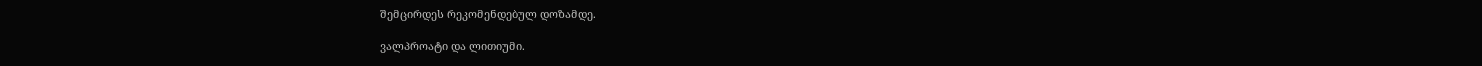შემცირდეს რეკომენდებულ დოზამდე.

ვალპროატი და ლითიუმი.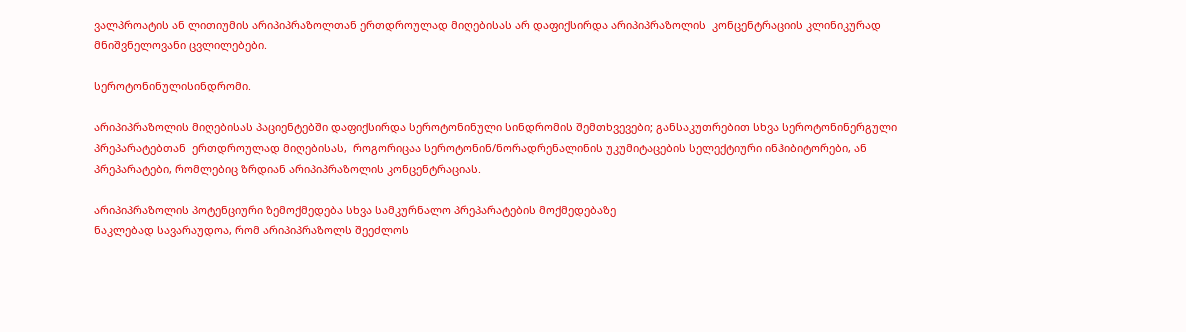ვალპროატის ან ლითიუმის არიპიპრაზოლთან ერთდროულად მიღებისას არ დაფიქსირდა არიპიპრაზოლის  კონცენტრაციის კლინიკურად მნიშვნელოვანი ცვლილებები.

სეროტონინულისინდრომი.

არიპიპრაზოლის მიღებისას პაციენტებში დაფიქსირდა სეროტონინული სინდრომის შემთხვევები; განსაკუთრებით სხვა სეროტონინერგული პრეპარატებთან  ერთდროულად მიღებისას,  როგორიცაა სეროტონინ/ნორადრენალინის უკუმიტაცების სელექტიური ინჰიბიტორები, ან პრეპარატები, რომლებიც ზრდიან არიპიპრაზოლის კონცენტრაციას.

არიპიპრაზოლის პოტენციური ზემოქმედება სხვა სამკურნალო პრეპარატების მოქმედებაზე
ნაკლებად სავარაუდოა, რომ არიპიპრაზოლს შეეძლოს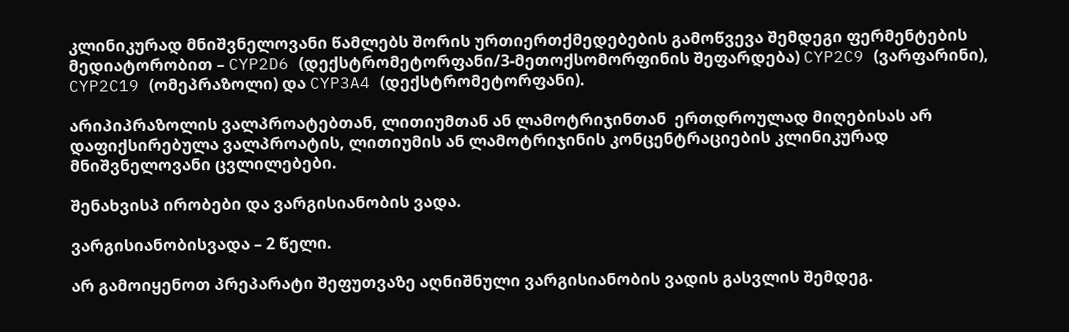კლინიკურად მნიშვნელოვანი წამლებს შორის ურთიერთქმედებების გამოწვევა შემდეგი ფერმენტების მედიატორობით – CYP2D6 (დექსტრომეტორფანი/3-მეთოქსომორფინის შეფარდება) CYP2C9 (ვარფარინი),  CYP2C19 (ომეპრაზოლი) და CYP3A4 (დექსტრომეტორფანი).

არიპიპრაზოლის ვალპროატებთან, ლითიუმთან ან ლამოტრიჯინთან  ერთდროულად მიღებისას არ დაფიქსირებულა ვალპროატის, ლითიუმის ან ლამოტრიჯინის კონცენტრაციების კლინიკურად მნიშვნელოვანი ცვლილებები.

შენახვისპ ირობები და ვარგისიანობის ვადა.

ვარგისიანობისვადა – 2 წელი.

არ გამოიყენოთ პრეპარატი შეფუთვაზე აღნიშნული ვარგისიანობის ვადის გასვლის შემდეგ.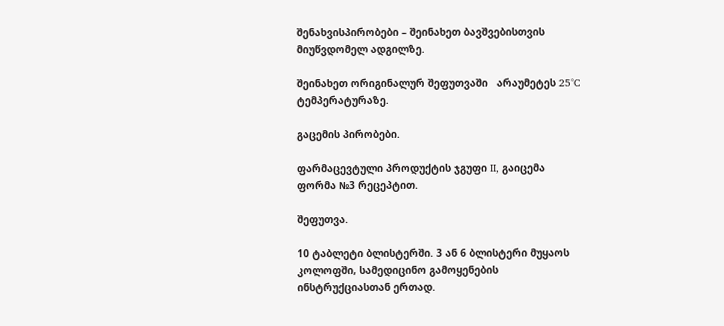შენახვისპირობები – შეინახეთ ბავშვებისთვის მიუწვდომელ ადგილზე.

შეინახეთ ორიგინალურ შეფუთვაში   არაუმეტეს 25°C ტემპერატურაზე.

გაცემის პირობები.

ფარმაცევტული პროდუქტის ჯგუფი II, გაიცემა ფორმა №3 რეცეპტით.

შეფუთვა.

10 ტაბლეტი ბლისტერში. 3 ან 6 ბლისტერი მუყაოს კოლოფში, სამედიცინო გამოყენების ინსტრუქციასთან ერთად.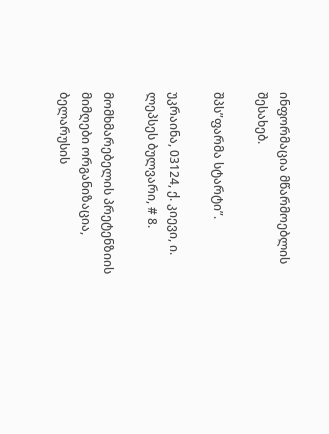ინფორმაცია მწარმოებლის შესახებ.

შპს”ფარმა სტარტი”.

უკრაინა, 03124, ქ. კიევი, ი. ლეპსეს ბულვარი, # 8.

მომხმარებელის პრეტენზიის მიმღები ორგანიზაცია, ბელარუსის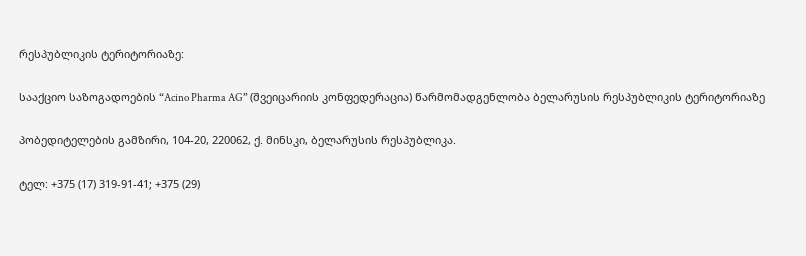რესპუბლიკის ტერიტორიაზე:

სააქციო საზოგადოების “Acino Pharma AG” (შვეიცარიის კონფედერაცია) წარმომადგენლობა ბელარუსის რესპუბლიკის ტერიტორიაზე

პობედიტელების გამზირი, 104-20, 220062, ქ. მინსკი, ბელარუსის რესპუბლიკა.

ტელ: +375 (17) 319-91-41; +375 (29)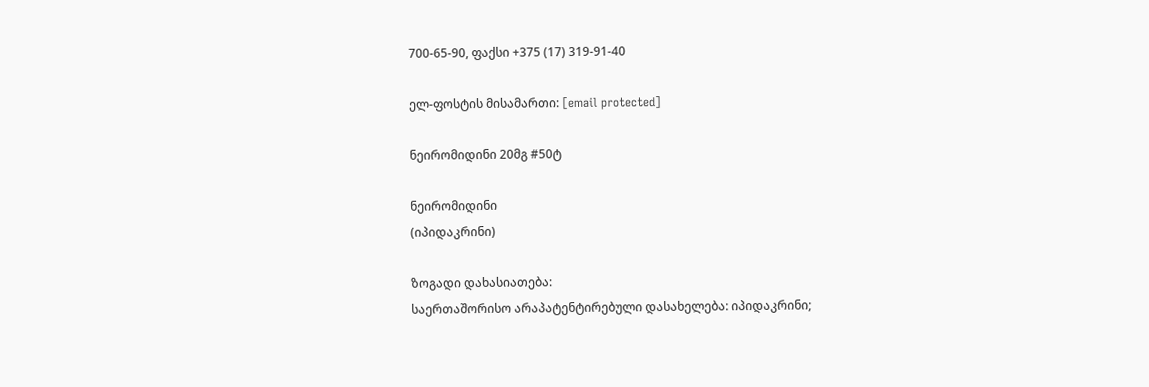700-65-90, ფაქსი +375 (17) 319-91-40

ელ-ფოსტის მისამართი: [email protected]

ნეირომიდინი 20მგ #50ტ

ნეირომიდინი
(იპიდაკრინი)

ზოგადი დახასიათება:
საერთაშორისო არაპატენტირებული დასახელება: იპიდაკრინი;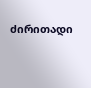ძირითადი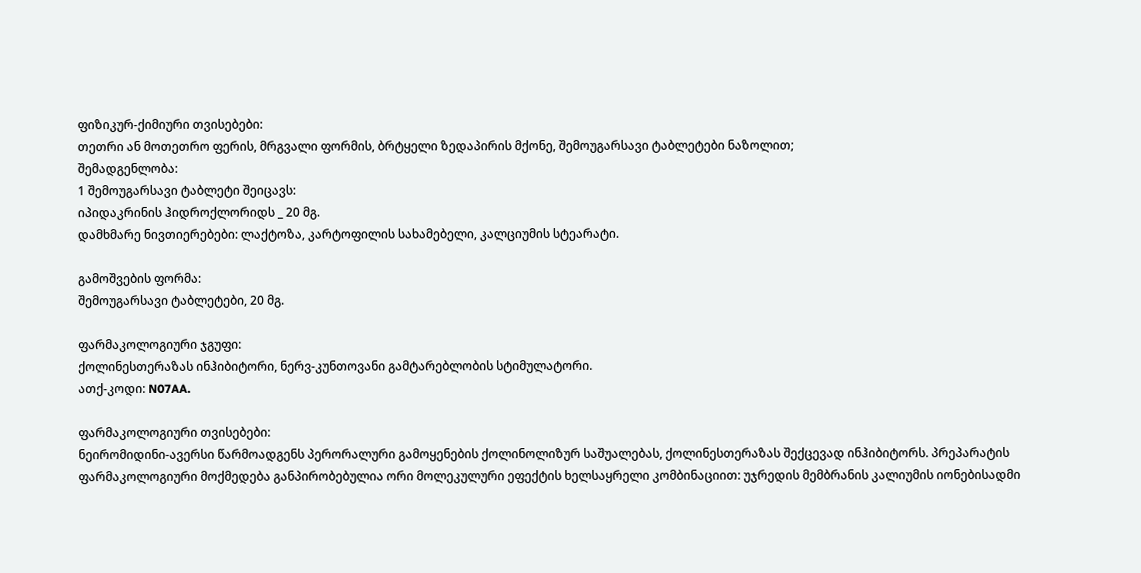ფიზიკურ-ქიმიური თვისებები:
თეთრი ან მოთეთრო ფერის, მრგვალი ფორმის, ბრტყელი ზედაპირის მქონე, შემოუგარსავი ტაბლეტები ნაზოლით;
შემადგენლობა:
1 შემოუგარსავი ტაბლეტი შეიცავს:
იპიდაკრინის ჰიდროქლორიდს _ 20 მგ.
დამხმარე ნივთიერებები: ლაქტოზა, კარტოფილის სახამებელი, კალციუმის სტეარატი.

გამოშვების ფორმა:
შემოუგარსავი ტაბლეტები, 20 მგ.

ფარმაკოლოგიური ჯგუფი:
ქოლინესთერაზას ინჰიბიტორი, ნერვ-კუნთოვანი გამტარებლობის სტიმულატორი.
ათქ-კოდი: N07AA.

ფარმაკოლოგიური თვისებები:
ნეირომიდინი-ავერსი წარმოადგენს პერორალური გამოყენების ქოლინოლიზურ საშუალებას, ქოლინესთერაზას შექცევად ინჰიბიტორს. პრეპარატის ფარმაკოლოგიური მოქმედება განპირობებულია ორი მოლეკულური ეფექტის ხელსაყრელი კომბინაციით: უჯრედის მემბრანის კალიუმის იონებისადმი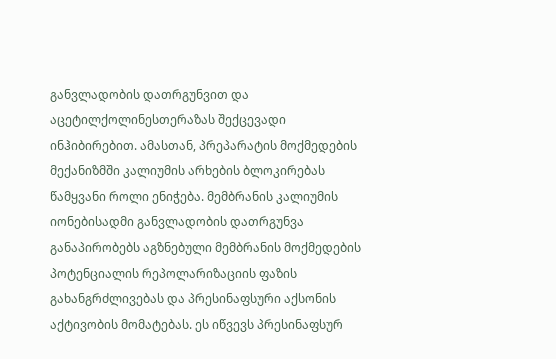განვლადობის დათრგუნვით და აცეტილქოლინესთერაზას შექცევადი ინჰიბირებით. ამასთან, პრეპარატის მოქმედების მექანიზმში კალიუმის არხების ბლოკირებას წამყვანი როლი ენიჭება. მემბრანის კალიუმის იონებისადმი განვლადობის დათრგუნვა განაპირობებს აგზნებული მემბრანის მოქმედების პოტენციალის რეპოლარიზაციის ფაზის გახანგრძლივებას და პრესინაფსური აქსონის აქტივობის მომატებას. ეს იწვევს პრესინაფსურ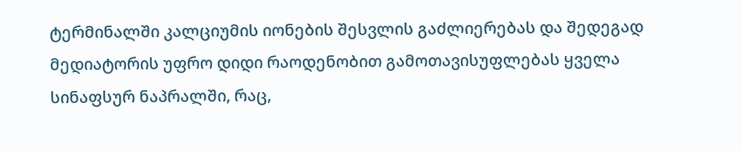ტერმინალში კალციუმის იონების შესვლის გაძლიერებას და შედეგად მედიატორის უფრო დიდი რაოდენობით გამოთავისუფლებას ყველა სინაფსურ ნაპრალში, რაც,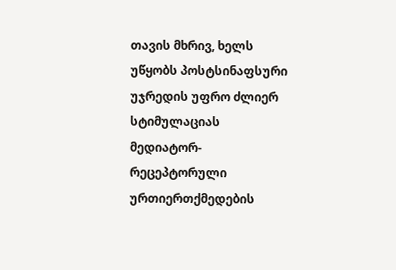თავის მხრივ, ხელს უწყობს პოსტსინაფსური უჯრედის უფრო ძლიერ სტიმულაციას მედიატორ-რეცეპტორული ურთიერთქმედების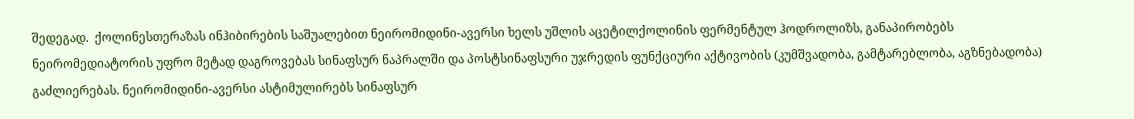შედეგად.  ქოლინესთერაზას ინჰიბირების საშუალებით ნეირომიდინი-ავერსი ხელს უშლის აცეტილქოლინის ფერმენტულ ჰოდროლიზს, განაპირობებს ნეირომედიატორის უფრო მეტად დაგროვებას სინაფსურ ნაპრალში და პოსტსინაფსური უჯრედის ფუნქციური აქტივობის (კუმშვადობა, გამტარებლობა, აგზნებადობა) გაძლიერებას. ნეირომიდინი-ავერსი ასტიმულირებს სინაფსურ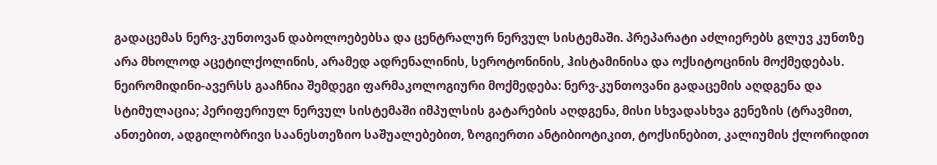გადაცემას ნერვ-კუნთოვან დაბოლოებებსა და ცენტრალურ ნერვულ სისტემაში. პრეპარატი აძლიერებს გლუვ კუნთზე არა მხოლოდ აცეტილქოლინის, არამედ ადრენალინის, სეროტონინის, ჰისტამინისა და ოქსიტოცინის მოქმედებას. ნეირომიდინი-ავერსს გააჩნია შემდეგი ფარმაკოლოგიური მოქმედება: ნერვ-კუნთოვანი გადაცემის აღდგენა და სტიმულაცია; პერიფერიულ ნერვულ სისტემაში იმპულსის გატარების აღდგენა, მისი სხვადასხვა გენეზის (ტრავმით, ანთებით, ადგილობრივი საანესთეზიო საშუალებებით, ზოგიერთი ანტიბიოტიკით, ტოქსინებით, კალიუმის ქლორიდით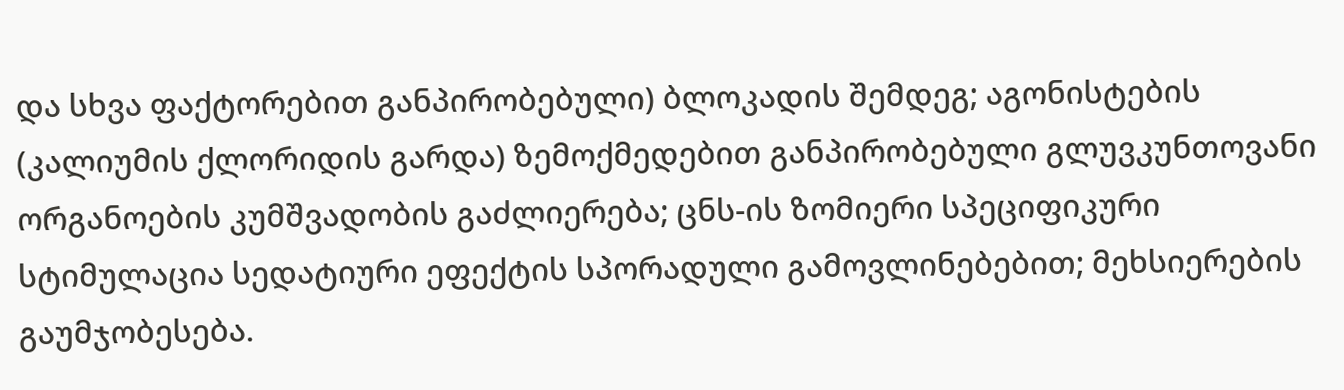და სხვა ფაქტორებით განპირობებული) ბლოკადის შემდეგ; აგონისტების (კალიუმის ქლორიდის გარდა) ზემოქმედებით განპირობებული გლუვკუნთოვანი ორგანოების კუმშვადობის გაძლიერება; ცნს-ის ზომიერი სპეციფიკური სტიმულაცია სედატიური ეფექტის სპორადული გამოვლინებებით; მეხსიერების გაუმჯობესება.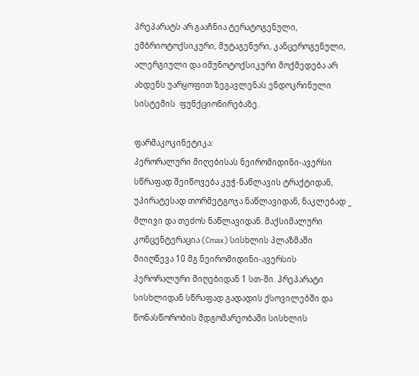პრეპარატს არ გააჩნია ტერატოგენული, ემბრიოტოქსიკური, მუტაგენური, კანცეროგენული, ალერგიული და იმუნოტოქსიკური მოქმედება არ ახდენს უარყოფით ზეგავლენას ენდოკრინული სისტემის  ფუნქციონირებაზე.

ფარმაკოკინეტიკა:
პერორალური მიღებისას ნეირომიდინი-ავერსი სწრაფად შეიწოვება კუჭ-ნაწლავის ტრაქტიდან, უპირატესად თორმეტგოჯა ნაწლავიდან, ნაკლებად _ მლივი და თეძოს ნაწლავიდან. მაქსიმალური კონცენტერაცია (Cmax) სისხლის პლაზმაში მიიღწევა 10 მგ ნეირომიდინი-ავერსის პერორალური მიღებიდან 1 სთ-ში. პრეპარატი სისხლიდან სწრაფად გადადის ქსოვილებში და წონასწორობის მდგომარეობაში სისხლის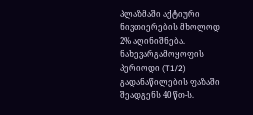პლაზმაში აქტიური ნივთიერების მხოლოდ 2% აღინიშნება. ნახევარგამოყოფის პერიოდი (T1/2) გადანაწილების ფაზაში შეადგენს 40 წთ-ს.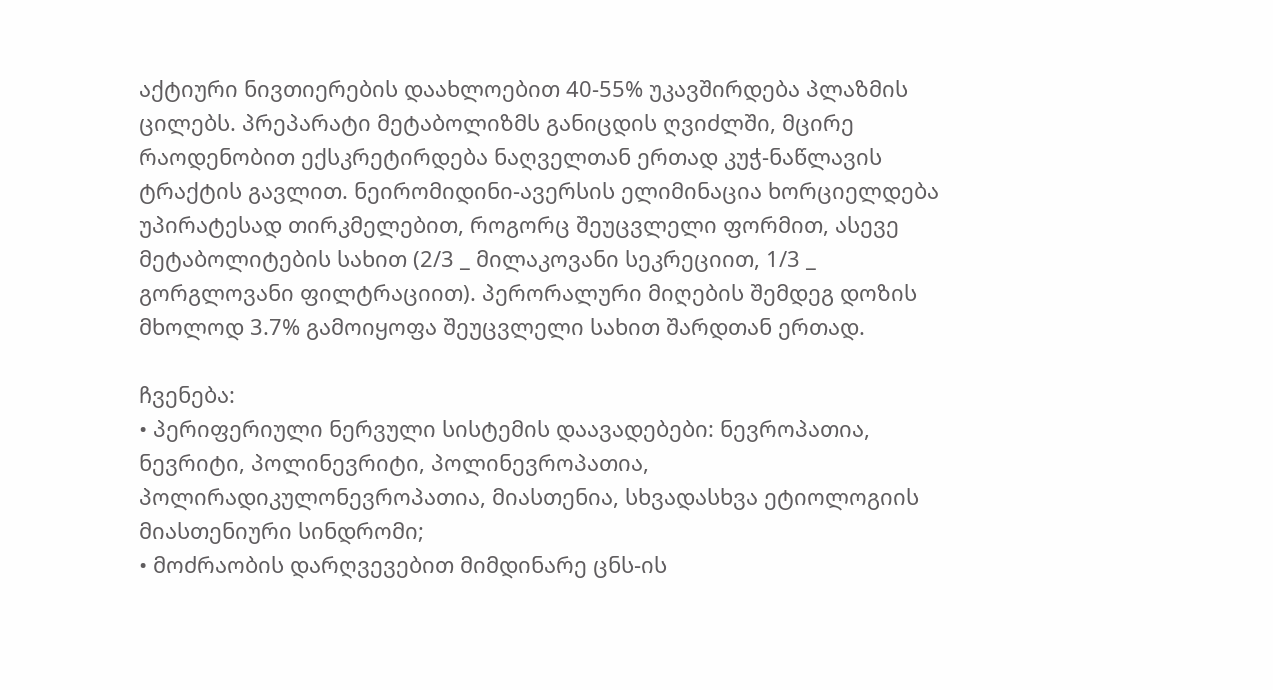აქტიური ნივთიერების დაახლოებით 40-55% უკავშირდება პლაზმის ცილებს. პრეპარატი მეტაბოლიზმს განიცდის ღვიძლში, მცირე რაოდენობით ექსკრეტირდება ნაღველთან ერთად კუჭ-ნაწლავის ტრაქტის გავლით. ნეირომიდინი-ავერსის ელიმინაცია ხორციელდება უპირატესად თირკმელებით, როგორც შეუცვლელი ფორმით, ასევე მეტაბოლიტების სახით (2/3 _ მილაკოვანი სეკრეციით, 1/3 _ გორგლოვანი ფილტრაციით). პერორალური მიღების შემდეგ დოზის მხოლოდ 3.7% გამოიყოფა შეუცვლელი სახით შარდთან ერთად.

ჩვენება:
• პერიფერიული ნერვული სისტემის დაავადებები: ნევროპათია, ნევრიტი, პოლინევრიტი, პოლინევროპათია, პოლირადიკულონევროპათია, მიასთენია, სხვადასხვა ეტიოლოგიის მიასთენიური სინდრომი;
• მოძრაობის დარღვევებით მიმდინარე ცნს-ის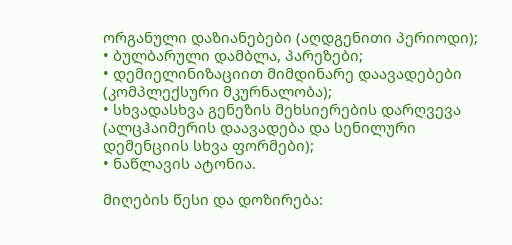ორგანული დაზიანებები (აღდგენითი პერიოდი);
• ბულბარული დამბლა, პარეზები;
• დემიელინიზაციით მიმდინარე დაავადებები (კომპლექსური მკურნალობა);
• სხვადასხვა გენეზის მეხსიერების დარღვევა (ალცჰაიმერის დაავადება და სენილური დემენციის სხვა ფორმები);
• ნაწლავის ატონია.

მიღების წესი და დოზირება: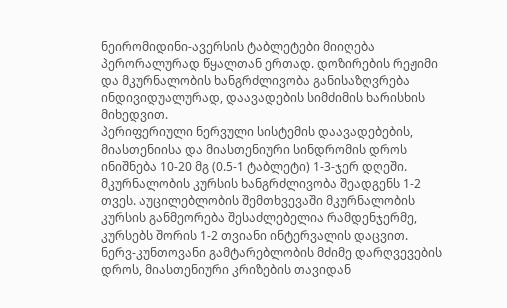ნეირომიდინი-ავერსის ტაბლეტები მიიღება პერორალურად წყალთან ერთად. დოზირების რეჟიმი და მკურნალობის ხანგრძლივობა განისაზღვრება ინდივიდუალურად, დაავადების სიმძიმის ხარისხის მიხედვით.
პერიფერიული ნერვული სისტემის დაავადებების, მიასთენიისა და მიასთენიური სინდრომის დროს ინიშნება 10-20 მგ (0.5-1 ტაბლეტი) 1-3-ჯერ დღეში. მკურნალობის კურსის ხანგრძლივობა შეადგენს 1-2 თვეს. აუცილებლობის შემთხვევაში მკურნალობის კურსის განმეორება შესაძლებელია რამდენჯერმე, კურსებს შორის 1-2 თვიანი ინტერვალის დაცვით. ნერვ-კუნთოვანი გამტარებლობის მძიმე დარღვევების დროს, მიასთენიური კრიზების თავიდან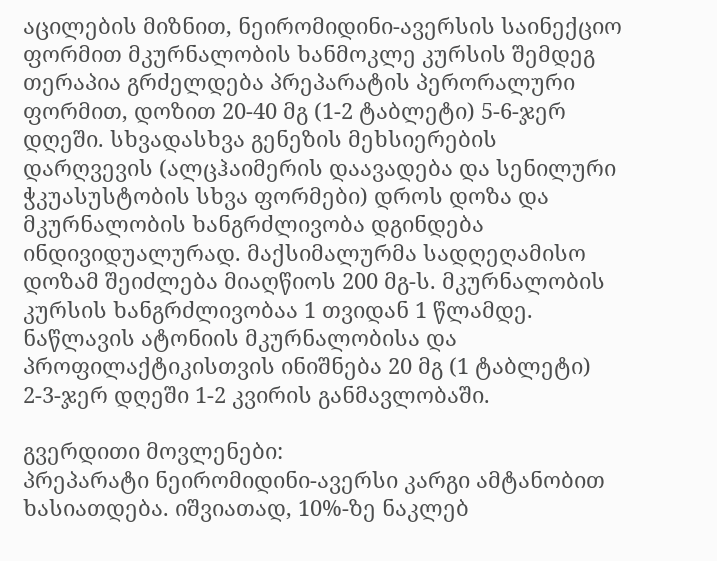აცილების მიზნით, ნეირომიდინი-ავერსის საინექციო ფორმით მკურნალობის ხანმოკლე კურსის შემდეგ თერაპია გრძელდება პრეპარატის პერორალური ფორმით, დოზით 20-40 მგ (1-2 ტაბლეტი) 5-6-ჯერ დღეში. სხვადასხვა გენეზის მეხსიერების დარღვევის (ალცჰაიმერის დაავადება და სენილური ჭკუასუსტობის სხვა ფორმები) დროს დოზა და მკურნალობის ხანგრძლივობა დგინდება ინდივიდუალურად. მაქსიმალურმა სადღეღამისო დოზამ შეიძლება მიაღწიოს 200 მგ-ს. მკურნალობის კურსის ხანგრძლივობაა 1 თვიდან 1 წლამდე. ნაწლავის ატონიის მკურნალობისა და პროფილაქტიკისთვის ინიშნება 20 მგ (1 ტაბლეტი) 2-3-ჯერ დღეში 1-2 კვირის განმავლობაში.

გვერდითი მოვლენები:
პრეპარატი ნეირომიდინი-ავერსი კარგი ამტანობით ხასიათდება. იშვიათად, 10%-ზე ნაკლებ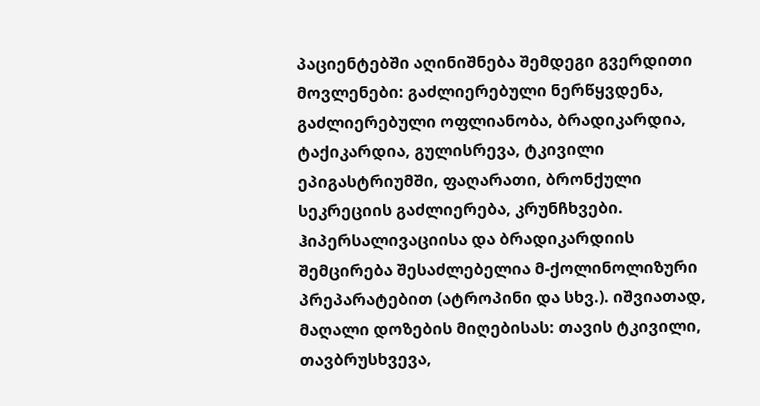პაციენტებში აღინიშნება შემდეგი გვერდითი მოვლენები: გაძლიერებული ნერწყვდენა, გაძლიერებული ოფლიანობა, ბრადიკარდია, ტაქიკარდია, გულისრევა, ტკივილი ეპიგასტრიუმში, ფაღარათი, ბრონქული სეკრეციის გაძლიერება, კრუნჩხვები. ჰიპერსალივაციისა და ბრადიკარდიის შემცირება შესაძლებელია მ-ქოლინოლიზური პრეპარატებით (ატროპინი და სხვ.). იშვიათად, მაღალი დოზების მიღებისას: თავის ტკივილი, თავბრუსხვევა,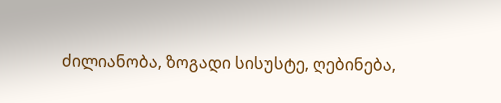ძილიანობა, ზოგადი სისუსტე, ღებინება,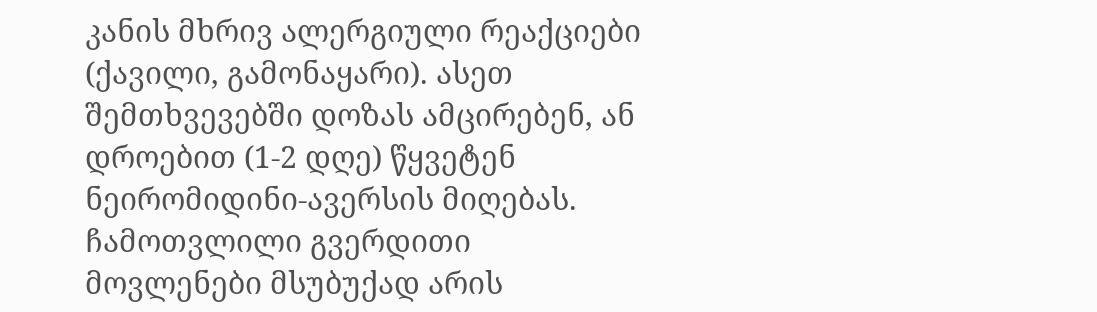კანის მხრივ ალერგიული რეაქციები (ქავილი, გამონაყარი). ასეთ შემთხვევებში დოზას ამცირებენ, ან დროებით (1-2 დღე) წყვეტენ ნეირომიდინი-ავერსის მიღებას. ჩამოთვლილი გვერდითი მოვლენები მსუბუქად არის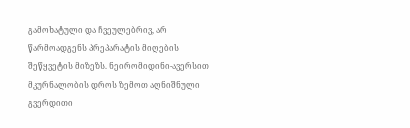გამოხატული და ჩვეულებრივ, არ წარმოადგენს პრეპარატის მიღების შეწყვეტის მიზეზს. ნეირომიდინი-ავერსით მკურნალობის დროს ზემოთ აღნიშნული გვერდითი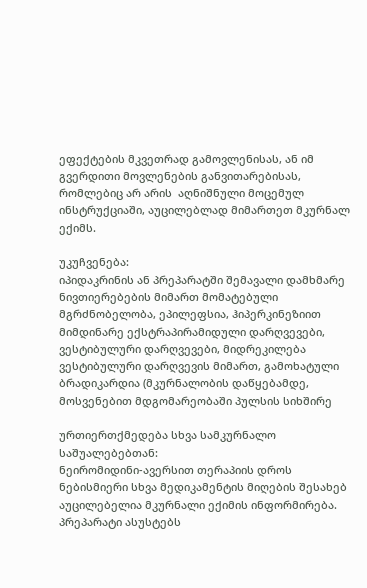ეფექტების მკვეთრად გამოვლენისას, ან იმ გვერდითი მოვლენების განვითარებისას, რომლებიც არ არის  აღნიშნული მოცემულ ინსტრუქციაში, აუცილებლად მიმართეთ მკურნალ ექიმს.

უკუჩვენება:
იპიდაკრინის ან პრეპარატში შემავალი დამხმარე ნივთიერებების მიმართ მომატებული მგრძნობელობა, ეპილეფსია, ჰიპერკინეზიით მიმდინარე ექსტრაპირამიდული დარღვევები, ვესტიბულური დარღვევები, მიდრეკილება ვესტიბულური დარღვევის მიმართ, გამოხატული ბრადიკარდია (მკურნალობის დაწყებამდე, მოსვენებით მდგომარეობაში პულსის სიხშირე

ურთიერთქმედება სხვა სამკურნალო საშუალებებთან:
ნეირომიდინი-ავერსით თერაპიის დროს ნებისმიერი სხვა მედიკამენტის მიღების შესახებ აუცილებელია მკურნალი ექიმის ინფორმირება. პრეპარატი ასუსტებს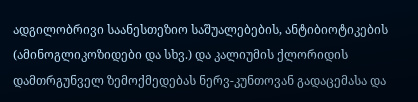ადგილობრივი საანესთეზიო საშუალებების, ანტიბიოტიკების (ამინოგლიკოზიდები და სხვ.) და კალიუმის ქლორიდის დამთრგუნველ ზემოქმედებას ნერვ-კუნთოვან გადაცემასა და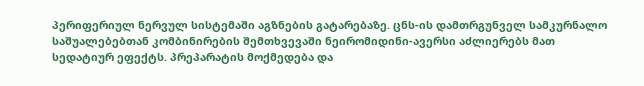პერიფერიულ ნერვულ სისტემაში აგზნების გატარებაზე. ცნს-ის დამთრგუნველ სამკურნალო საშუალებებთან კომბინირების შემთხვევაში ნეირომიდინი-ავერსი აძლიერებს მათ სედატიურ ეფექტს. პრეპარატის მოქმედება და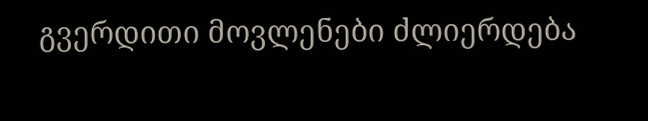გვერდითი მოვლენები ძლიერდება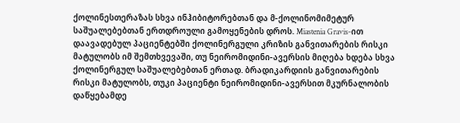ქოლინესთერაზას სხვა ინჰიბიტორებთან და მ-ქოლინომიმეტურ საშუალებებთან ერთდროული გამოყენების დროს. Miastenia Gravis-ით დაავადებულ პაციენტებში ქოლინერგული კრიზის განვითარების რისკი მატულობს იმ შემთხვევაში, თუ ნეირომიდინი-ავერსის მიღება ხდება სხვა ქოლინერგულ საშუალებებთან ერთად. ბრადიკარდიის განვითარების რისკი მატულობს, თუკი პაციენტი ნეირომიდინი-ავერსით მკურნალობის დაწყებამდე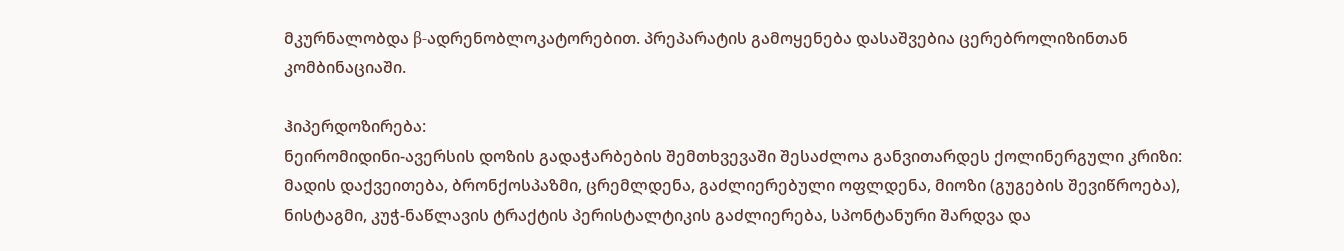მკურნალობდა β-ადრენობლოკატორებით. პრეპარატის გამოყენება დასაშვებია ცერებროლიზინთან კომბინაციაში.

ჰიპერდოზირება:
ნეირომიდინი-ავერსის დოზის გადაჭარბების შემთხვევაში შესაძლოა განვითარდეს ქოლინერგული კრიზი: მადის დაქვეითება, ბრონქოსპაზმი, ცრემლდენა, გაძლიერებული ოფლდენა, მიოზი (გუგების შევიწროება), ნისტაგმი, კუჭ-ნაწლავის ტრაქტის პერისტალტიკის გაძლიერება, სპონტანური შარდვა და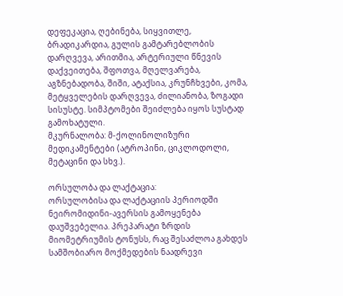დეფეკაცია, ღებინება, სიყვითლე, ბრადიკარდია, გულის გამტარებლობის დარღვევა, არითმია, არტერიული წნევის დაქვეითება, შფოთვა, მღელვარება, აგზნებადობა, შიში, ატაქსია, კრუნჩხვები, კომა, მეტყველების დარღვევა, ძილიანობა, ზოგადი სისუსტე. სიმპტომები შეიძლება იყოს სუსტად გამოხატული.
მკურნალობა: მ-ქოლინოლიზური მედიკამენტები (ატროპინი, ციკლოდოლი, მეტაცინი და სხვ.).

ორსულობა და ლაქტაცია:
ორსულობისა და ლაქტაციის პერიოდში ნეირომიდინი-ავერსის გამოყენება დაუშვებელია. პრეპარატი ზრდის მიომეტრიუმის ტონუსს, რაც შესაძლოა გახდეს სამშობიარო მოქმედების ნაადრევი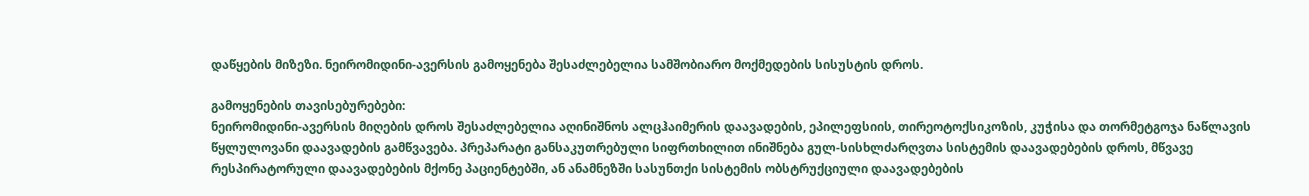დაწყების მიზეზი. ნეირომიდინი-ავერსის გამოყენება შესაძლებელია სამშობიარო მოქმედების სისუსტის დროს.

გამოყენების თავისებურებები:
ნეირომიდინი-ავერსის მიღების დროს შესაძლებელია აღინიშნოს ალცჰაიმერის დაავადების, ეპილეფსიის, თირეოტოქსიკოზის, კუჭისა და თორმეტგოჯა ნაწლავის წყლულოვანი დაავადების გამწვავება. პრეპარატი განსაკუთრებული სიფრთხილით ინიშნება გულ-სისხლძარღვთა სისტემის დაავადებების დროს, მწვავე რესპირატორული დაავადებების მქონე პაციენტებში, ან ანამნეზში სასუნთქი სისტემის ობსტრუქციული დაავადებების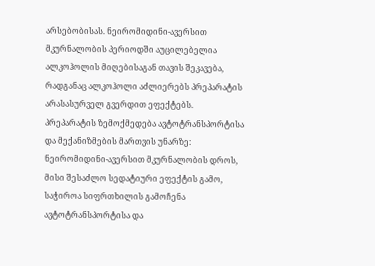არსებობისას. ნეირომიდინი-ავერსით მკურნალობის პერიოდში აუცილებელია ალკოჰოლის მიღებისაგან თავის შეკავება, რადგანაც ალკოჰოლი აძლიერებს პრეპარატის არასასურველ გვერდით ეფექტებს.
პრეპარატის ზემოქმედება ავტოტრანსპორტისა და მექანიზმების მართვის უნარზე: ნეირომიდინი-ავერსით მკურნალობის დროს, მისი შესაძლო სედატიური ეფექტის გამო, საჭიროა სიფრთხილის გამოჩენა ავტოტრანსპორტისა და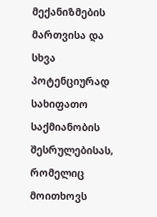მექანიზმების მართვისა და სხვა პოტენციურად სახიფათო საქმიანობის შესრულებისას, რომელიც მოითხოვს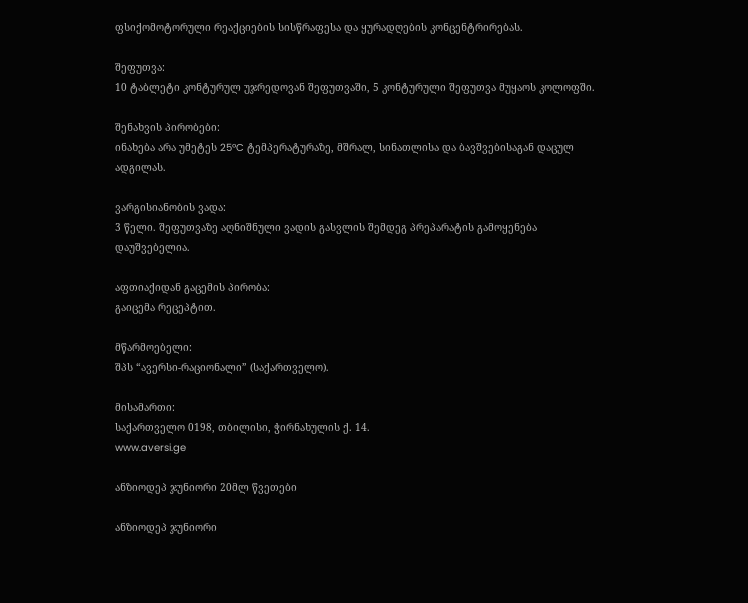ფსიქომოტორული რეაქციების სისწრაფესა და ყურადღების კონცენტრირებას.

შეფუთვა:
10 ტაბლეტი კონტურულ უჯრედოვან შეფუთვაში, 5 კონტურული შეფუთვა მუყაოს კოლოფში.

შენახვის პირობები:
ინახება არა უმეტეს 25ºC ტემპერატურაზე, მშრალ, სინათლისა და ბავშვებისაგან დაცულ ადგილას.

ვარგისიანობის ვადა:
3 წელი. შეფუთვაზე აღნიშნული ვადის გასვლის შემდეგ პრეპარატის გამოყენება დაუშვებელია.

აფთიაქიდან გაცემის პირობა:
გაიცემა რეცეპტით.

მწარმოებელი:
შპს “ავერსი-რაციონალი” (საქართველო).

მისამართი:
საქართველო 0198, თბილისი, ჭირნახულის ქ. 14.
www.aversi.ge

ანზიოდეპ ჯუნიორი 20მლ წვეთები

ანზიოდეპ ჯუნიორი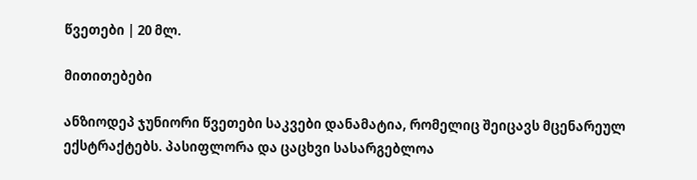წვეთები | 20 მლ.

მითითებები

ანზიოდეპ ჯუნიორი წვეთები საკვები დანამატია, რომელიც შეიცავს მცენარეულ ექსტრაქტებს. პასიფლორა და ცაცხვი სასარგებლოა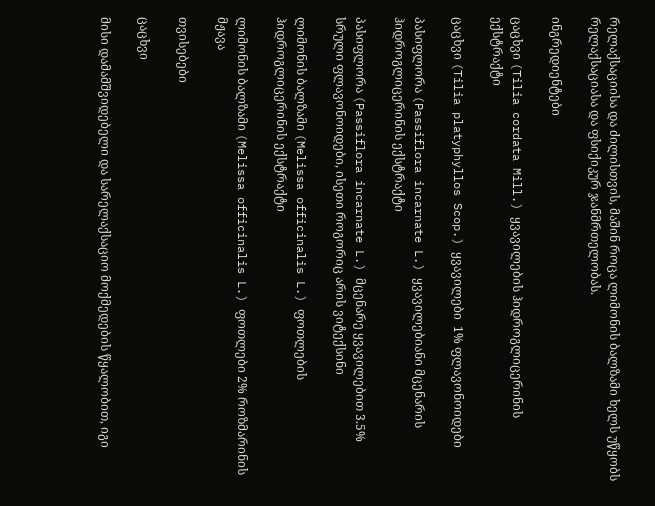რელაქსაციისა და ძილისთვის, მაშინ როცა ლიმონის ბალზამი ხელს უწყობს რელაქსაციასა და ფსიქიკურ ჯანმრთელობას.

ინგრედიენტები

ცაცხვი (Tilia cordata Mill.) ყვავილების ჰიდროგლიცერინის ექსტრაქტი

ცაცხვი (Tilia platyphyllos Scop.) ყვავილები  1% ფლავონოიდები

პასიფლორა (Passiflora incarnate L.) ყვავილებიანი მცენარის ჰიდროგლიცერინის ექსტრაქტი

პასიფლორა (Passiflora incarnate L.) მცენარე ყვავილებით 3.5% სრული ფლავონოიდები, ისეთი როგორიც არის ვიტექსინი

ლიმონის ბალზამი (Melissa officinalis L.) ფოთლების ჰიდროგლიცერინის ექსტრაქტი

ლიმონის ბალზამი (Melissa officinalis L.) ფოთლები 2% როზმარინის მჟავა

თვისებები

ცაცხვი

მისი დამამშვიდებელი და სარელაქსაციო მოქმედების წყალობით, იგი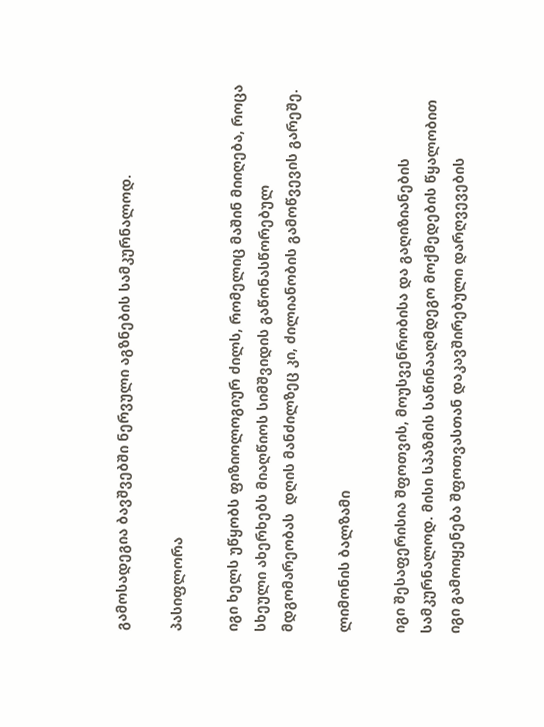გამოსადეგია ბავშვებში ნერვული აგზნების სამკურნალოდ.

პასიფლორა

იგი ხელს უწყობს ფიზიოლოგიურ ძილს, რომელიც მაშინ მიიღება, როცა სხეული ახერხებს მიაღწიოს სიმშვიდის გაწონასწორებულ მდგომარეობას  დღის მანძილზეც კი, ძილიანობის გამოწვევის გარეშე.

ლიმონის ბალზამი

იგი შესაფერისია შფოთვის, მოუსვენრობისა და გაღიზიანების სამკურნალოდ. მისი სპაზმის საწინააღმდეგო მოქმედების წყალობით იგი გამოიყენება შფოთვასთან დაკავშირებული დარღვევების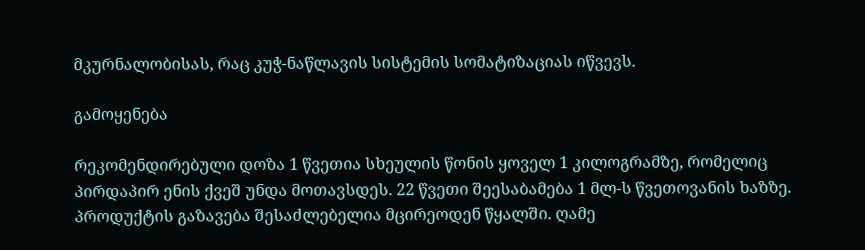მკურნალობისას, რაც კუჭ-ნაწლავის სისტემის სომატიზაციას იწვევს.

გამოყენება

რეკომენდირებული დოზა 1 წვეთია სხეულის წონის ყოველ 1 კილოგრამზე, რომელიც პირდაპირ ენის ქვეშ უნდა მოთავსდეს. 22 წვეთი შეესაბამება 1 მლ-ს წვეთოვანის ხაზზე. პროდუქტის გაზავება შესაძლებელია მცირეოდენ წყალში. ღამე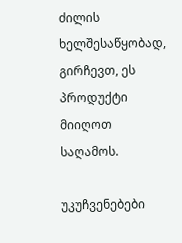ძილის ხელშესაწყობად, გირჩევთ, ეს პროდუქტი მიიღოთ საღამოს.

უკუჩვენებები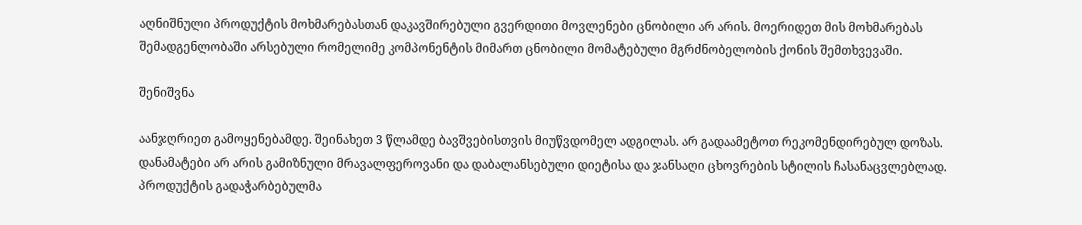აღნიშნული პროდუქტის მოხმარებასთან დაკავშირებული გვერდითი მოვლენები ცნობილი არ არის. მოერიდეთ მის მოხმარებას შემადგენლობაში არსებული რომელიმე კომპონენტის მიმართ ცნობილი მომატებული მგრძნობელობის ქონის შემთხვევაში.

შენიშვნა

აანჯღრიეთ გამოყენებამდე. შეინახეთ 3 წლამდე ბავშვებისთვის მიუწვდომელ ადგილას. არ გადაამეტოთ რეკომენდირებულ დოზას. დანამატები არ არის გამიზნული მრავალფეროვანი და დაბალანსებული დიეტისა და ჯანსაღი ცხოვრების სტილის ჩასანაცვლებლად. პროდუქტის გადაჭარბებულმა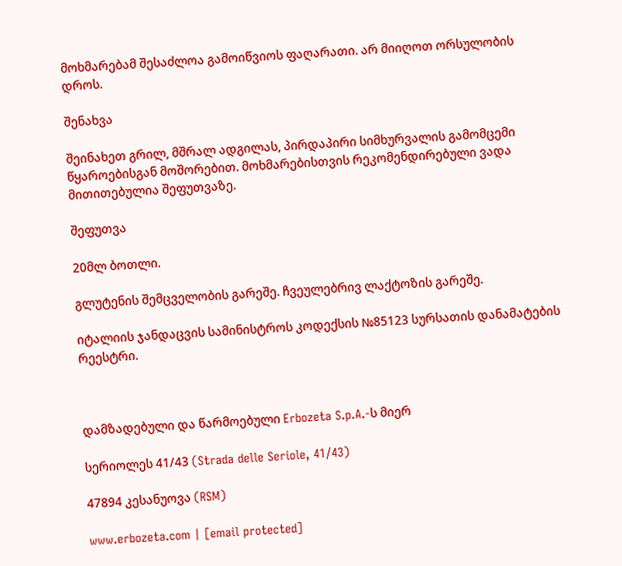მოხმარებამ შესაძლოა გამოიწვიოს ფაღარათი. არ მიიღოთ ორსულობის დროს.

შენახვა

შეინახეთ გრილ, მშრალ ადგილას, პირდაპირი სიმხურვალის გამომცემი წყაროებისგან მოშორებით. მოხმარებისთვის რეკომენდირებული ვადა მითითებულია შეფუთვაზე.

შეფუთვა

20მლ ბოთლი.

გლუტენის შემცველობის გარეშე. ჩვეულებრივ ლაქტოზის გარეშე.

იტალიის ჯანდაცვის სამინისტროს კოდექსის №85123 სურსათის დანამატების რეესტრი.



დამზადებული და წარმოებული Erbozeta S.p.A.-ს მიერ

სერიოლეს 41/43 (Strada delle Seriole, 41/43)

47894 კესანუოვა (RSM)

www.erbozeta.com | [email protected]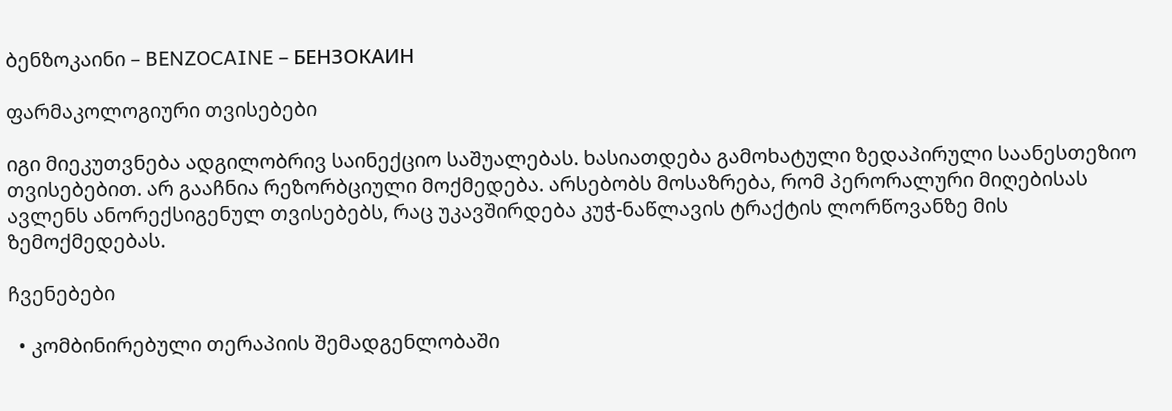ბენზოკაინი – BENZOCAINE – БЕНЗОКАИН

ფარმაკოლოგიური თვისებები

იგი მიეკუთვნება ადგილობრივ საინექციო საშუალებას. ხასიათდება გამოხატული ზედაპირული საანესთეზიო თვისებებით. არ გააჩნია რეზორბციული მოქმედება. არსებობს მოსაზრება, რომ პერორალური მიღებისას ავლენს ანორექსიგენულ თვისებებს, რაც უკავშირდება კუჭ-ნაწლავის ტრაქტის ლორწოვანზე მის ზემოქმედებას.

ჩვენებები

  • კომბინირებული თერაპიის შემადგენლობაში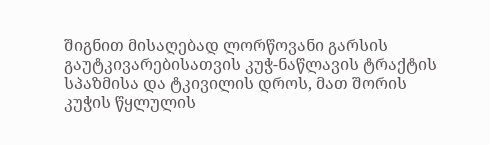შიგნით მისაღებად ლორწოვანი გარსის გაუტკივარებისათვის კუჭ-ნაწლავის ტრაქტის სპაზმისა და ტკივილის დროს, მათ შორის კუჭის წყლულის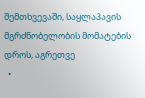შემთხვევაში, საყლაპავის მგრძნობელობის მომატების დროს, აგრეთვე
  •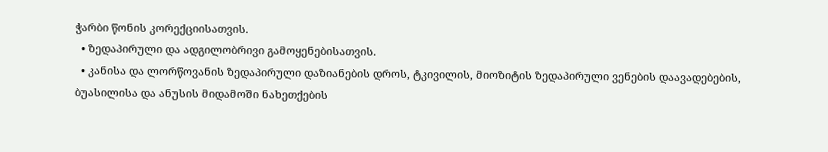ჭარბი წონის კორექციისათვის.
  • ზედაპირული და ადგილობრივი გამოყენებისათვის.
  • კანისა და ლორწოვანის ზედაპირული დაზიანების დროს, ტკივილის, მიოზიტის ზედაპირული ვენების დაავადებების, ბუასილისა და ანუსის მიდამოში ნახეთქების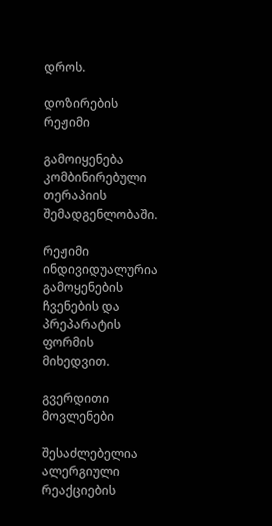დროს.

დოზირების რეჟიმი

გამოიყენება კომბინირებული თერაპიის შემადგენლობაში.

რეჟიმი ინდივიდუალურია გამოყენების ჩვენების და პრეპარატის ფორმის მიხედვით.

გვერდითი მოვლენები

შესაძლებელია ალერგიული რეაქციების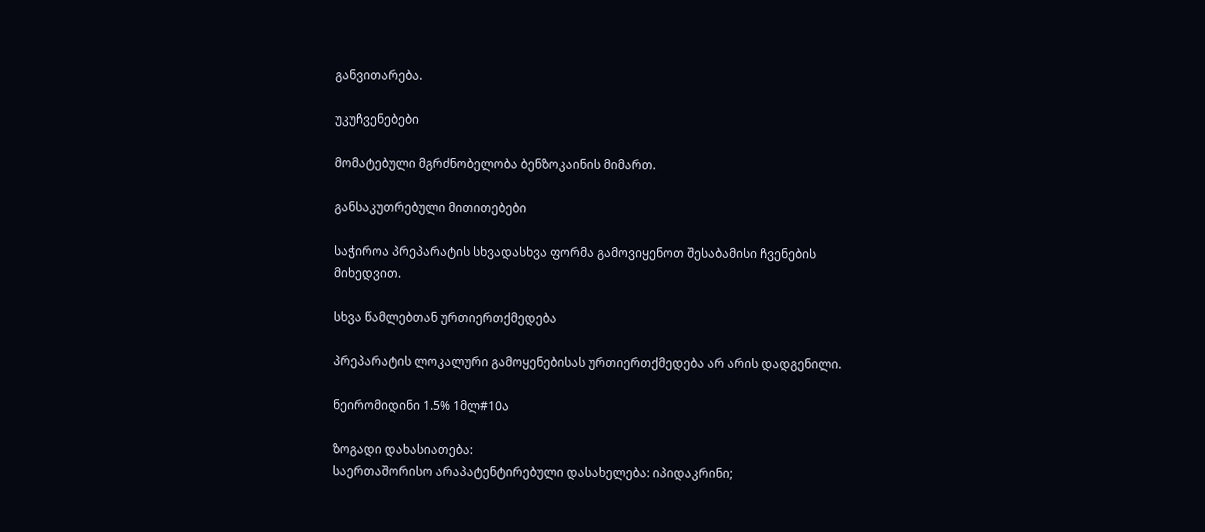განვითარება.

უკუჩვენებები

მომატებული მგრძნობელობა ბენზოკაინის მიმართ.

განსაკუთრებული მითითებები

საჭიროა პრეპარატის სხვადასხვა ფორმა გამოვიყენოთ შესაბამისი ჩვენების მიხედვით.

სხვა წამლებთან ურთიერთქმედება

პრეპარატის ლოკალური გამოყენებისას ურთიერთქმედება არ არის დადგენილი.

ნეირომიდინი 1.5% 1მლ#10ა

ზოგადი დახასიათება:
საერთაშორისო არაპატენტირებული დასახელება: იპიდაკრინი;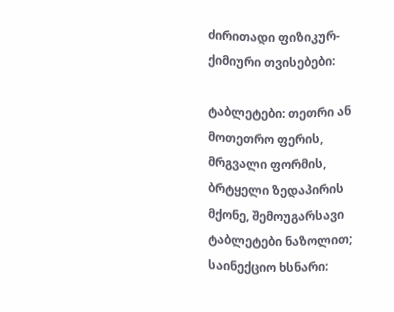ძირითადი ფიზიკურ-ქიმიური თვისებები:

ტაბლეტები: თეთრი ან მოთეთრო ფერის, მრგვალი ფორმის, ბრტყელი ზედაპირის მქონე, შემოუგარსავი ტაბლეტები ნაზოლით;
საინექციო ხსნარი: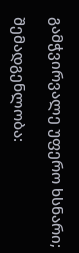გამჭვირვალე უფერო ხსნარი;

შემადგენლობა: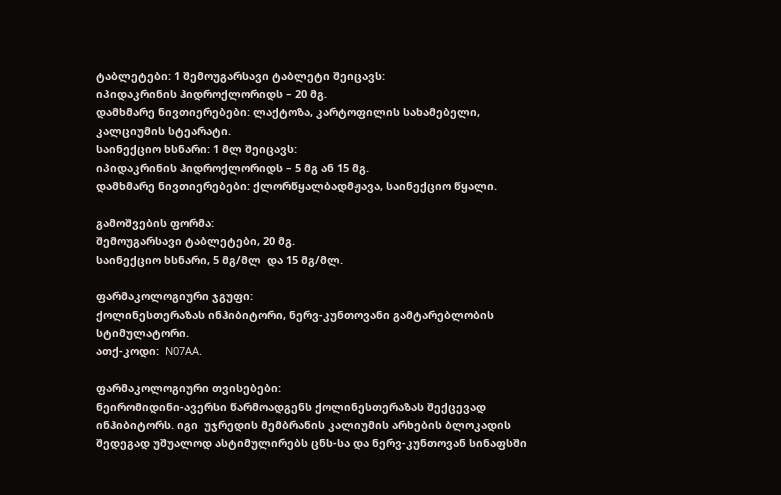ტაბლეტები: 1 შემოუგარსავი ტაბლეტი შეიცავს:
იპიდაკრინის ჰიდროქლორიდს – 20 მგ.
დამხმარე ნივთიერებები: ლაქტოზა, კარტოფილის სახამებელი, კალციუმის სტეარატი.
საინექციო ხსნარი: 1 მლ შეიცავს:
იპიდაკრინის ჰიდროქლორიდს – 5 მგ ან 15 მგ.
დამხმარე ნივთიერებები: ქლორწყალბადმჟავა, საინექციო წყალი.

გამოშვების ფორმა:
შემოუგარსავი ტაბლეტები, 20 მგ.
საინექციო ხსნარი, 5 მგ/მლ  და 15 მგ/მლ.

ფარმაკოლოგიური ჯგუფი:
ქოლინესთერაზას ინჰიბიტორი, ნერვ-კუნთოვანი გამტარებლობის სტიმულატორი.
ათქ-კოდი:  N07AA.

ფარმაკოლოგიური თვისებები:
ნეირომიდინი-ავერსი წარმოადგენს ქოლინესთერაზას შექცევად ინჰიბიტორს. იგი  უჯრედის მემბრანის კალიუმის არხების ბლოკადის შედეგად უშუალოდ ასტიმულირებს ცნს-სა და ნერვ-კუნთოვან სინაფსში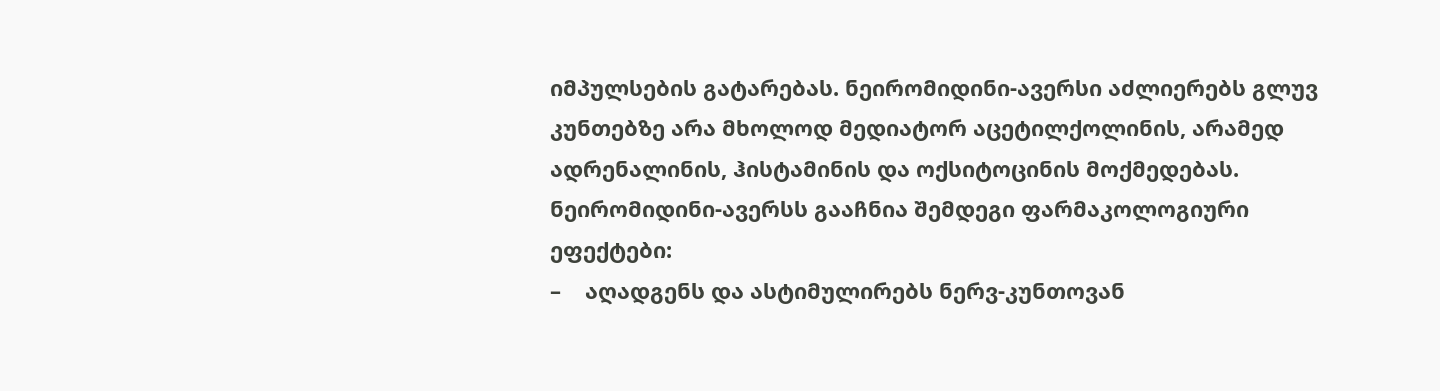იმპულსების გატარებას. ნეირომიდინი-ავერსი აძლიერებს გლუვ კუნთებზე არა მხოლოდ მედიატორ აცეტილქოლინის, არამედ ადრენალინის, ჰისტამინის და ოქსიტოცინის მოქმედებას. ნეირომიდინი-ავერსს გააჩნია შემდეგი ფარმაკოლოგიური ეფექტები:
–    აღადგენს და ასტიმულირებს ნერვ-კუნთოვან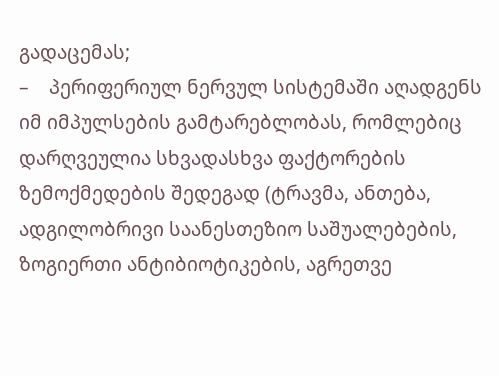გადაცემას;
–    პერიფერიულ ნერვულ სისტემაში აღადგენს იმ იმპულსების გამტარებლობას, რომლებიც დარღვეულია სხვადასხვა ფაქტორების ზემოქმედების შედეგად (ტრავმა, ანთება, ადგილობრივი საანესთეზიო საშუალებების, ზოგიერთი ანტიბიოტიკების, აგრეთვე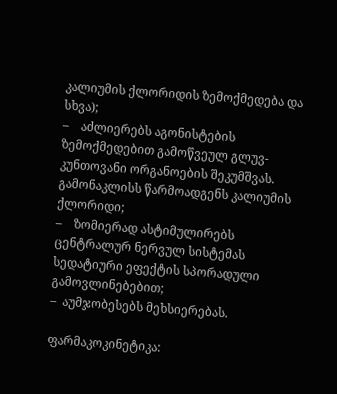კალიუმის ქლორიდის ზემოქმედება და სხვა);
–    აძლიერებს აგონისტების ზემოქმედებით გამოწვეულ გლუვ-კუნთოვანი ორგანოების შეკუმშვას. გამონაკლისს წარმოადგენს კალიუმის ქლორიდი;
–    ზომიერად ასტიმულირებს ცენტრალურ ნერვულ სისტემას სედატიური ეფექტის სპორადული გამოვლინებებით;
–  აუმჯობესებს მეხსიერებას.

ფარმაკოკინეტიკა: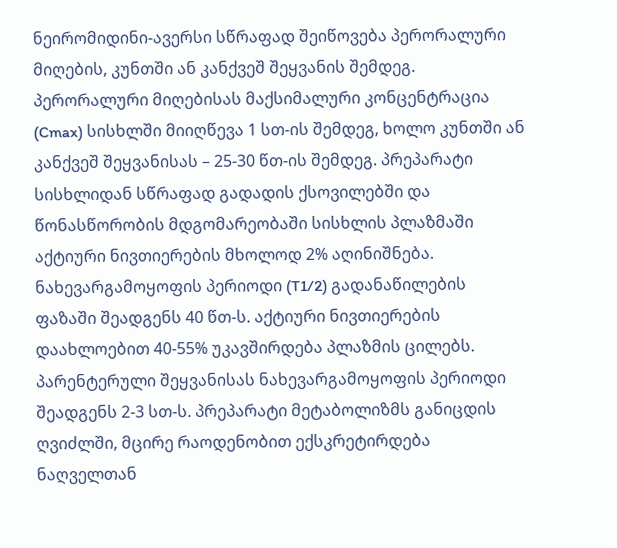ნეირომიდინი-ავერსი სწრაფად შეიწოვება პერორალური მიღების, კუნთში ან კანქვეშ შეყვანის შემდეგ. პერორალური მიღებისას მაქსიმალური კონცენტრაცია (Cmax) სისხლში მიიღწევა 1 სთ-ის შემდეგ, ხოლო კუნთში ან კანქვეშ შეყვანისას – 25-30 წთ-ის შემდეგ. პრეპარატი სისხლიდან სწრაფად გადადის ქსოვილებში და წონასწორობის მდგომარეობაში სისხლის პლაზმაში აქტიური ნივთიერების მხოლოდ 2% აღინიშნება. ნახევარგამოყოფის პერიოდი (T1/2) გადანაწილების ფაზაში შეადგენს 40 წთ-ს. აქტიური ნივთიერების დაახლოებით 40-55% უკავშირდება პლაზმის ცილებს. პარენტერული შეყვანისას ნახევარგამოყოფის პერიოდი შეადგენს 2-3 სთ-ს. პრეპარატი მეტაბოლიზმს განიცდის ღვიძლში, მცირე რაოდენობით ექსკრეტირდება ნაღველთან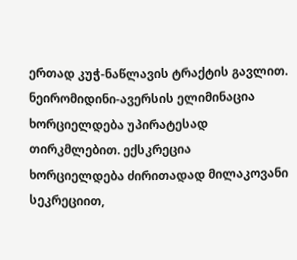ერთად კუჭ-ნაწლავის ტრაქტის გავლით. ნეირომიდინი-ავერსის ელიმინაცია ხორციელდება უპირატესად თირკმლებით. ექსკრეცია ხორციელდება ძირითადად მილაკოვანი სეკრეციით,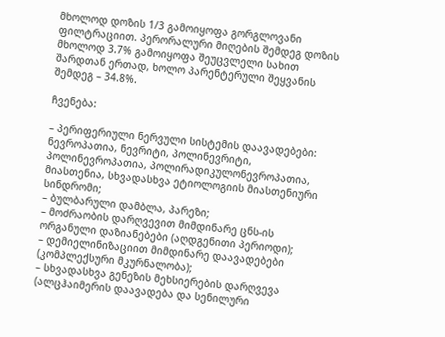მხოლოდ დოზის 1/3 გამოიყოფა გორგლოვანი ფილტრაციით. პერორალური მიღების შემდეგ დოზის მხოლოდ 3.7% გამოიყოფა შეუცვლელი სახით შარდთან ერთად, ხოლო პარენტერული შეყვანის შემდეგ – 34.8%.

ჩვენება:

– პერიფერიული ნერვული სისტემის დაავადებები: ნევროპათია, ნევრიტი, პოლინევრიტი, პოლინევროპათია, პოლირადიკულონევროპათია, მიასთენია, სხვადასხვა ეტიოლოგიის მიასთენიური სინდრომი;
– ბულბარული დამბლა, პარეზი;
– მოძრაობის დარღვევით მიმდინარე ცნს-ის ორგანული დაზიანებები (აღდგენითი პერიოდი);
– დემიელინიზაციით მიმდინარე დაავადებები (კომპლექსური მკურნალობა);
– სხვადასხვა გენეზის მეხსიერების დარღვევა (ალცჰაიმერის დაავადება და სენილური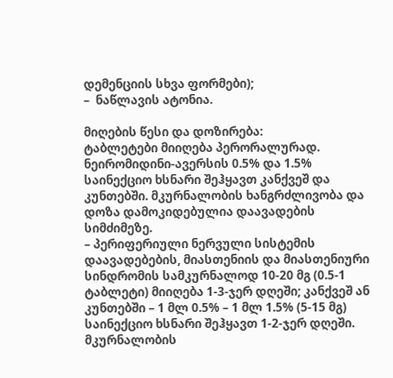დემენციის სხვა ფორმები);
–  ნაწლავის ატონია.

მიღების წესი და დოზირება:
ტაბლეტები მიიღება პერორალურად. ნეირომიდინი-ავერსის 0.5% და 1.5% საინექციო ხსნარი შეჰყავთ კანქვეშ და კუნთებში. მკურნალობის ხანგრძლივობა და დოზა დამოკიდებულია დაავადების სიმძიმეზე.
– პერიფერიული ნერვული სისტემის დაავადებების, მიასთენიის და მიასთენიური სინდრომის სამკურნალოდ 10-20 მგ (0.5-1 ტაბლეტი) მიიღება 1-3-ჯერ დღეში; კანქვეშ ან კუნთებში – 1 მლ 0.5% – 1 მლ 1.5% (5-15 მგ) საინექციო ხსნარი შეჰყავთ 1-2-ჯერ დღეში. მკურნალობის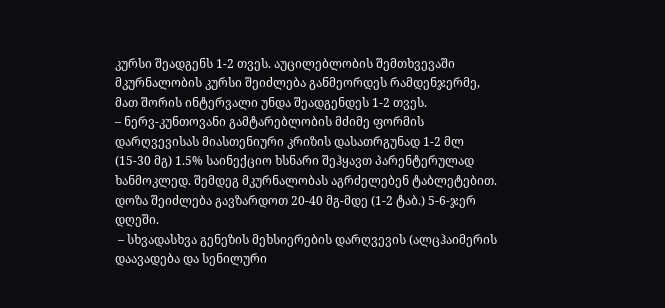კურსი შეადგენს 1-2 თვეს. აუცილებლობის შემთხვევაში მკურნალობის კურსი შეიძლება განმეორდეს რამდენჯერმე, მათ შორის ინტერვალი უნდა შეადგენდეს 1-2 თვეს.
– ნერვ-კუნთოვანი გამტარებლობის მძიმე ფორმის დარღვევისას მიასთენიური კრიზის დასათრგუნად 1-2 მლ (15-30 მგ) 1.5% საინექციო ხსნარი შეჰყავთ პარენტერულად ხანმოკლედ. შემდეგ მკურნალობას აგრძელებენ ტაბლეტებით. დოზა შეიძლება გავზარდოთ 20-40 მგ-მდე (1-2 ტაბ.) 5-6-ჯერ დღეში.
 – სხვადასხვა გენეზის მეხსიერების დარღვევის (ალცჰაიმერის დაავადება და სენილური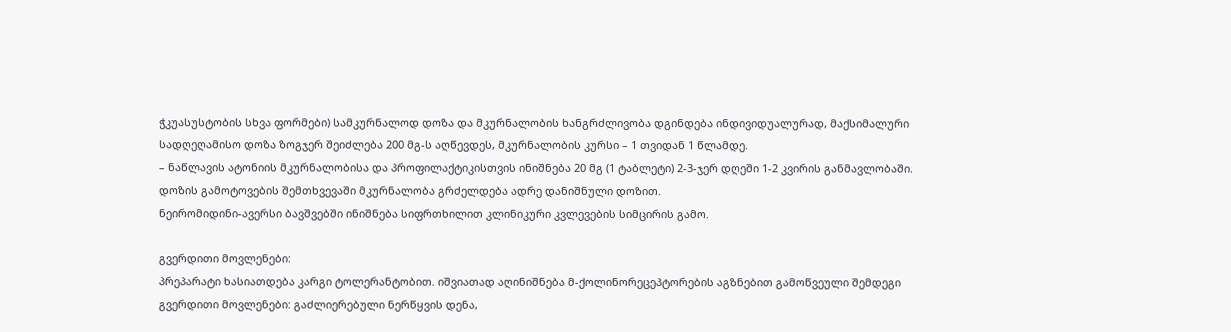ჭკუასუსტობის სხვა ფორმები) სამკურნალოდ დოზა და მკურნალობის ხანგრძლივობა დგინდება ინდივიდუალურად, მაქსიმალური სადღეღამისო დოზა ზოგჯერ შეიძლება 200 მგ-ს აღწევდეს, მკურნალობის კურსი – 1 თვიდან 1 წლამდე.
– ნაწლავის ატონიის მკურნალობისა და პროფილაქტიკისთვის ინიშნება 20 მგ (1 ტაბლეტი) 2-3-ჯერ დღეში 1-2 კვირის განმავლობაში. დოზის გამოტოვების შემთხვევაში მკურნალობა გრძელდება ადრე დანიშნული დოზით.
ნეირომიდინი-ავერსი ბავშვებში ინიშნება სიფრთხილით კლინიკური კვლევების სიმცირის გამო.

გვერდითი მოვლენები:
პრეპარატი ხასიათდება კარგი ტოლერანტობით. იშვიათად აღინიშნება მ-ქოლინორეცეპტორების აგზნებით გამოწვეული შემდეგი გვერდითი მოვლენები: გაძლიერებული ნერწყვის დენა,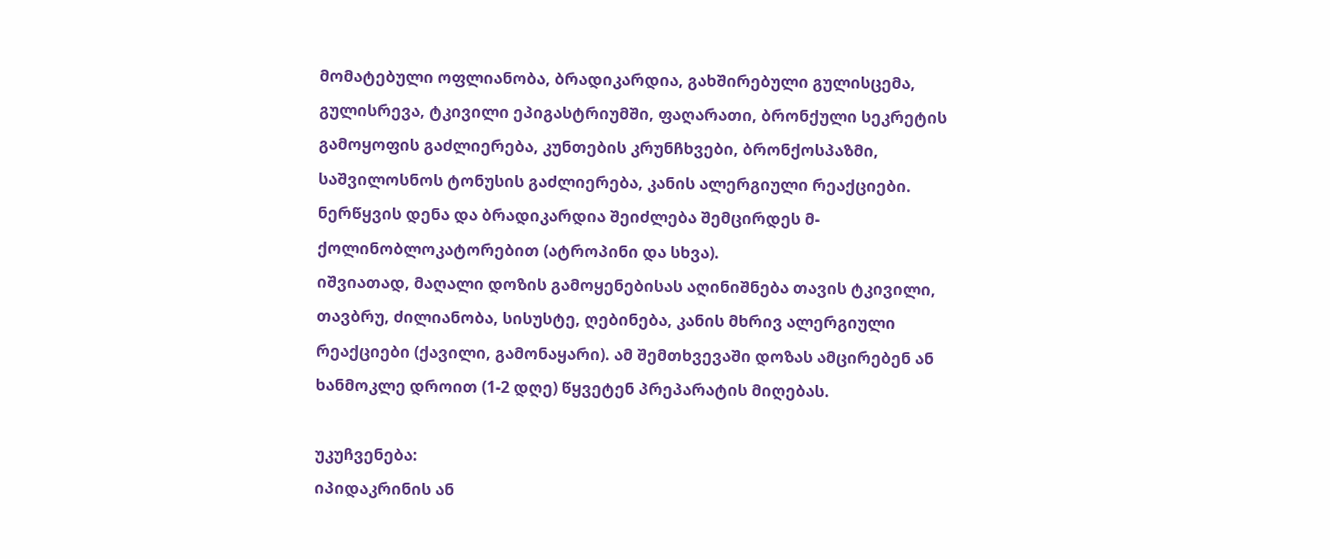მომატებული ოფლიანობა, ბრადიკარდია, გახშირებული გულისცემა, გულისრევა, ტკივილი ეპიგასტრიუმში, ფაღარათი, ბრონქული სეკრეტის გამოყოფის გაძლიერება, კუნთების კრუნჩხვები, ბრონქოსპაზმი, საშვილოსნოს ტონუსის გაძლიერება, კანის ალერგიული რეაქციები. ნერწყვის დენა და ბრადიკარდია შეიძლება შემცირდეს მ-ქოლინობლოკატორებით (ატროპინი და სხვა).
იშვიათად, მაღალი დოზის გამოყენებისას აღინიშნება თავის ტკივილი, თავბრუ, ძილიანობა, სისუსტე, ღებინება, კანის მხრივ ალერგიული რეაქციები (ქავილი, გამონაყარი). ამ შემთხვევაში დოზას ამცირებენ ან ხანმოკლე დროით (1-2 დღე) წყვეტენ პრეპარატის მიღებას.

უკუჩვენება:
იპიდაკრინის ან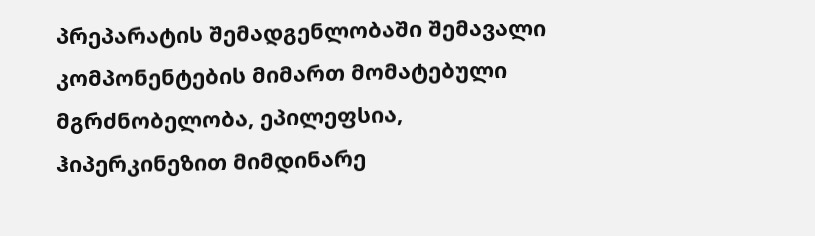პრეპარატის შემადგენლობაში შემავალი კომპონენტების მიმართ მომატებული მგრძნობელობა, ეპილეფსია, ჰიპერკინეზით მიმდინარე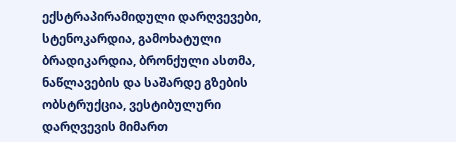ექსტრაპირამიდული დარღვევები, სტენოკარდია, გამოხატული ბრადიკარდია, ბრონქული ასთმა, ნაწლავების და საშარდე გზების ობსტრუქცია, ვესტიბულური დარღვევის მიმართ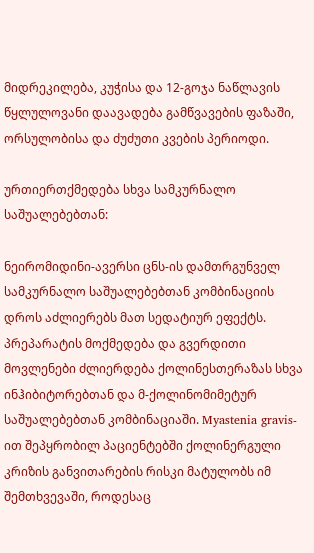მიდრეკილება, კუჭისა და 12-გოჯა ნაწლავის წყლულოვანი დაავადება გამწვავების ფაზაში, ორსულობისა და ძუძუთი კვების პერიოდი.

ურთიერთქმედება სხვა სამკურნალო საშუალებებთან:

ნეირომიდინი-ავერსი ცნს-ის დამთრგუნველ სამკურნალო საშუალებებთან კომბინაციის დროს აძლიერებს მათ სედატიურ ეფექტს. პრეპარატის მოქმედება და გვერდითი მოვლენები ძლიერდება ქოლინესთერაზას სხვა ინჰიბიტორებთან და მ-ქოლინომიმეტურ საშუალებებთან კომბინაციაში. Myastenia gravis-ით შეპყრობილ პაციენტებში ქოლინერგული კრიზის განვითარების რისკი მატულობს იმ შემთხვევაში, როდესაც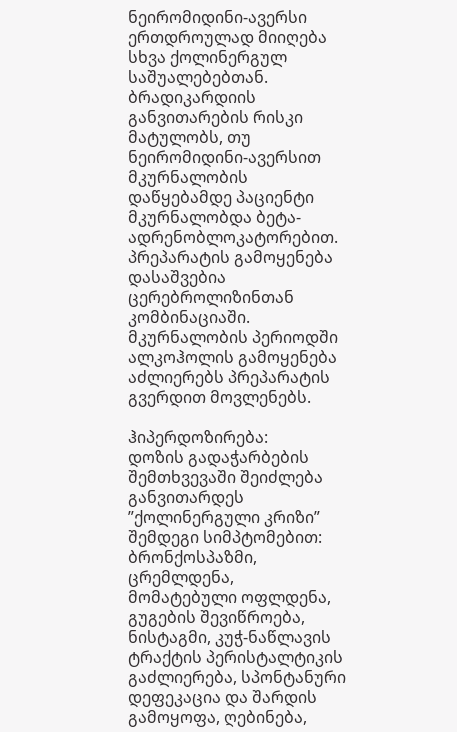ნეირომიდინი-ავერსი ერთდროულად მიიღება სხვა ქოლინერგულ საშუალებებთან. ბრადიკარდიის განვითარების რისკი მატულობს, თუ ნეირომიდინი-ავერსით მკურნალობის დაწყებამდე პაციენტი მკურნალობდა ბეტა-ადრენობლოკატორებით. პრეპარატის გამოყენება დასაშვებია ცერებროლიზინთან კომბინაციაში. მკურნალობის პერიოდში ალკოჰოლის გამოყენება აძლიერებს პრეპარატის გვერდით მოვლენებს.

ჰიპერდოზირება:
დოზის გადაჭარბების შემთხვევაში შეიძლება განვითარდეს ”ქოლინერგული კრიზი” შემდეგი სიმპტომებით: ბრონქოსპაზმი, ცრემლდენა, მომატებული ოფლდენა, გუგების შევიწროება, ნისტაგმი, კუჭ-ნაწლავის ტრაქტის პერისტალტიკის გაძლიერება, სპონტანური დეფეკაცია და შარდის გამოყოფა, ღებინება,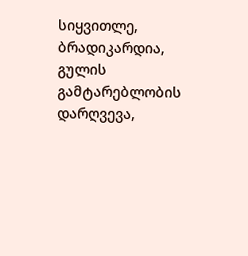სიყვითლე, ბრადიკარდია, გულის გამტარებლობის დარღვევა,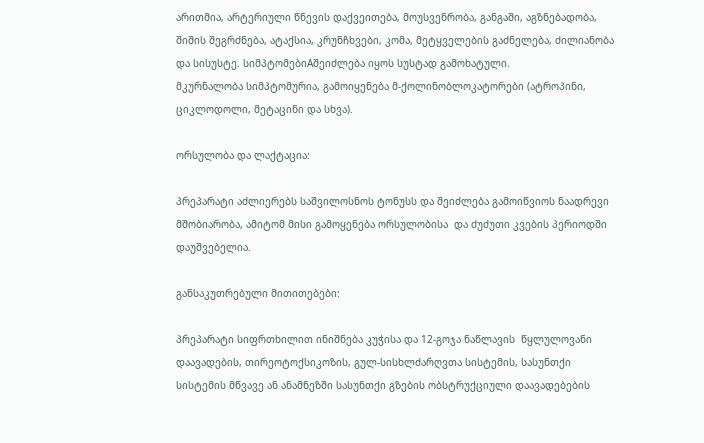არითმია, არტერიული წნევის დაქვეითება, მოუსვენრობა, განგაში, აგზნებადობა, შიშის შეგრძნება, ატაქსია, კრუნჩხვები, კომა, მეტყველების გაძნელება, ძილიანობა და სისუსტე. სიმპტომებიAშეიძლება იყოს სუსტად გამოხატული.
მკურნალობა სიმპტომურია, გამოიყენება მ-ქოლინობლოკატორები (ატროპინი, ციკლოდოლი, მეტაცინი და სხვა).

ორსულობა და ლაქტაცია:

პრეპარატი აძლიერებს საშვილოსნოს ტონუსს და შეიძლება გამოიწვიოს ნაადრევი მშობიარობა, ამიტომ მისი გამოყენება ორსულობისა  და ძუძუთი კვების პერიოდში დაუშვებელია.

განსაკუთრებული მითითებები:

პრეპარატი სიფრთხილით ინიშნება კუჭისა და 12-გოჯა ნაწლავის  წყლულოვანი დაავადების, თირეოტოქსიკოზის, გულ-სისხლძარღვთა სისტემის, სასუნთქი სისტემის მწვავე ან ანამნეზში სასუნთქი გზების ობსტრუქციული დაავადებების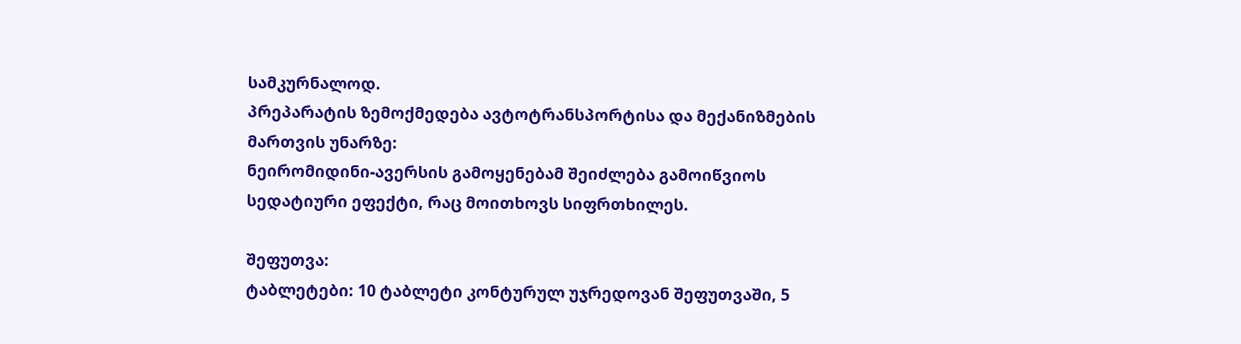სამკურნალოდ.
პრეპარატის ზემოქმედება ავტოტრანსპორტისა და მექანიზმების მართვის უნარზე:
ნეირომიდინი-ავერსის გამოყენებამ შეიძლება გამოიწვიოს სედატიური ეფექტი, რაც მოითხოვს სიფრთხილეს.

შეფუთვა:
ტაბლეტები: 10 ტაბლეტი კონტურულ უჯრედოვან შეფუთვაში, 5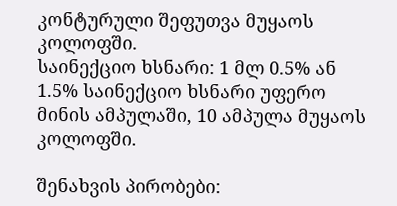კონტურული შეფუთვა მუყაოს კოლოფში.
საინექციო ხსნარი: 1 მლ 0.5% ან 1.5% საინექციო ხსნარი უფერო მინის ამპულაში, 10 ამპულა მუყაოს კოლოფში.

შენახვის პირობები: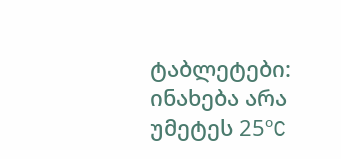ტაბლეტები: ინახება არა უმეტეს 25ºC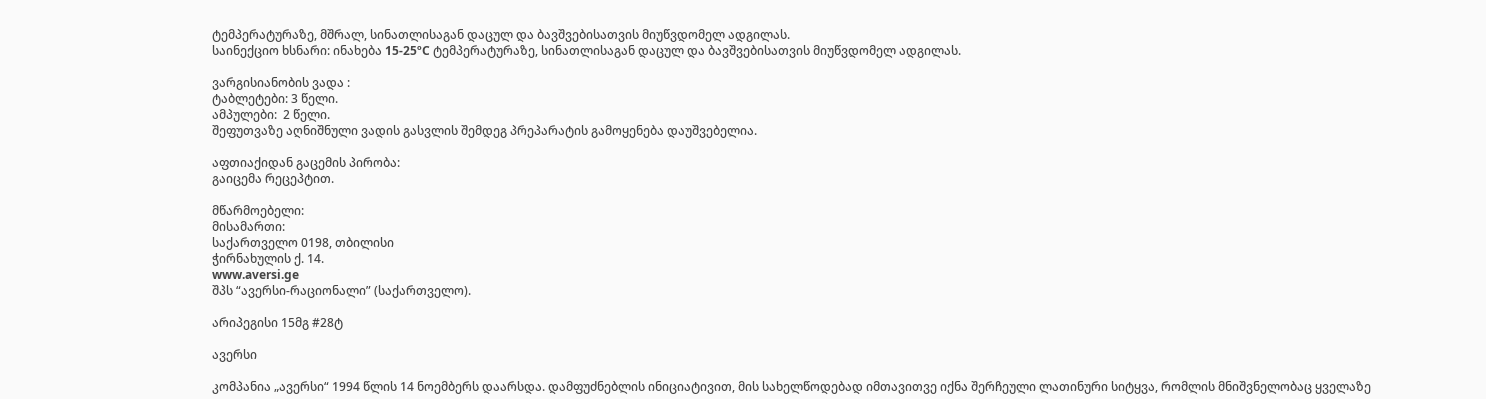ტემპერატურაზე, მშრალ, სინათლისაგან დაცულ და ბავშვებისათვის მიუწვდომელ ადგილას.
საინექციო ხსნარი: ინახება 15-25ºC ტემპერატურაზე, სინათლისაგან დაცულ და ბავშვებისათვის მიუწვდომელ ადგილას.

ვარგისიანობის ვადა :
ტაბლეტები: 3 წელი.
ამპულები:  2 წელი.
შეფუთვაზე აღნიშნული ვადის გასვლის შემდეგ პრეპარატის გამოყენება დაუშვებელია.

აფთიაქიდან გაცემის პირობა:
გაიცემა რეცეპტით.

მწარმოებელი:
მისამართი:
საქართველო 0198, თბილისი
ჭირნახულის ქ. 14.
www.aversi.ge
შპს “ავერსი-რაციონალი” (საქართველო).

არიპეგისი 15მგ #28ტ

ავერსი

კომპანია „ავერსი“ 1994 წლის 14 ნოემბერს დაარსდა. დამფუძნებლის ინიციატივით, მის სახელწოდებად იმთავითვე იქნა შერჩეული ლათინური სიტყვა, რომლის მნიშვნელობაც ყველაზე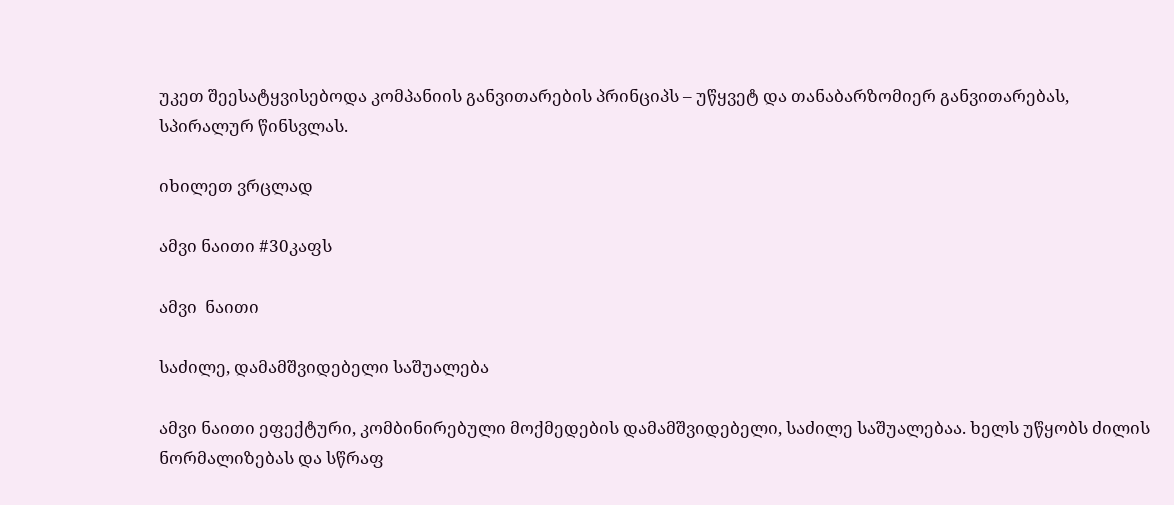უკეთ შეესატყვისებოდა კომპანიის განვითარების პრინციპს – უწყვეტ და თანაბარზომიერ განვითარებას, სპირალურ წინსვლას.

იხილეთ ვრცლად

ამვი ნაითი #30კაფს

ამვი  ნაითი

საძილე, დამამშვიდებელი საშუალება

ამვი ნაითი ეფექტური, კომბინირებული მოქმედების დამამშვიდებელი, საძილე საშუალებაა. ხელს უწყობს ძილის ნორმალიზებას და სწრაფ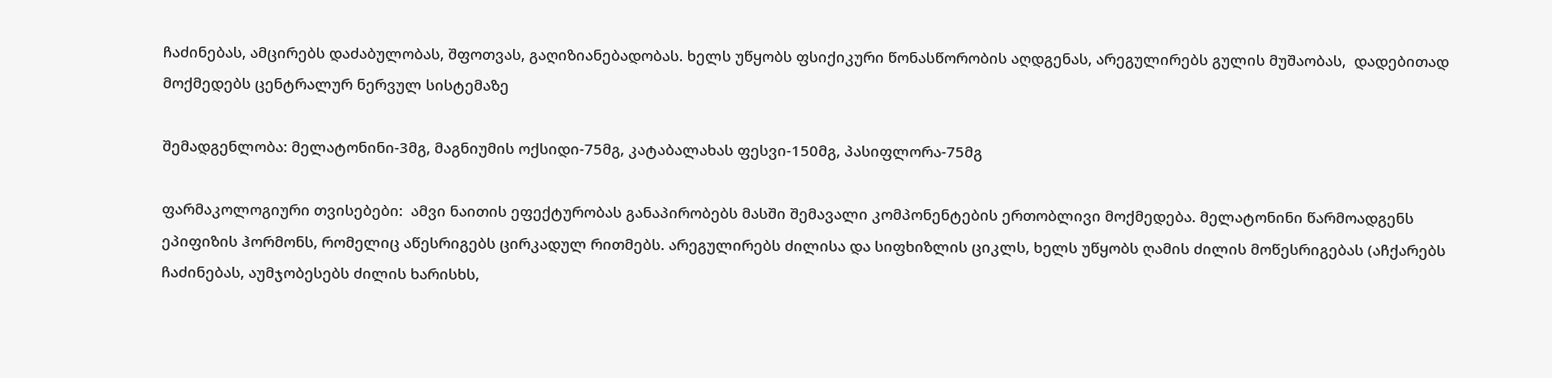ჩაძინებას, ამცირებს დაძაბულობას, შფოთვას, გაღიზიანებადობას. ხელს უწყობს ფსიქიკური წონასწორობის აღდგენას, არეგულირებს გულის მუშაობას,  დადებითად  მოქმედებს ცენტრალურ ნერვულ სისტემაზე

შემადგენლობა: მელატონინი-3მგ, მაგნიუმის ოქსიდი-75მგ, კატაბალახას ფესვი-150მგ, პასიფლორა-75მგ

ფარმაკოლოგიური თვისებები:  ამვი ნაითის ეფექტურობას განაპირობებს მასში შემავალი კომპონენტების ერთობლივი მოქმედება. მელატონინი წარმოადგენს ეპიფიზის ჰორმონს, რომელიც აწესრიგებს ცირკადულ რითმებს. არეგულირებს ძილისა და სიფხიზლის ციკლს, ხელს უწყობს ღამის ძილის მოწესრიგებას (აჩქარებს ჩაძინებას, აუმჯობესებს ძილის ხარისხს,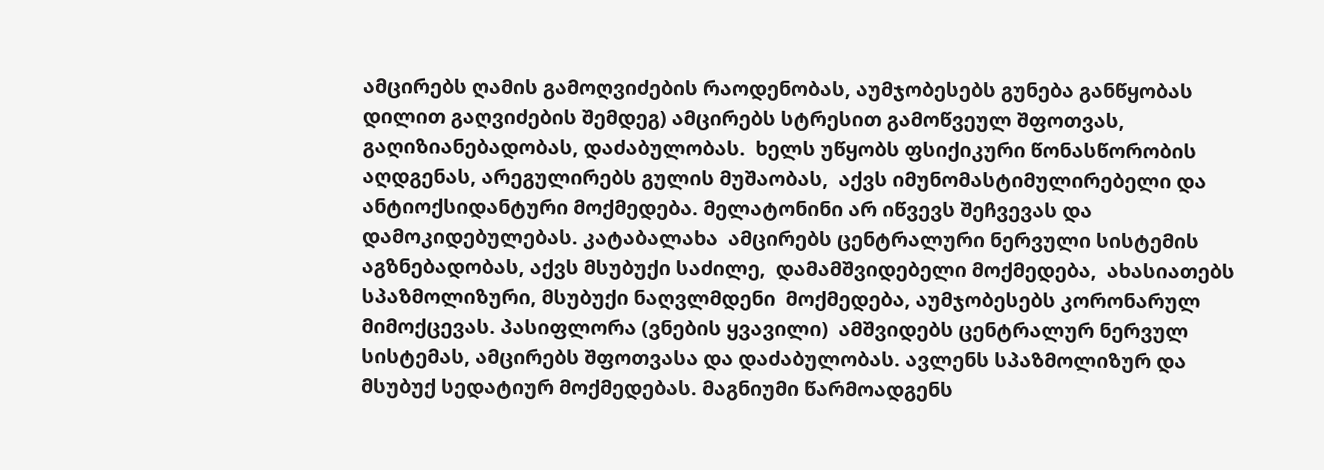ამცირებს ღამის გამოღვიძების რაოდენობას, აუმჯობესებს გუნება განწყობას დილით გაღვიძების შემდეგ) ამცირებს სტრესით გამოწვეულ შფოთვას, გაღიზიანებადობას, დაძაბულობას.  ხელს უწყობს ფსიქიკური წონასწორობის აღდგენას, არეგულირებს გულის მუშაობას,  აქვს იმუნომასტიმულირებელი და ანტიოქსიდანტური მოქმედება. მელატონინი არ იწვევს შეჩვევას და დამოკიდებულებას. კატაბალახა  ამცირებს ცენტრალური ნერვული სისტემის აგზნებადობას, აქვს მსუბუქი საძილე,  დამამშვიდებელი მოქმედება,  ახასიათებს სპაზმოლიზური, მსუბუქი ნაღვლმდენი  მოქმედება, აუმჯობესებს კორონარულ მიმოქცევას. პასიფლორა (ვნების ყვავილი)  ამშვიდებს ცენტრალურ ნერვულ სისტემას, ამცირებს შფოთვასა და დაძაბულობას. ავლენს სპაზმოლიზურ და მსუბუქ სედატიურ მოქმედებას. მაგნიუმი წარმოადგენს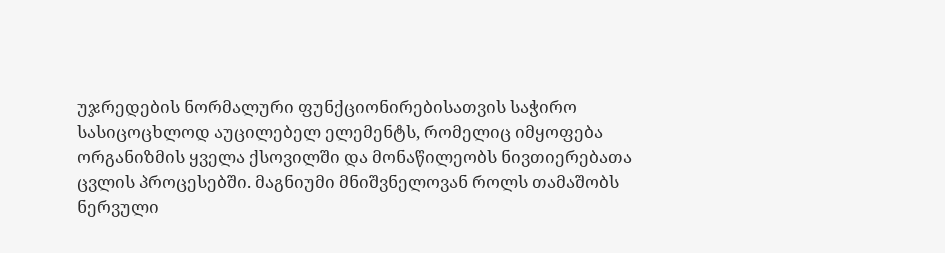უჯრედების ნორმალური ფუნქციონირებისათვის საჭირო სასიცოცხლოდ აუცილებელ ელემენტს, რომელიც იმყოფება ორგანიზმის ყველა ქსოვილში და მონაწილეობს ნივთიერებათა ცვლის პროცესებში. მაგნიუმი მნიშვნელოვან როლს თამაშობს ნერვული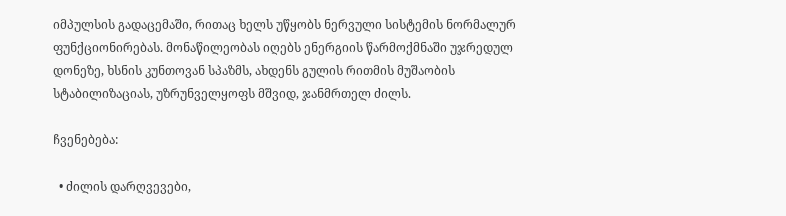იმპულსის გადაცემაში, რითაც ხელს უწყობს ნერვული სისტემის ნორმალურ ფუნქციონირებას. მონაწილეობას იღებს ენერგიის წარმოქმნაში უჯრედულ დონეზე, ხსნის კუნთოვან სპაზმს, ახდენს გულის რითმის მუშაობის სტაბილიზაციას, უზრუნველყოფს მშვიდ, ჯანმრთელ ძილს.

ჩვენებება:

  • ძილის დარღვევები,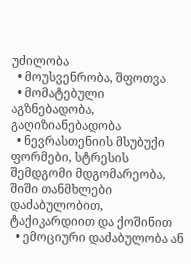უძილობა
  • მოუსვენრობა, შფოთვა
  • მომატებული აგზნებადობა, გაღიზიანებადობა
  • ნევრასთენიის მსუბუქი ფორმები, სტრესის შემდგომი მდგომარეობა, შიში თანმხლები დაძაბულობით, ტაქიკარდიით და ქოშინით
  • ემოციური დაძაბულობა ან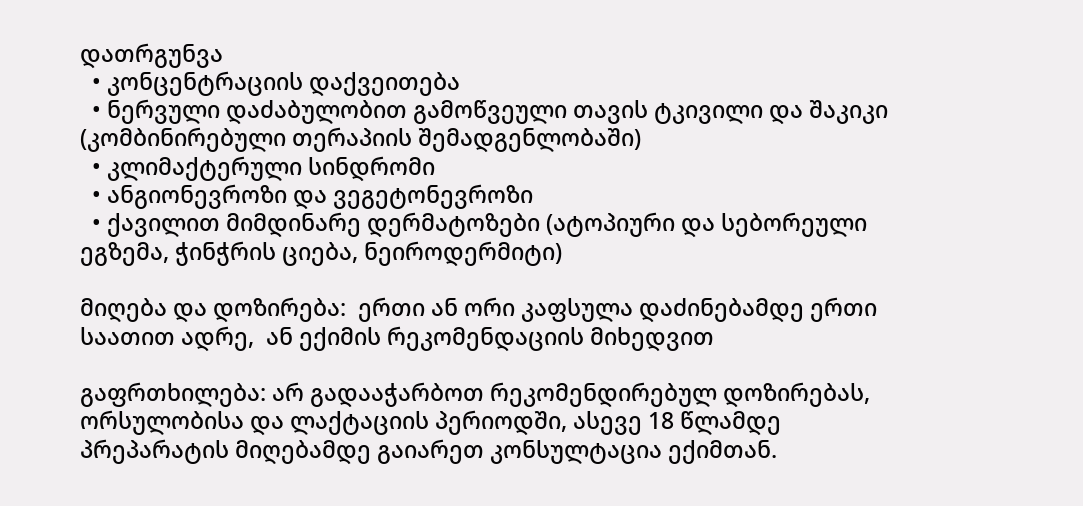დათრგუნვა
  • კონცენტრაციის დაქვეითება
  • ნერვული დაძაბულობით გამოწვეული თავის ტკივილი და შაკიკი (კომბინირებული თერაპიის შემადგენლობაში)
  • კლიმაქტერული სინდრომი
  • ანგიონევროზი და ვეგეტონევროზი
  • ქავილით მიმდინარე დერმატოზები (ატოპიური და სებორეული ეგზემა, ჭინჭრის ციება, ნეიროდერმიტი)

მიღება და დოზირება:  ერთი ან ორი კაფსულა დაძინებამდე ერთი საათით ადრე,  ან ექიმის რეკომენდაციის მიხედვით

გაფრთხილება: არ გადააჭარბოთ რეკომენდირებულ დოზირებას, ორსულობისა და ლაქტაციის პერიოდში, ასევე 18 წლამდე  პრეპარატის მიღებამდე გაიარეთ კონსულტაცია ექიმთან.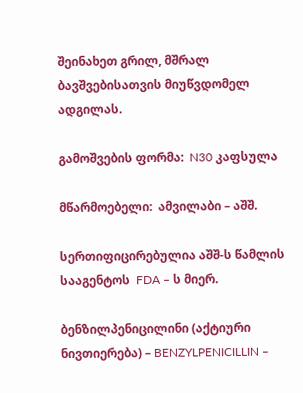შეინახეთ გრილ, მშრალ ბავშვებისათვის მიუწვდომელ ადგილას.

გამოშვების ფორმა:  N30 კაფსულა

მწარმოებელი:  ამვილაბი – აშშ.

სერთიფიცირებულია აშშ-ს წამლის სააგენტოს  FDA – ს მიერ.

ბენზილპენიცილინი (აქტიური ნივთიერება) – BENZYLPENICILLIN –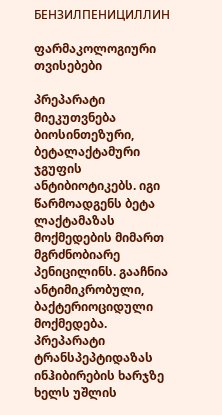БЕНЗИЛПЕНИЦИЛЛИН

ფარმაკოლოგიური თვისებები

პრეპარატი მიეკუთვნება ბიოსინთეზური, ბეტალაქტამური ჯგუფის ანტიბიოტიკებს. იგი წარმოადგენს ბეტა ლაქტამაზას მოქმედების მიმართ მგრძნობიარე პენიცილინს. გააჩნია ანტიმიკრობული, ბაქტერიოციდული მოქმედება. პრეპარატი ტრანსპეპტიდაზას ინჰიბირების ხარჯზე ხელს უშლის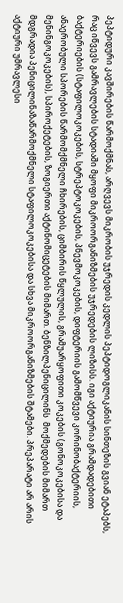პეპტიდური კავშირების წარმოქმნას, არღვევს მიკრობის უჯრედის კედლის პეპტიდოგლიკანის სინთეზის გვიან ეტაპებს, რაც იწვევს გამრავლების სტადიაში მყოფი მიკროორგანიზმების უჯრედების ლიზისს. იგი აქტიურია გრამდადებითი ბაქტერიების (სტაფილოკოკების, სტრეპტოკოკების, პნევმოკოკების, დიფტერიის გამომწვევი კორინობაქტერიის, ანაერობული სპორების წარმომქმნელი ჩხირების, ციმბირის წყლულის, გრამუარყოფითი კოკების (გონოკოკებისა და მენინგოკოკების), სპიროქეტების, ზოგიერთი აქტინომიცეტების მიმართ. ბენზილპენიცილინს  მოქმედების მიმართ მდგრადია პენიცილინაზაწარმოქმნელი სტაფილოკოკებისა და სხვა მიკროორგანიზმების შტამები. პრეპარატი არ არის აქტიური უმრავლესი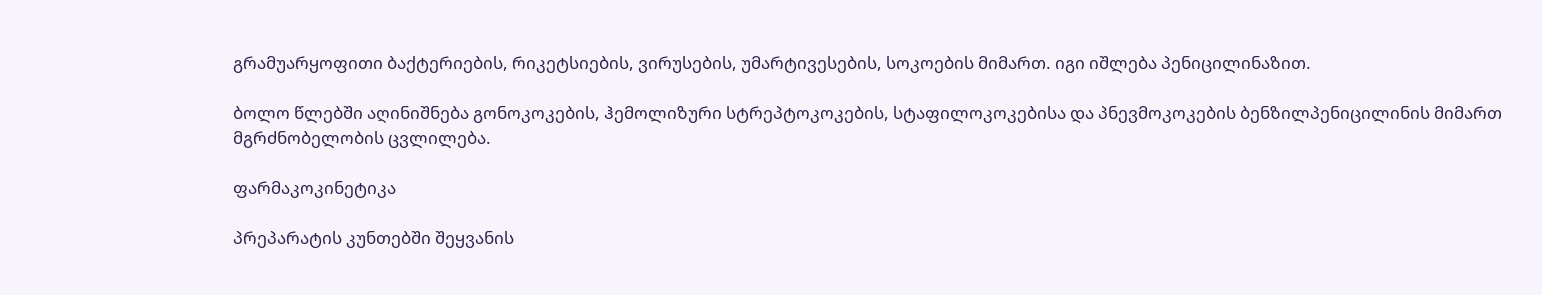გრამუარყოფითი ბაქტერიების, რიკეტსიების, ვირუსების, უმარტივესების, სოკოების მიმართ. იგი იშლება პენიცილინაზით.

ბოლო წლებში აღინიშნება გონოკოკების, ჰემოლიზური სტრეპტოკოკების, სტაფილოკოკებისა და პნევმოკოკების ბენზილპენიცილინის მიმართ მგრძნობელობის ცვლილება.

ფარმაკოკინეტიკა

პრეპარატის კუნთებში შეყვანის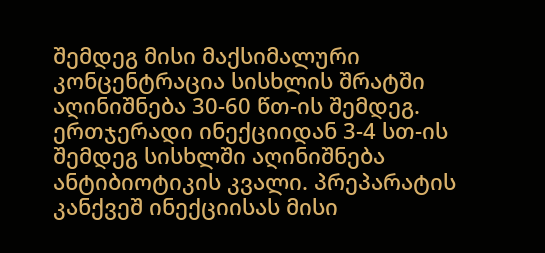შემდეგ მისი მაქსიმალური კონცენტრაცია სისხლის შრატში აღინიშნება 30-60 წთ-ის შემდეგ. ერთჯერადი ინექციიდან 3-4 სთ-ის შემდეგ სისხლში აღინიშნება ანტიბიოტიკის კვალი. პრეპარატის კანქვეშ ინექციისას მისი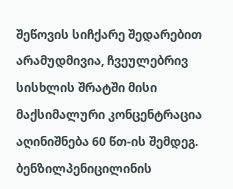შეწოვის სიჩქარე შედარებით არამუდმივია, ჩვეულებრივ სისხლის შრატში მისი მაქსიმალური კონცენტრაცია აღინიშნება 60 წთ-ის შემდეგ. ბენზილპენიცილინის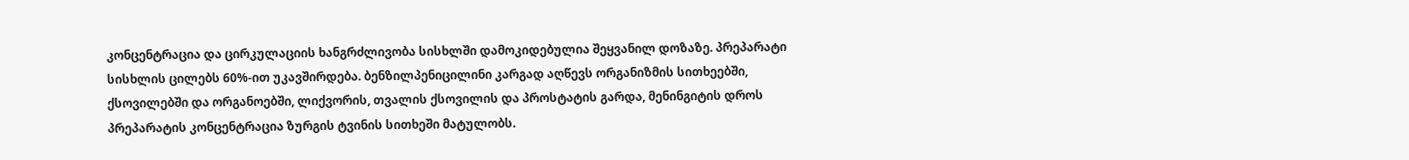კონცენტრაცია და ცირკულაციის ხანგრძლივობა სისხლში დამოკიდებულია შეყვანილ დოზაზე. პრეპარატი სისხლის ცილებს 60%-ით უკავშირდება. ბენზილპენიცილინი კარგად აღწევს ორგანიზმის სითხეებში, ქსოვილებში და ორგანოებში, ლიქვორის, თვალის ქსოვილის და პროსტატის გარდა, მენინგიტის დროს პრეპარატის კონცენტრაცია ზურგის ტვინის სითხეში მატულობს.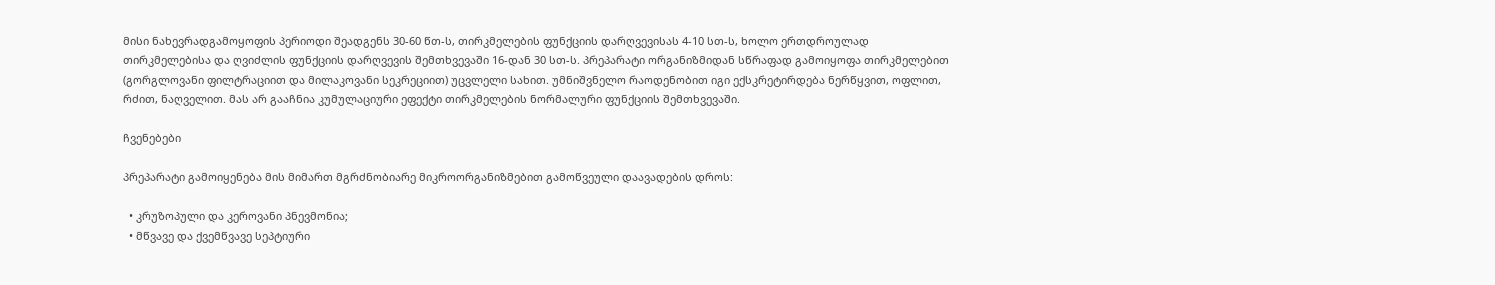მისი ნახევრადგამოყოფის პერიოდი შეადგენს 30-60 წთ-ს, თირკმელების ფუნქციის დარღვევისას 4-10 სთ-ს, ხოლო ერთდროულად თირკმელებისა და ღვიძლის ფუნქციის დარღვევის შემთხვევაში 16-დან 30 სთ-ს. პრეპარატი ორგანიზმიდან სწრაფად გამოიყოფა თირკმელებით (გორგლოვანი ფილტრაციით და მილაკოვანი სეკრეციით) უცვლელი სახით. უმნიშვნელო რაოდენობით იგი ექსკრეტირდება ნერწყვით, ოფლით, რძით, ნაღველით. მას არ გააჩნია კუმულაციური ეფექტი თირკმელების ნორმალური ფუნქციის შემთხვევაში.

ჩვენებები

პრეპარატი გამოიყენება მის მიმართ მგრძნობიარე მიკროორგანიზმებით გამოწვეული დაავადების დროს:

  • კრუზოპული და კეროვანი პნევმონია;
  • მწვავე და ქვემწვავე სეპტიური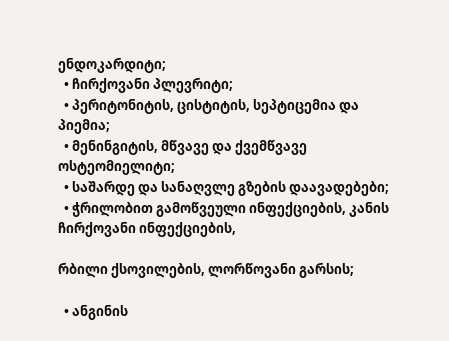ენდოკარდიტი;
  • ჩირქოვანი პლევრიტი;
  • პერიტონიტის, ცისტიტის, სეპტიცემია და პიემია;
  • მენინგიტის, მწვავე და ქვემწვავე ოსტეომიელიტი;
  • საშარდე და სანაღვლე გზების დაავადებები;
  • ჭრილობით გამოწვეული ინფექციების, კანის ჩირქოვანი ინფექციების,

რბილი ქსოვილების, ლორწოვანი გარსის;

  • ანგინის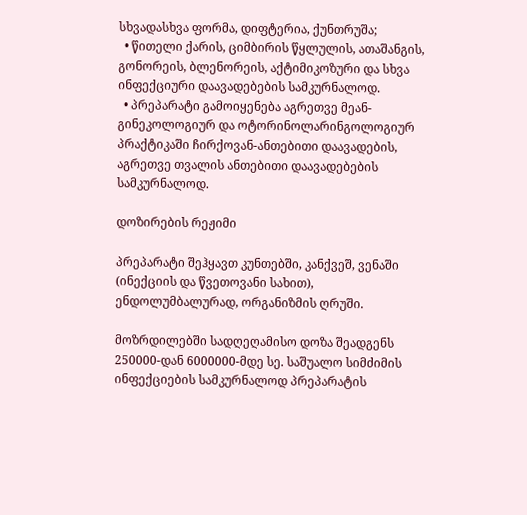სხვადასხვა ფორმა, დიფტერია, ქუნთრუშა;
  • წითელი ქარის, ციმბირის წყლულის, ათაშანგის, გონორეის, ბლენორეის, აქტიმიკოზური და სხვა ინფექციური დაავადებების სამკურნალოდ.
  • პრეპარატი გამოიყენება აგრეთვე მეან-გინეკოლოგიურ და ოტორინოლარინგოლოგიურ პრაქტიკაში ჩირქოვან-ანთებითი დაავადების, აგრეთვე თვალის ანთებითი დაავადებების სამკურნალოდ.

დოზირების რეჟიმი

პრეპარატი შეჰყავთ კუნთებში, კანქვეშ, ვენაში (ინექციის და წვეთოვანი სახით), ენდოლუმბალურად, ორგანიზმის ღრუში.

მოზრდილებში სადღეღამისო დოზა შეადგენს 250000-დან 6000000-მდე სე. საშუალო სიმძიმის ინფექციების სამკურნალოდ პრეპარატის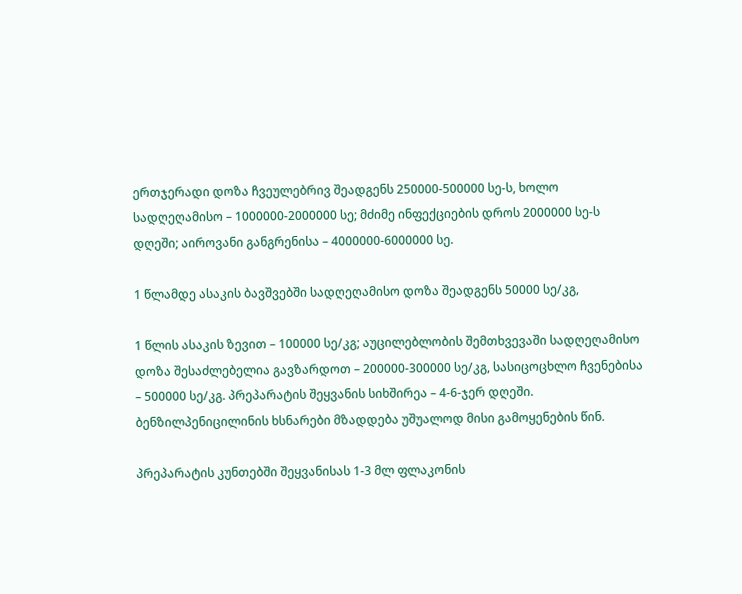ერთჯერადი დოზა ჩვეულებრივ შეადგენს 250000-500000 სე-ს, ხოლო სადღეღამისო – 1000000-2000000 სე; მძიმე ინფექციების დროს 2000000 სე-ს დღეში; აიროვანი განგრენისა – 4000000-6000000 სე.

1 წლამდე ასაკის ბავშვებში სადღეღამისო დოზა შეადგენს 50000 სე/კგ,

1 წლის ასაკის ზევით – 100000 სე/კგ; აუცილებლობის შემთხვევაში სადღეღამისო დოზა შესაძლებელია გავზარდოთ – 200000-300000 სე/კგ, სასიცოცხლო ჩვენებისა – 500000 სე/კგ. პრეპარატის შეყვანის სიხშირეა – 4-6-ჯერ დღეში. ბენზილპენიცილინის ხსნარები მზადდება უშუალოდ მისი გამოყენების წინ.

პრეპარატის კუნთებში შეყვანისას 1-3 მლ ფლაკონის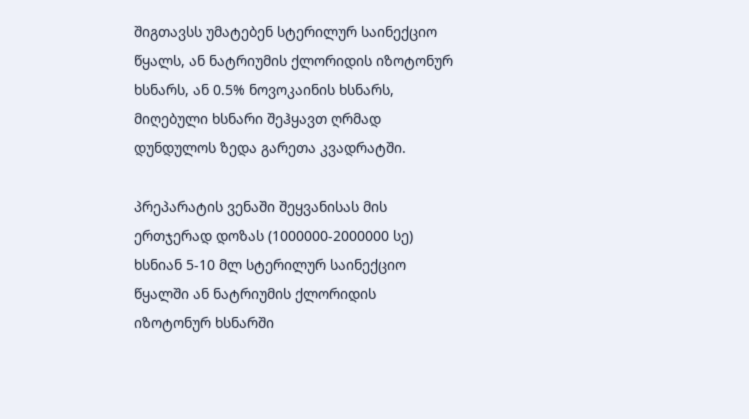შიგთავსს უმატებენ სტერილურ საინექციო წყალს, ან ნატრიუმის ქლორიდის იზოტონურ ხსნარს, ან 0.5% ნოვოკაინის ხსნარს, მიღებული ხსნარი შეჰყავთ ღრმად დუნდულოს ზედა გარეთა კვადრატში.

პრეპარატის ვენაში შეყვანისას მის ერთჯერად დოზას (1000000-2000000 სე) ხსნიან 5-10 მლ სტერილურ საინექციო წყალში ან ნატრიუმის ქლორიდის იზოტონურ ხსნარში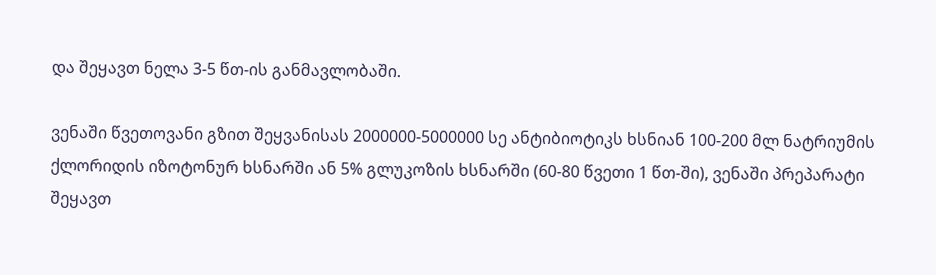და შეყავთ ნელა 3-5 წთ-ის განმავლობაში.

ვენაში წვეთოვანი გზით შეყვანისას 2000000-5000000 სე ანტიბიოტიკს ხსნიან 100-200 მლ ნატრიუმის ქლორიდის იზოტონურ ხსნარში ან 5% გლუკოზის ხსნარში (60-80 წვეთი 1 წთ-ში), ვენაში პრეპარატი შეყავთ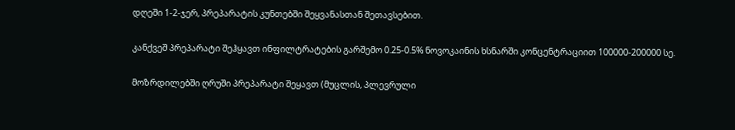დღეში 1-2-ჯერ, პრეპარატის კუნთებში შეყვანასთან შეთავსებით.

კანქვეშ პრეპარატი შეჰყავთ ინფილტრატების გარშემო 0.25-0.5% ნოვოკაინის ხსნარში კონცენტრაციით 100000-200000 სე.

მოზრდილებში ღრუში პრეპარატი შეყავთ (მუცლის, პლევრული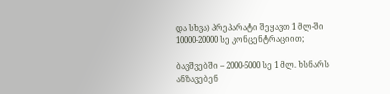და სხვა) პრეპარატი შეყავთ 1 მლ-ში 10000-20000 სე კონცენტრაციით;

ბავშვებში – 2000-5000 სე 1 მლ. ხსნარს ანზავებენ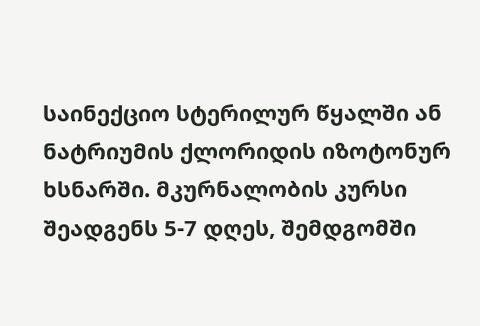საინექციო სტერილურ წყალში ან ნატრიუმის ქლორიდის იზოტონურ ხსნარში. მკურნალობის კურსი შეადგენს 5-7 დღეს, შემდგომში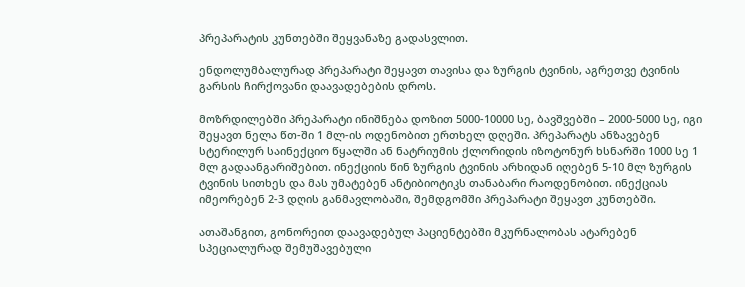პრეპარატის კუნთებში შეყვანაზე გადასვლით.

ენდოლუმბალურად პრეპარატი შეყავთ თავისა და ზურგის ტვინის, აგრეთვე ტვინის გარსის ჩირქოვანი დაავადებების დროს.

მოზრდილებში პრეპარატი ინიშნება დოზით 5000-10000 სე, ბავშვებში – 2000-5000 სე, იგი შეყავთ ნელა წთ-ში 1 მლ-ის ოდენობით ერთხელ დღეში. პრეპარატს ანზავებენ სტერილურ საინექციო წყალში ან ნატრიუმის ქლორიდის იზოტონურ ხსნარში 1000 სე 1 მლ გადაანგარიშებით. ინექციის წინ ზურგის ტვინის არხიდან იღებენ 5-10 მლ ზურგის ტვინის სითხეს და მას უმატებენ ანტიბიოტიკს თანაბარი რაოდენობით. ინექციას იმეორებენ 2-3 დღის განმავლობაში, შემდგომში პრეპარატი შეყავთ კუნთებში.

ათაშანგით, გონორეით დაავადებულ პაციენტებში მკურნალობას ატარებენ სპეციალურად შემუშავებული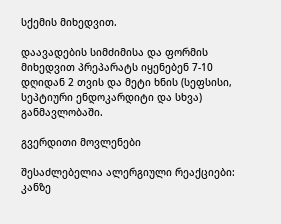სქემის მიხედვით.

დაავადების სიმძიმისა და ფორმის მიხედვით პრეპარატს იყენებენ 7-10 დღიდან 2 თვის და მეტი ხნის (სეფსისი, სეპტიური ენდოკარდიტი და სხვა) განმავლობაში.

გვერდითი მოვლენები

შესაძლებელია ალერგიული რეაქციები: კანზე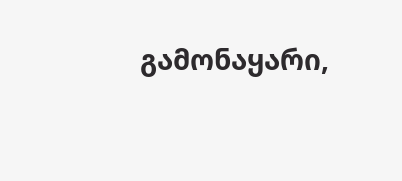გამონაყარი,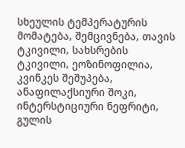სხეულის ტემპერატურის მომატება, შემცივნება, თავის ტკივილი, სახსრების ტკივილი, ეოზინოფილია, კვინკეს შეშუპება, ანაფილაქსიური შოკი, ინტერსტიციური ნეფრიტი, გულის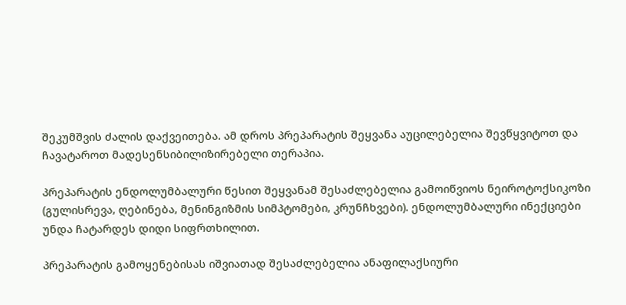შეკუმშვის ძალის დაქვეითება. ამ დროს პრეპარატის შეყვანა აუცილებელია შევწყვიტოთ და ჩავატაროთ მადესენსიბილიზირებელი თერაპია.

პრეპარატის ენდოლუმბალური წესით შეყვანამ შესაძლებელია გამოიწვიოს ნეიროტოქსიკოზი (გულისრევა, ღებინება, მენინგიზმის სიმპტომები, კრუნჩხვები). ენდოლუმბალური ინექციები უნდა ჩატარდეს დიდი სიფრთხილით.

პრეპარატის გამოყენებისას იშვიათად შესაძლებელია ანაფილაქსიური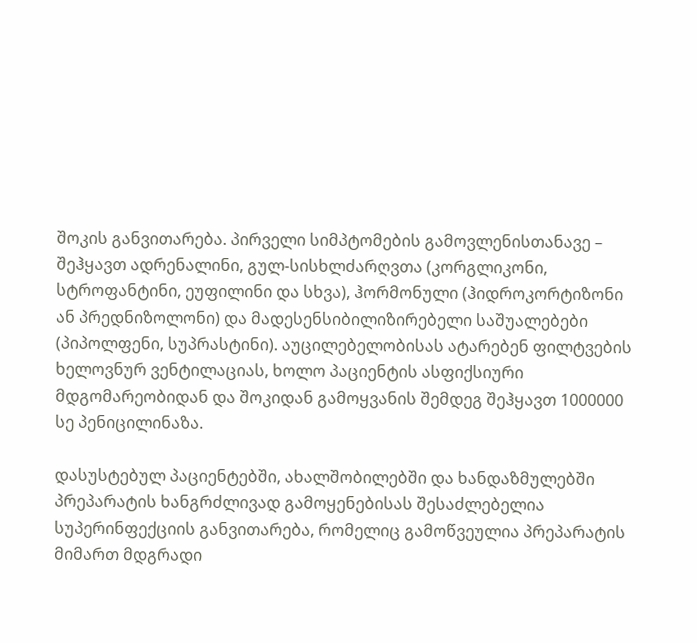შოკის განვითარება. პირველი სიმპტომების გამოვლენისთანავე – შეჰყავთ ადრენალინი, გულ-სისხლძარღვთა (კორგლიკონი, სტროფანტინი, ეუფილინი და სხვა), ჰორმონული (ჰიდროკორტიზონი ან პრედნიზოლონი) და მადესენსიბილიზირებელი საშუალებები (პიპოლფენი, სუპრასტინი). აუცილებელობისას ატარებენ ფილტვების ხელოვნურ ვენტილაციას, ხოლო პაციენტის ასფიქსიური მდგომარეობიდან და შოკიდან გამოყვანის შემდეგ შეჰყავთ 1000000 სე პენიცილინაზა.

დასუსტებულ პაციენტებში, ახალშობილებში და ხანდაზმულებში პრეპარატის ხანგრძლივად გამოყენებისას შესაძლებელია სუპერინფექციის განვითარება, რომელიც გამოწვეულია პრეპარატის მიმართ მდგრადი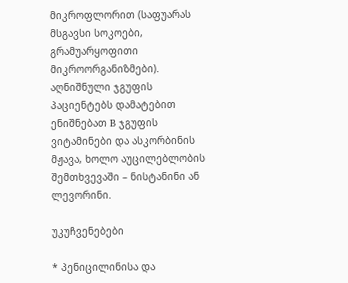მიკროფლორით (საფუარას მსგავსი სოკოები, გრამუარყოფითი მიკროორგანიზმები). აღნიშნული ჯგუფის პაციენტებს დამატებით ენიშნებათ B ჯგუფის ვიტამინები და ასკორბინის მჟავა, ხოლო აუცილებლობის შემთხვევაში – ნისტანინი ან ლევორინი.

უკუჩვენებები

* პენიცილინისა და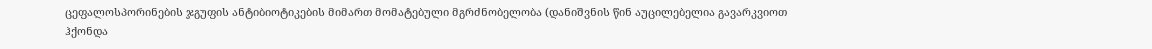ცეფალოსპორინების ჯგუფის ანტიბიოტიკების მიმართ მომატებული მგრძნობელობა (დანიშვნის წინ აუცილებელია გავარკვიოთ ჰქონდა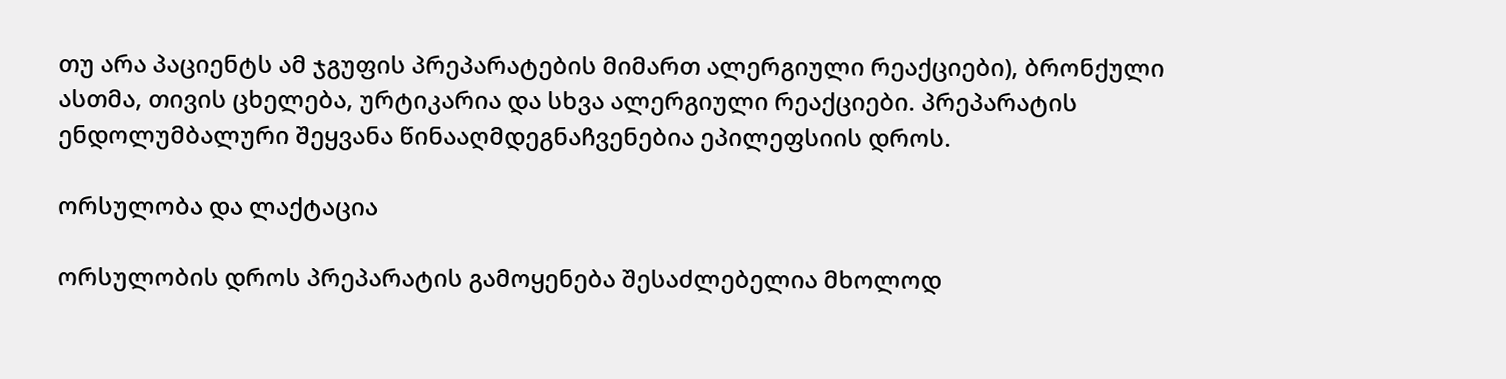თუ არა პაციენტს ამ ჯგუფის პრეპარატების მიმართ ალერგიული რეაქციები), ბრონქული ასთმა, თივის ცხელება, ურტიკარია და სხვა ალერგიული რეაქციები. პრეპარატის ენდოლუმბალური შეყვანა წინააღმდეგნაჩვენებია ეპილეფსიის დროს.

ორსულობა და ლაქტაცია

ორსულობის დროს პრეპარატის გამოყენება შესაძლებელია მხოლოდ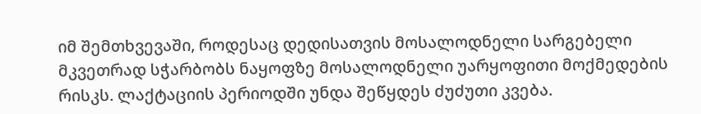იმ შემთხვევაში, როდესაც დედისათვის მოსალოდნელი სარგებელი მკვეთრად სჭარბობს ნაყოფზე მოსალოდნელი უარყოფითი მოქმედების რისკს. ლაქტაციის პერიოდში უნდა შეწყდეს ძუძუთი კვება.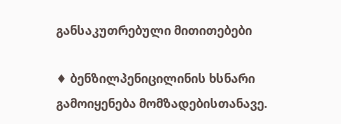განსაკუთრებული მითითებები

♦ ბენზილპენიცილინის ხსნარი გამოიყენება მომზადებისთანავე.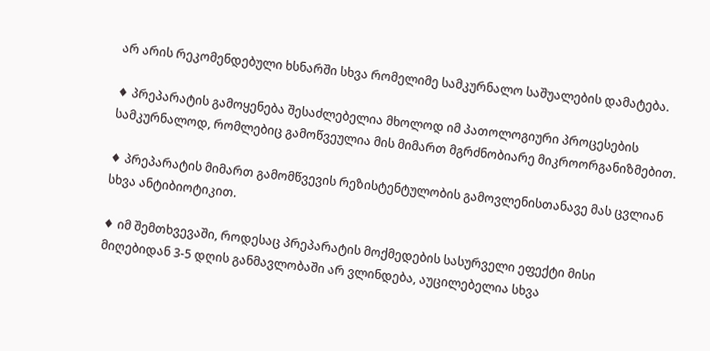არ არის რეკომენდებული ხსნარში სხვა რომელიმე სამკურნალო საშუალების დამატება.

♦ პრეპარატის გამოყენება შესაძლებელია მხოლოდ იმ პათოლოგიური პროცესების სამკურნალოდ, რომლებიც გამოწვეულია მის მიმართ მგრძნობიარე მიკროორგანიზმებით.

♦ პრეპარატის მიმართ გამომწვევის რეზისტენტულობის გამოვლენისთანავე მას ცვლიან სხვა ანტიბიოტიკით.

♦ იმ შემთხვევაში, როდესაც პრეპარატის მოქმედების სასურველი ეფექტი მისი მიღებიდან 3-5 დღის განმავლობაში არ ვლინდება, აუცილებელია სხვა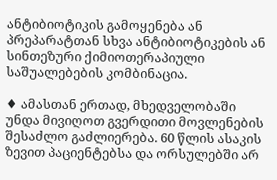ანტიბიოტიკის გამოყენება ან პრეპარატთან სხვა ანტიბიოტიკების ან სინთეზური ქიმიოთერაპიული საშუალებების კომბინაცია.

♦ ამასთან ერთად, მხედველობაში უნდა მივიღოთ გვერდითი მოვლენების შესაძლო გაძლიერება. 60 წლის ასაკის ზევით პაციენტებსა და ორსულებში არ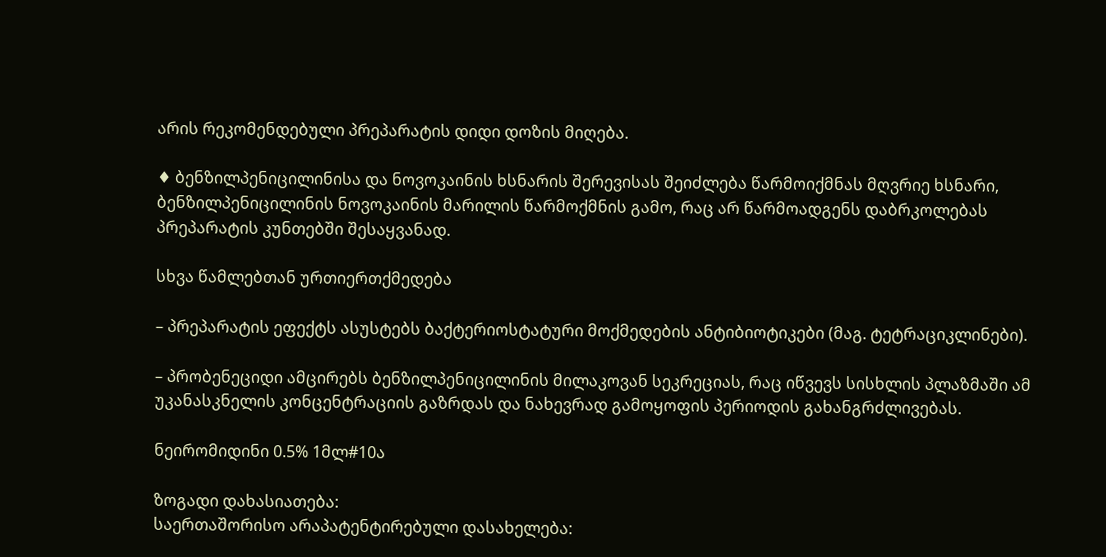არის რეკომენდებული პრეპარატის დიდი დოზის მიღება.

♦ ბენზილპენიცილინისა და ნოვოკაინის ხსნარის შერევისას შეიძლება წარმოიქმნას მღვრიე ხსნარი, ბენზილპენიცილინის ნოვოკაინის მარილის წარმოქმნის გამო, რაც არ წარმოადგენს დაბრკოლებას პრეპარატის კუნთებში შესაყვანად.

სხვა წამლებთან ურთიერთქმედება

– პრეპარატის ეფექტს ასუსტებს ბაქტერიოსტატური მოქმედების ანტიბიოტიკები (მაგ. ტეტრაციკლინები).

– პრობენეციდი ამცირებს ბენზილპენიცილინის მილაკოვან სეკრეციას, რაც იწვევს სისხლის პლაზმაში ამ უკანასკნელის კონცენტრაციის გაზრდას და ნახევრად გამოყოფის პერიოდის გახანგრძლივებას.

ნეირომიდინი 0.5% 1მლ#10ა

ზოგადი დახასიათება:
საერთაშორისო არაპატენტირებული დასახელება: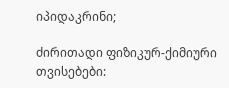იპიდაკრინი;

ძირითადი ფიზიკურ-ქიმიური თვისებები: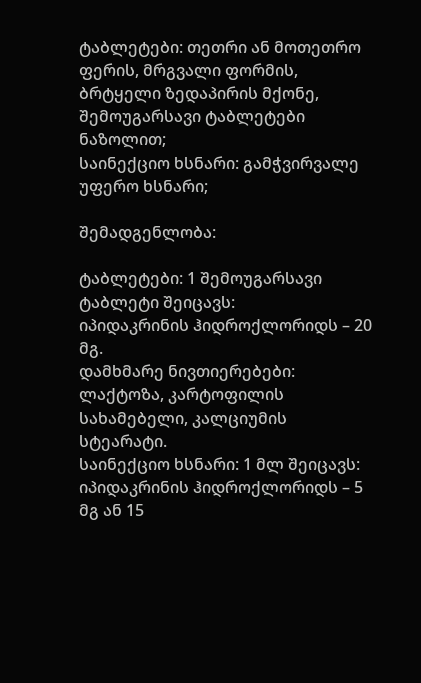ტაბლეტები: თეთრი ან მოთეთრო ფერის, მრგვალი ფორმის, ბრტყელი ზედაპირის მქონე, შემოუგარსავი ტაბლეტები ნაზოლით;
საინექციო ხსნარი: გამჭვირვალე უფერო ხსნარი;

შემადგენლობა:

ტაბლეტები: 1 შემოუგარსავი ტაბლეტი შეიცავს:
იპიდაკრინის ჰიდროქლორიდს – 20 მგ.
დამხმარე ნივთიერებები: ლაქტოზა, კარტოფილის სახამებელი, კალციუმის სტეარატი.
საინექციო ხსნარი: 1 მლ შეიცავს:
იპიდაკრინის ჰიდროქლორიდს – 5 მგ ან 15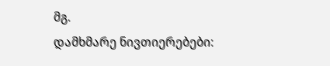მგ.
დამხმარე ნივთიერებები: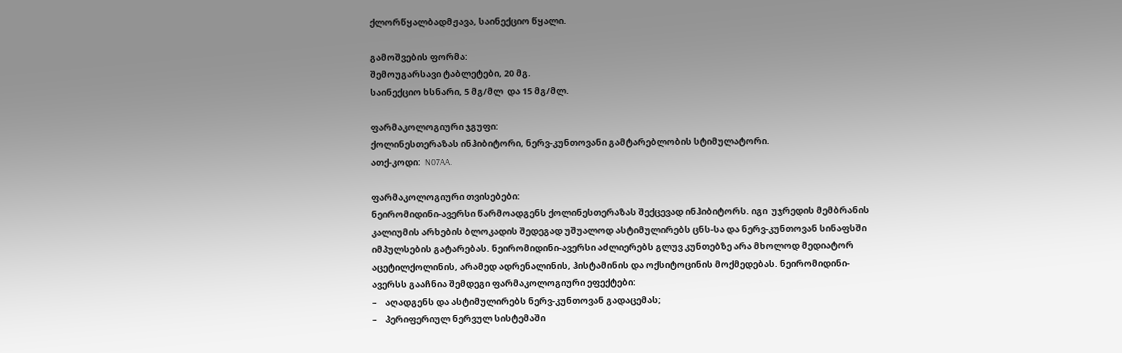ქლორწყალბადმჟავა, საინექციო წყალი.

გამოშვების ფორმა:
შემოუგარსავი ტაბლეტები, 20 მგ.
საინექციო ხსნარი, 5 მგ/მლ  და 15 მგ/მლ.

ფარმაკოლოგიური ჯგუფი:
ქოლინესთერაზას ინჰიბიტორი, ნერვ-კუნთოვანი გამტარებლობის სტიმულატორი.
ათქ-კოდი:  N07AA.

ფარმაკოლოგიური თვისებები:
ნეირომიდინი-ავერსი წარმოადგენს ქოლინესთერაზას შექცევად ინჰიბიტორს. იგი  უჯრედის მემბრანის კალიუმის არხების ბლოკადის შედეგად უშუალოდ ასტიმულირებს ცნს-სა და ნერვ-კუნთოვან სინაფსში იმპულსების გატარებას. ნეირომიდინი-ავერსი აძლიერებს გლუვ კუნთებზე არა მხოლოდ მედიატორ აცეტილქოლინის, არამედ ადრენალინის, ჰისტამინის და ოქსიტოცინის მოქმედებას. ნეირომიდინი-ავერსს გააჩნია შემდეგი ფარმაკოლოგიური ეფექტები:
–    აღადგენს და ასტიმულირებს ნერვ-კუნთოვან გადაცემას;
–    პერიფერიულ ნერვულ სისტემაში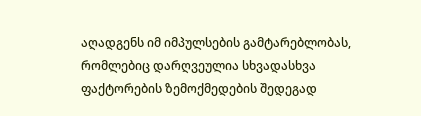აღადგენს იმ იმპულსების გამტარებლობას, რომლებიც დარღვეულია სხვადასხვა ფაქტორების ზემოქმედების შედეგად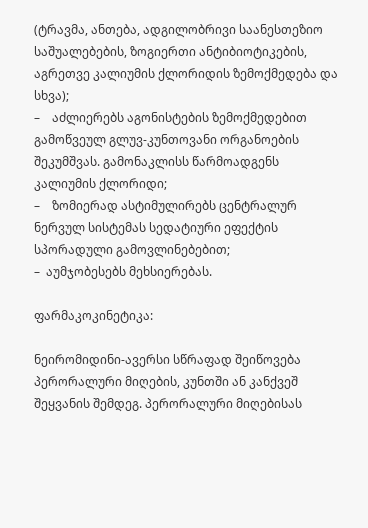(ტრავმა, ანთება, ადგილობრივი საანესთეზიო საშუალებების, ზოგიერთი ანტიბიოტიკების, აგრეთვე კალიუმის ქლორიდის ზემოქმედება და სხვა);
–    აძლიერებს აგონისტების ზემოქმედებით გამოწვეულ გლუვ-კუნთოვანი ორგანოების შეკუმშვას. გამონაკლისს წარმოადგენს კალიუმის ქლორიდი;
–    ზომიერად ასტიმულირებს ცენტრალურ ნერვულ სისტემას სედატიური ეფექტის სპორადული გამოვლინებებით;
–  აუმჯობესებს მეხსიერებას.

ფარმაკოკინეტიკა:

ნეირომიდინი-ავერსი სწრაფად შეიწოვება პერორალური მიღების, კუნთში ან კანქვეშ შეყვანის შემდეგ. პერორალური მიღებისას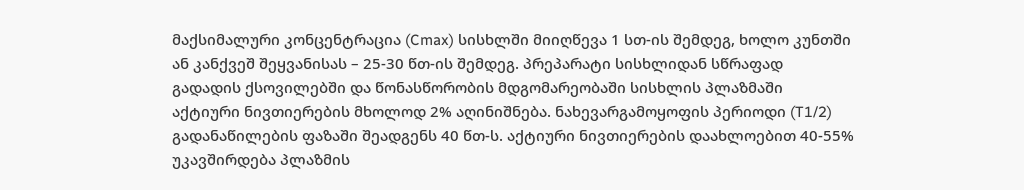მაქსიმალური კონცენტრაცია (Cmax) სისხლში მიიღწევა 1 სთ-ის შემდეგ, ხოლო კუნთში ან კანქვეშ შეყვანისას – 25-30 წთ-ის შემდეგ. პრეპარატი სისხლიდან სწრაფად გადადის ქსოვილებში და წონასწორობის მდგომარეობაში სისხლის პლაზმაში აქტიური ნივთიერების მხოლოდ 2% აღინიშნება. ნახევარგამოყოფის პერიოდი (T1/2) გადანაწილების ფაზაში შეადგენს 40 წთ-ს. აქტიური ნივთიერების დაახლოებით 40-55% უკავშირდება პლაზმის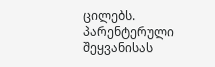ცილებს. პარენტერული შეყვანისას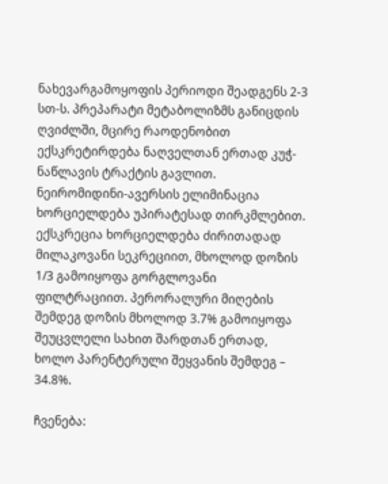ნახევარგამოყოფის პერიოდი შეადგენს 2-3 სთ-ს. პრეპარატი მეტაბოლიზმს განიცდის ღვიძლში, მცირე რაოდენობით ექსკრეტირდება ნაღველთან ერთად კუჭ-ნაწლავის ტრაქტის გავლით. ნეირომიდინი-ავერსის ელიმინაცია ხორციელდება უპირატესად თირკმლებით. ექსკრეცია ხორციელდება ძირითადად მილაკოვანი სეკრეციით, მხოლოდ დოზის 1/3 გამოიყოფა გორგლოვანი ფილტრაციით. პერორალური მიღების შემდეგ დოზის მხოლოდ 3.7% გამოიყოფა შეუცვლელი სახით შარდთან ერთად, ხოლო პარენტერული შეყვანის შემდეგ – 34.8%.

ჩვენება: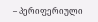– პერიფერიული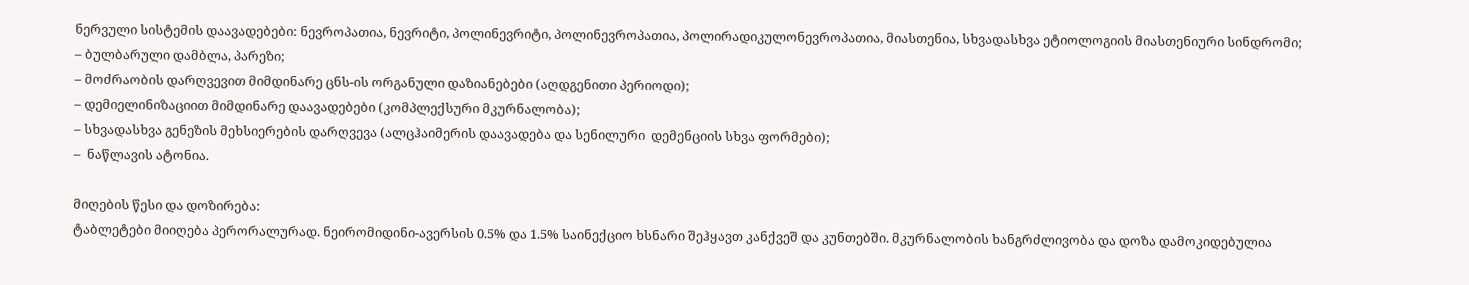ნერვული სისტემის დაავადებები: ნევროპათია, ნევრიტი, პოლინევრიტი, პოლინევროპათია, პოლირადიკულონევროპათია, მიასთენია, სხვადასხვა ეტიოლოგიის მიასთენიური სინდრომი;
– ბულბარული დამბლა, პარეზი;
– მოძრაობის დარღვევით მიმდინარე ცნს-ის ორგანული დაზიანებები (აღდგენითი პერიოდი);
– დემიელინიზაციით მიმდინარე დაავადებები (კომპლექსური მკურნალობა);
– სხვადასხვა გენეზის მეხსიერების დარღვევა (ალცჰაიმერის დაავადება და სენილური  დემენციის სხვა ფორმები);
–  ნაწლავის ატონია.

მიღების წესი და დოზირება:
ტაბლეტები მიიღება პერორალურად. ნეირომიდინი-ავერსის 0.5% და 1.5% საინექციო ხსნარი შეჰყავთ კანქვეშ და კუნთებში. მკურნალობის ხანგრძლივობა და დოზა დამოკიდებულია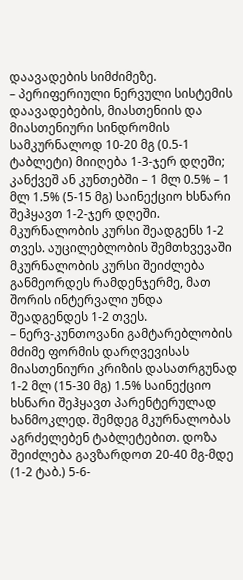დაავადების სიმძიმეზე.
– პერიფერიული ნერვული სისტემის დაავადებების, მიასთენიის და მიასთენიური სინდრომის სამკურნალოდ 10-20 მგ (0.5-1 ტაბლეტი) მიიღება 1-3-ჯერ დღეში; კანქვეშ ან კუნთებში – 1 მლ 0.5% – 1 მლ 1.5% (5-15 მგ) საინექციო ხსნარი შეჰყავთ 1-2-ჯერ დღეში. მკურნალობის კურსი შეადგენს 1-2 თვეს. აუცილებლობის შემთხვევაში მკურნალობის კურსი შეიძლება განმეორდეს რამდენჯერმე, მათ შორის ინტერვალი უნდა შეადგენდეს 1-2 თვეს.
– ნერვ-კუნთოვანი გამტარებლობის მძიმე ფორმის დარღვევისას მიასთენიური კრიზის დასათრგუნად 1-2 მლ (15-30 მგ) 1.5% საინექციო ხსნარი შეჰყავთ პარენტერულად ხანმოკლედ. შემდეგ მკურნალობას აგრძელებენ ტაბლეტებით. დოზა შეიძლება გავზარდოთ 20-40 მგ-მდე (1-2 ტაბ.) 5-6-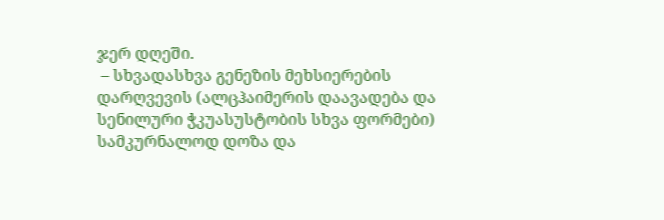ჯერ დღეში.
 – სხვადასხვა გენეზის მეხსიერების დარღვევის (ალცჰაიმერის დაავადება და სენილური ჭკუასუსტობის სხვა ფორმები) სამკურნალოდ დოზა და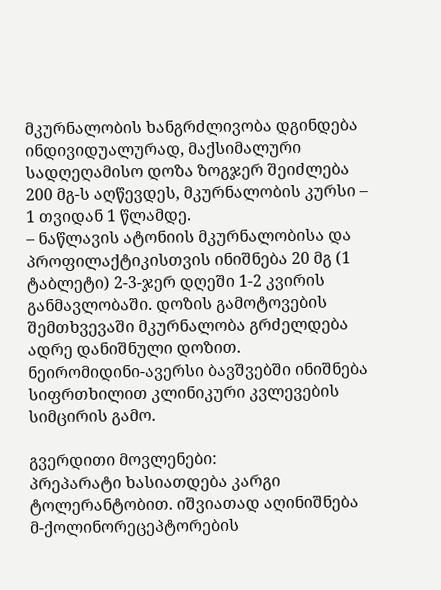მკურნალობის ხანგრძლივობა დგინდება ინდივიდუალურად, მაქსიმალური სადღეღამისო დოზა ზოგჯერ შეიძლება 200 მგ-ს აღწევდეს, მკურნალობის კურსი – 1 თვიდან 1 წლამდე.
– ნაწლავის ატონიის მკურნალობისა და პროფილაქტიკისთვის ინიშნება 20 მგ (1 ტაბლეტი) 2-3-ჯერ დღეში 1-2 კვირის განმავლობაში. დოზის გამოტოვების შემთხვევაში მკურნალობა გრძელდება ადრე დანიშნული დოზით.
ნეირომიდინი-ავერსი ბავშვებში ინიშნება სიფრთხილით კლინიკური კვლევების სიმცირის გამო.

გვერდითი მოვლენები:
პრეპარატი ხასიათდება კარგი ტოლერანტობით. იშვიათად აღინიშნება მ-ქოლინორეცეპტორების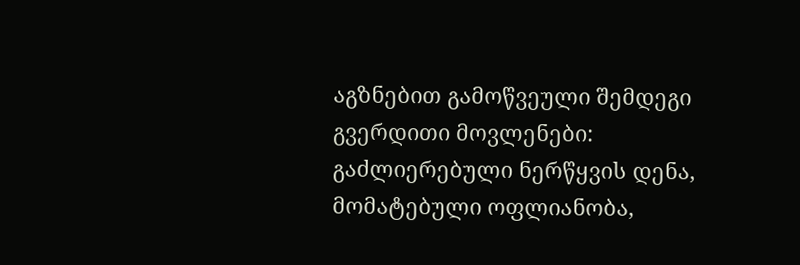აგზნებით გამოწვეული შემდეგი გვერდითი მოვლენები: გაძლიერებული ნერწყვის დენა, მომატებული ოფლიანობა,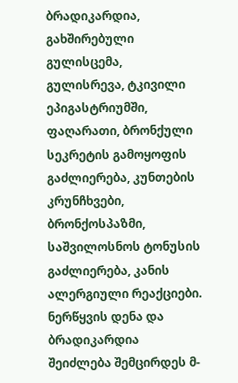ბრადიკარდია, გახშირებული გულისცემა, გულისრევა, ტკივილი ეპიგასტრიუმში, ფაღარათი, ბრონქული სეკრეტის გამოყოფის გაძლიერება, კუნთების კრუნჩხვები, ბრონქოსპაზმი, საშვილოსნოს ტონუსის გაძლიერება, კანის ალერგიული რეაქციები. ნერწყვის დენა და ბრადიკარდია შეიძლება შემცირდეს მ-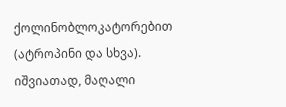ქოლინობლოკატორებით (ატროპინი და სხვა).
იშვიათად, მაღალი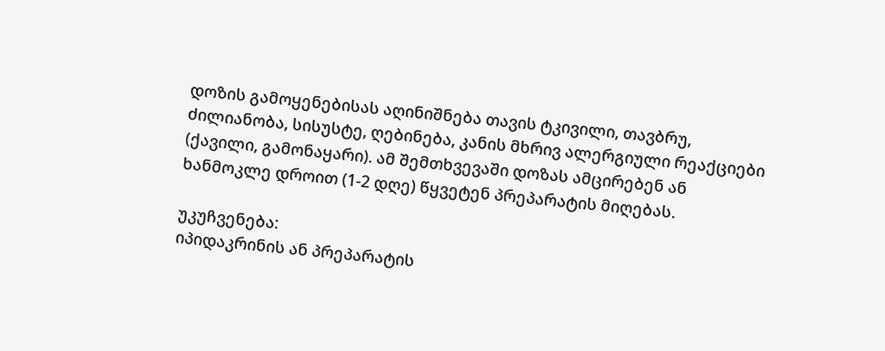დოზის გამოყენებისას აღინიშნება თავის ტკივილი, თავბრუ, ძილიანობა, სისუსტე, ღებინება, კანის მხრივ ალერგიული რეაქციები (ქავილი, გამონაყარი). ამ შემთხვევაში დოზას ამცირებენ ან ხანმოკლე დროით (1-2 დღე) წყვეტენ პრეპარატის მიღებას.

უკუჩვენება:
იპიდაკრინის ან პრეპარატის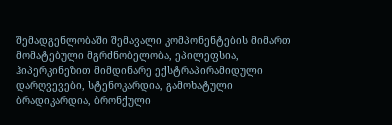შემადგენლობაში შემავალი კომპონენტების მიმართ მომატებული მგრძნობელობა, ეპილეფსია, ჰიპერკინეზით მიმდინარე ექსტრაპირამიდული დარღვევები, სტენოკარდია, გამოხატული ბრადიკარდია, ბრონქული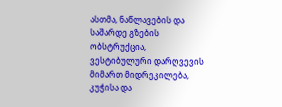ასთმა, ნაწლავების და საშარდე გზების ობსტრუქცია, ვესტიბულური დარღვევის მიმართ მიდრეკილება, კუჭისა და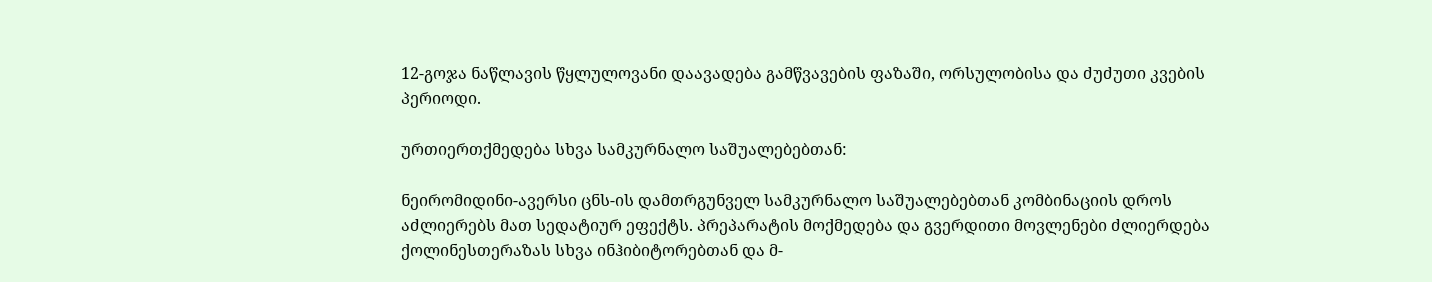12-გოჯა ნაწლავის წყლულოვანი დაავადება გამწვავების ფაზაში, ორსულობისა და ძუძუთი კვების პერიოდი.

ურთიერთქმედება სხვა სამკურნალო საშუალებებთან:

ნეირომიდინი-ავერსი ცნს-ის დამთრგუნველ სამკურნალო საშუალებებთან კომბინაციის დროს აძლიერებს მათ სედატიურ ეფექტს. პრეპარატის მოქმედება და გვერდითი მოვლენები ძლიერდება ქოლინესთერაზას სხვა ინჰიბიტორებთან და მ-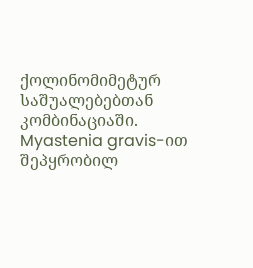ქოლინომიმეტურ საშუალებებთან კომბინაციაში. Myastenia gravis-ით შეპყრობილ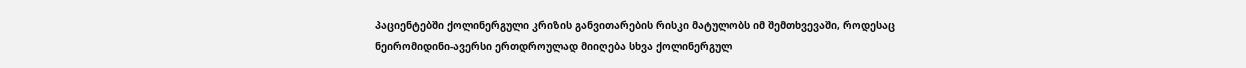პაციენტებში ქოლინერგული კრიზის განვითარების რისკი მატულობს იმ შემთხვევაში, როდესაც ნეირომიდინი-ავერსი ერთდროულად მიიღება სხვა ქოლინერგულ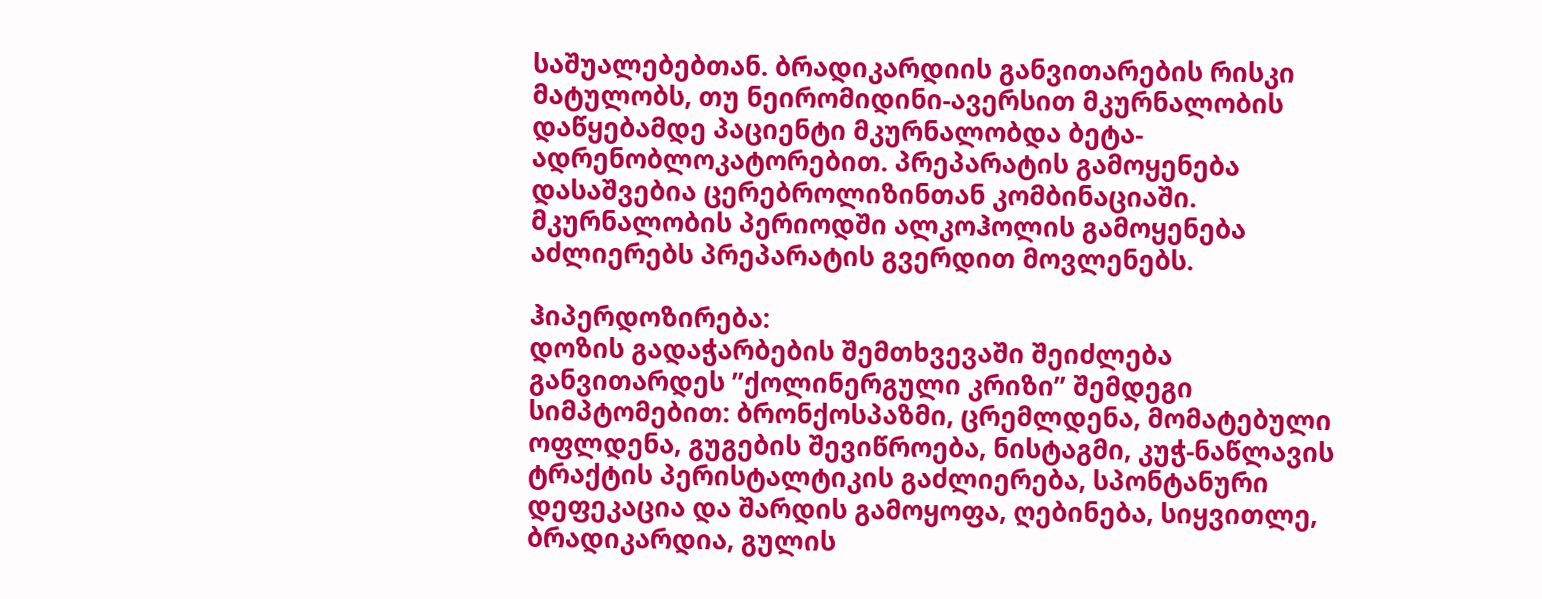საშუალებებთან. ბრადიკარდიის განვითარების რისკი მატულობს, თუ ნეირომიდინი-ავერსით მკურნალობის დაწყებამდე პაციენტი მკურნალობდა ბეტა-ადრენობლოკატორებით. პრეპარატის გამოყენება დასაშვებია ცერებროლიზინთან კომბინაციაში. მკურნალობის პერიოდში ალკოჰოლის გამოყენება აძლიერებს პრეპარატის გვერდით მოვლენებს.

ჰიპერდოზირება:
დოზის გადაჭარბების შემთხვევაში შეიძლება განვითარდეს ”ქოლინერგული კრიზი” შემდეგი სიმპტომებით: ბრონქოსპაზმი, ცრემლდენა, მომატებული ოფლდენა, გუგების შევიწროება, ნისტაგმი, კუჭ-ნაწლავის ტრაქტის პერისტალტიკის გაძლიერება, სპონტანური დეფეკაცია და შარდის გამოყოფა, ღებინება, სიყვითლე, ბრადიკარდია, გულის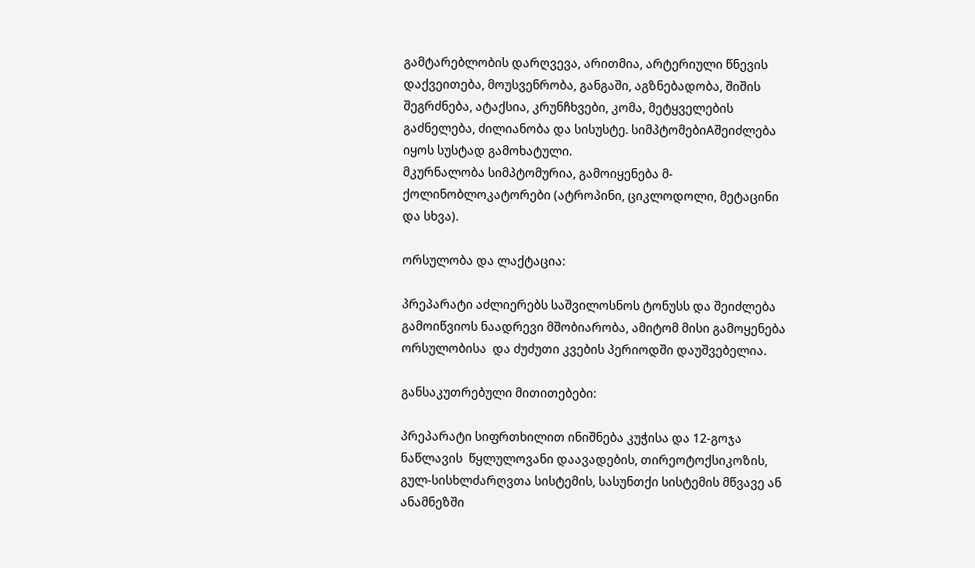გამტარებლობის დარღვევა, არითმია, არტერიული წნევის დაქვეითება, მოუსვენრობა, განგაში, აგზნებადობა, შიშის შეგრძნება, ატაქსია, კრუნჩხვები, კომა, მეტყველების გაძნელება, ძილიანობა და სისუსტე. სიმპტომებიAშეიძლება იყოს სუსტად გამოხატული.
მკურნალობა სიმპტომურია, გამოიყენება მ-ქოლინობლოკატორები (ატროპინი, ციკლოდოლი, მეტაცინი და სხვა).

ორსულობა და ლაქტაცია:

პრეპარატი აძლიერებს საშვილოსნოს ტონუსს და შეიძლება გამოიწვიოს ნაადრევი მშობიარობა, ამიტომ მისი გამოყენება ორსულობისა  და ძუძუთი კვების პერიოდში დაუშვებელია.

განსაკუთრებული მითითებები:

პრეპარატი სიფრთხილით ინიშნება კუჭისა და 12-გოჯა ნაწლავის  წყლულოვანი დაავადების, თირეოტოქსიკოზის, გულ-სისხლძარღვთა სისტემის, სასუნთქი სისტემის მწვავე ან ანამნეზში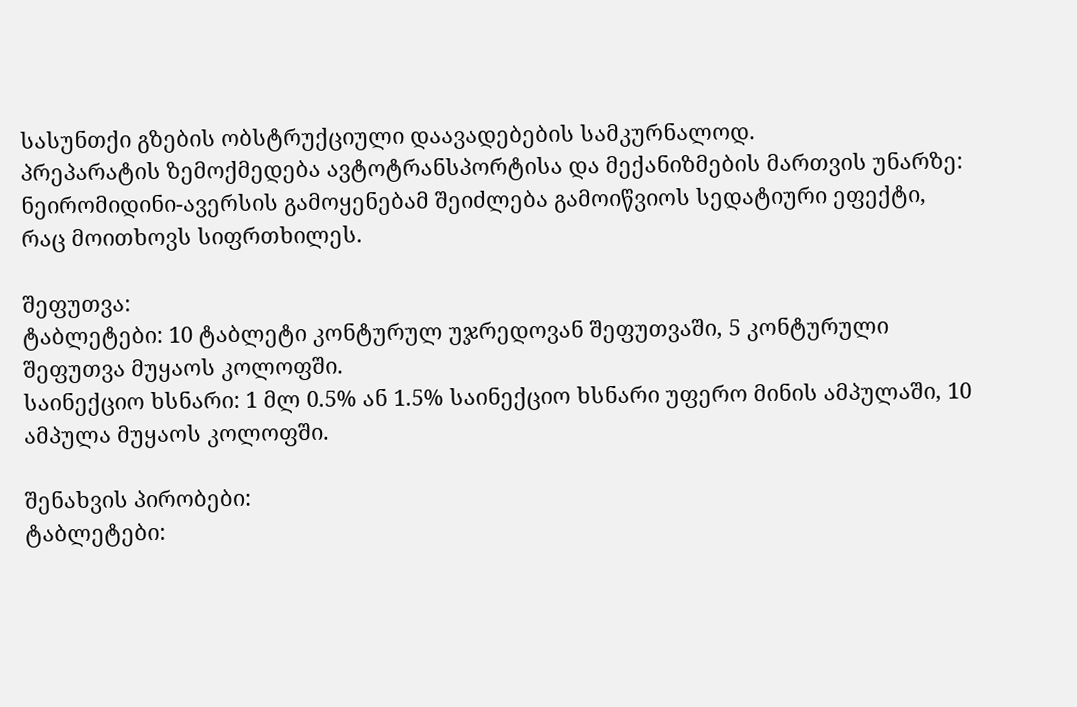სასუნთქი გზების ობსტრუქციული დაავადებების სამკურნალოდ.
პრეპარატის ზემოქმედება ავტოტრანსპორტისა და მექანიზმების მართვის უნარზე:
ნეირომიდინი-ავერსის გამოყენებამ შეიძლება გამოიწვიოს სედატიური ეფექტი, რაც მოითხოვს სიფრთხილეს.

შეფუთვა:
ტაბლეტები: 10 ტაბლეტი კონტურულ უჯრედოვან შეფუთვაში, 5 კონტურული შეფუთვა მუყაოს კოლოფში.
საინექციო ხსნარი: 1 მლ 0.5% ან 1.5% საინექციო ხსნარი უფერო მინის ამპულაში, 10 ამპულა მუყაოს კოლოფში.

შენახვის პირობები:
ტაბლეტები: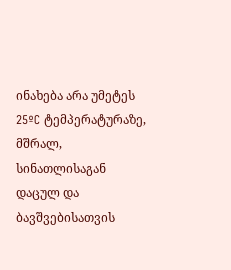ინახება არა უმეტეს 25ºC ტემპერატურაზე, მშრალ, სინათლისაგან დაცულ და ბავშვებისათვის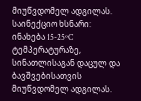მიუწვდომელ ადგილას.
საინექციო ხსნარი: ინახება 15-25ºC ტემპერატურაზე, სინათლისაგან დაცულ და ბავშვებისათვის მიუწვდომელ ადგილას.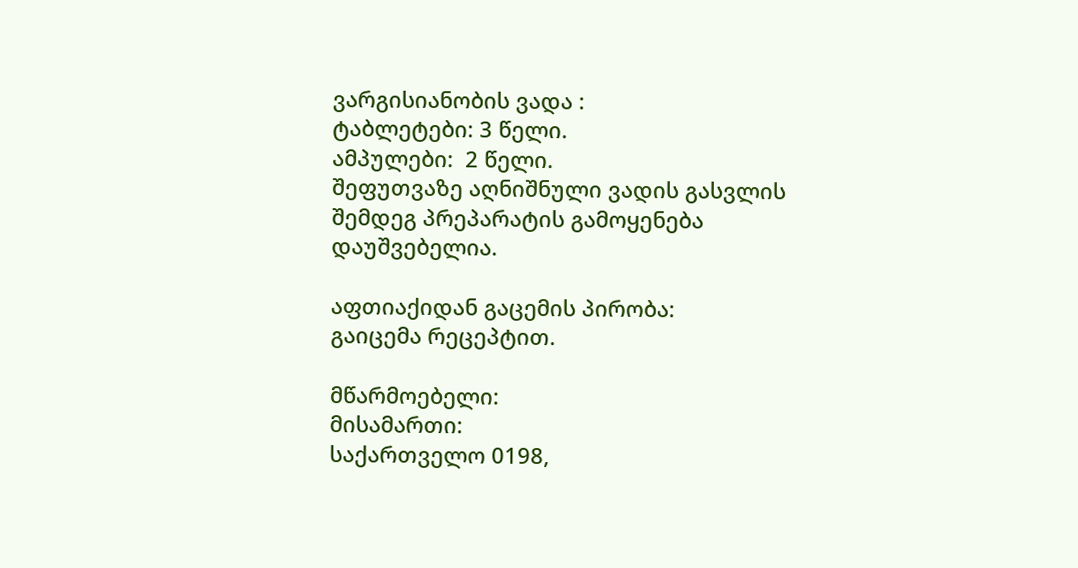ვარგისიანობის ვადა :
ტაბლეტები: 3 წელი.
ამპულები:  2 წელი.
შეფუთვაზე აღნიშნული ვადის გასვლის შემდეგ პრეპარატის გამოყენება დაუშვებელია.

აფთიაქიდან გაცემის პირობა:
გაიცემა რეცეპტით.

მწარმოებელი:
მისამართი:
საქართველო 0198,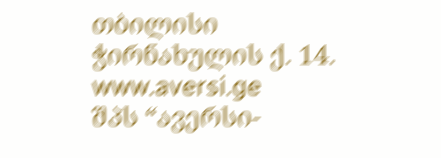თბილისი
ჭირნახულის ქ. 14.
www.aversi.ge
შპს “ავერსი-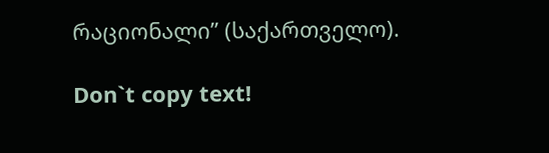რაციონალი” (საქართველო).

Don`t copy text!